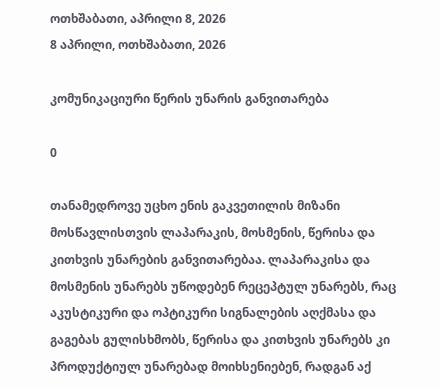ოთხშაბათი, აპრილი 8, 2026
8 აპრილი, ოთხშაბათი, 2026

კომუნიკაციური წერის უნარის განვითარება

0

თანამედროვე უცხო ენის გაკვეთილის მიზანი მოსწავლისთვის ლაპარაკის, მოსმენის, წერისა და კითხვის უნარების განვითარებაა. ლაპარაკისა და მოსმენის უნარებს უწოდებენ რეცეპტულ უნარებს, რაც აკუსტიკური და ოპტიკური სიგნალების აღქმასა და გაგებას გულისხმობს, წერისა და კითხვის უნარებს კი პროდუქტიულ უნარებად მოიხსენიებენ, რადგან აქ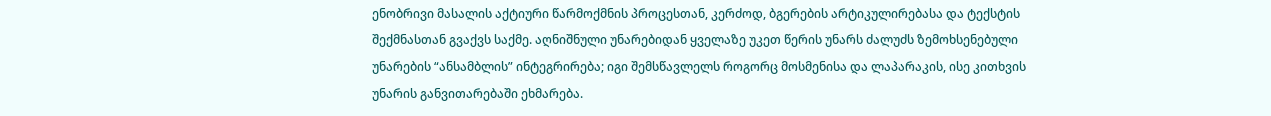ენობრივი მასალის აქტიური წარმოქმნის პროცესთან, კერძოდ, ბგერების არტიკულირებასა და ტექსტის შექმნასთან გვაქვს საქმე. აღნიშნული უნარებიდან ყველაზე უკეთ წერის უნარს ძალუძს ზემოხსენებული უნარების “ანსამბლის” ინტეგრირება; იგი შემსწავლელს როგორც მოსმენისა და ლაპარაკის, ისე კითხვის უნარის განვითარებაში ეხმარება.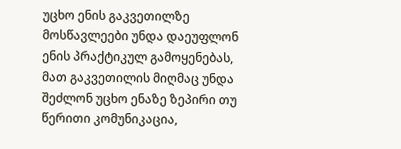უცხო ენის გაკვეთილზე მოსწავლეები უნდა დაეუფლონ ენის პრაქტიკულ გამოყენებას, მათ გაკვეთილის მიღმაც უნდა შეძლონ უცხო ენაზე ზეპირი თუ წერითი კომუნიკაცია,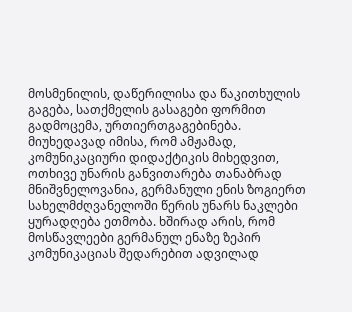მოსმენილის, დაწერილისა და წაკითხულის გაგება, სათქმელის გასაგები ფორმით გადმოცემა, ურთიერთგაგებინება.
მიუხედავად იმისა, რომ ამჟამად, კომუნიკაციური დიდაქტიკის მიხედვით, ოთხივე უნარის განვითარება თანაბრად მნიშვნელოვანია, გერმანული ენის ზოგიერთ სახელმძღვანელოში წერის უნარს ნაკლები ყურადღება ეთმობა. ხშირად არის, რომ მოსწავლეები გერმანულ ენაზე ზეპირ კომუნიკაციას შედარებით ადვილად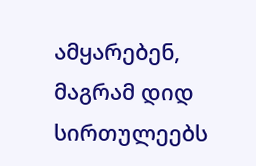ამყარებენ, მაგრამ დიდ სირთულეებს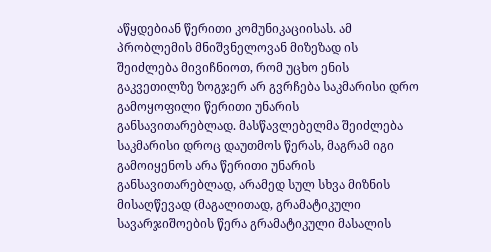აწყდებიან წერითი კომუნიკაციისას. ამ პრობლემის მნიშვნელოვან მიზეზად ის შეიძლება მივიჩნიოთ, რომ უცხო ენის გაკვეთილზე ზოგჯერ არ გვრჩება საკმარისი დრო გამოყოფილი წერითი უნარის განსავითარებლად. მასწავლებელმა შეიძლება საკმარისი დროც დაუთმოს წერას, მაგრამ იგი გამოიყენოს არა წერითი უნარის განსავითარებლად, არამედ სულ სხვა მიზნის მისაღწევად (მაგალითად, გრამატიკული სავარჯიშოების წერა გრამატიკული მასალის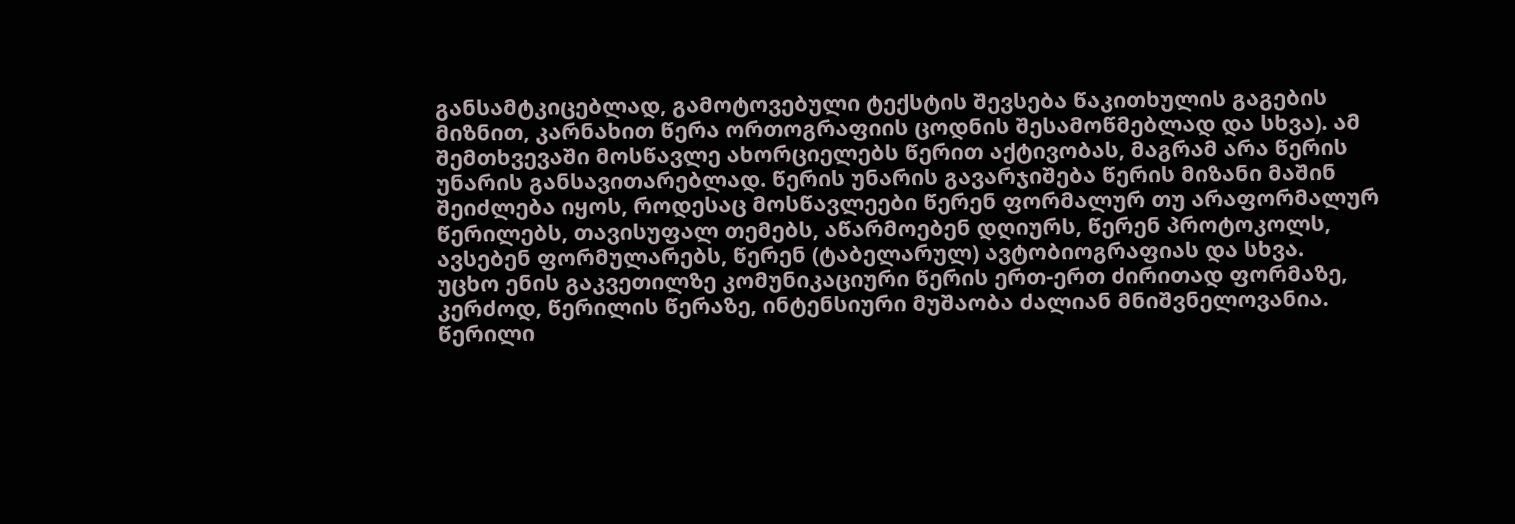განსამტკიცებლად, გამოტოვებული ტექსტის შევსება წაკითხულის გაგების მიზნით, კარნახით წერა ორთოგრაფიის ცოდნის შესამოწმებლად და სხვა). ამ შემთხვევაში მოსწავლე ახორციელებს წერით აქტივობას, მაგრამ არა წერის უნარის განსავითარებლად. წერის უნარის გავარჯიშება წერის მიზანი მაშინ შეიძლება იყოს, როდესაც მოსწავლეები წერენ ფორმალურ თუ არაფორმალურ წერილებს, თავისუფალ თემებს, აწარმოებენ დღიურს, წერენ პროტოკოლს, ავსებენ ფორმულარებს, წერენ (ტაბელარულ) ავტობიოგრაფიას და სხვა.
უცხო ენის გაკვეთილზე კომუნიკაციური წერის ერთ-ერთ ძირითად ფორმაზე, კერძოდ, წერილის წერაზე, ინტენსიური მუშაობა ძალიან მნიშვნელოვანია. წერილი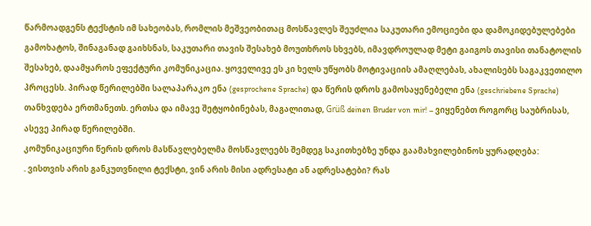წარმოადგენს ტექსტის იმ სახეობას, რომლის მეშვეობითაც მოსწავლეს შეუძლია საკუთარი ემოციები და დამოკიდებულებები გამოხატოს, შინაგანად გაიხსნას, საკუთარი თავის შესახებ მოუთხროს სხვებს, იმავდროულად მეტი გაიგოს თავისი თანატოლის შესახებ, დაამყაროს ეფექტური კომუნიკაცია. ყოველივე ეს კი ხელს უწყობს მოტივაციის ამაღლებას, ახალისებს საგაკვეთილო პროცესს. პირად წერილებში სალაპარაკო ენა (gesprochene Sprache) და წერის დროს გამოსაყენებელი ენა (geschriebene Sprache) თანხვდება ერთმანეთს. ერთსა და იმავე შეტყობინებას, მაგალითად, Grüß deinen Bruder von mir! – ვიყენებთ როგორც საუბრისას, ასევე პირად წერილებში.
კომუნიკაციური წერის დროს მასწავლებელმა მოსწავლეებს შემდეგ საკითხებზე უნდა გაამახვილებინოს ყურადღება:
. ვისთვის არის განკუთვნილი ტექსტი, ვინ არის მისი ადრესატი ან ადრესატები? რას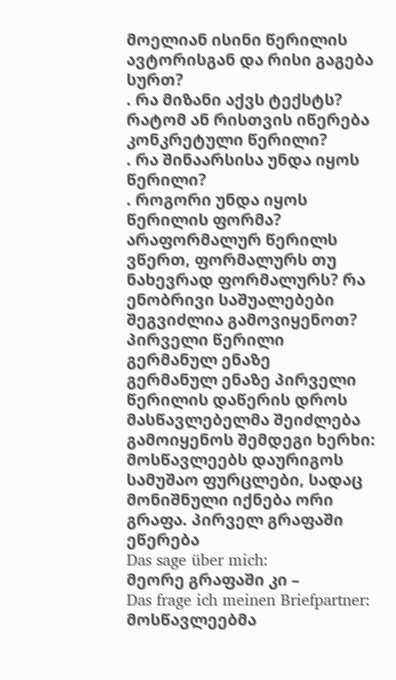მოელიან ისინი წერილის ავტორისგან და რისი გაგება სურთ?
. რა მიზანი აქვს ტექსტს? რატომ ან რისთვის იწერება კონკრეტული წერილი?
. რა შინაარსისა უნდა იყოს წერილი?
. როგორი უნდა იყოს წერილის ფორმა? არაფორმალურ წერილს ვწერთ, ფორმალურს თუ ნახევრად ფორმალურს? რა ენობრივი საშუალებები შეგვიძლია გამოვიყენოთ?
პირველი წერილი გერმანულ ენაზე
გერმანულ ენაზე პირველი წერილის დაწერის დროს მასწავლებელმა შეიძლება გამოიყენოს შემდეგი ხერხი: მოსწავლეებს დაურიგოს სამუშაო ფურცლები, სადაც მონიშნული იქნება ორი გრაფა. პირველ გრაფაში ეწერება
Das sage über mich:
მეორე გრაფაში კი –
Das frage ich meinen Briefpartner:
მოსწავლეებმა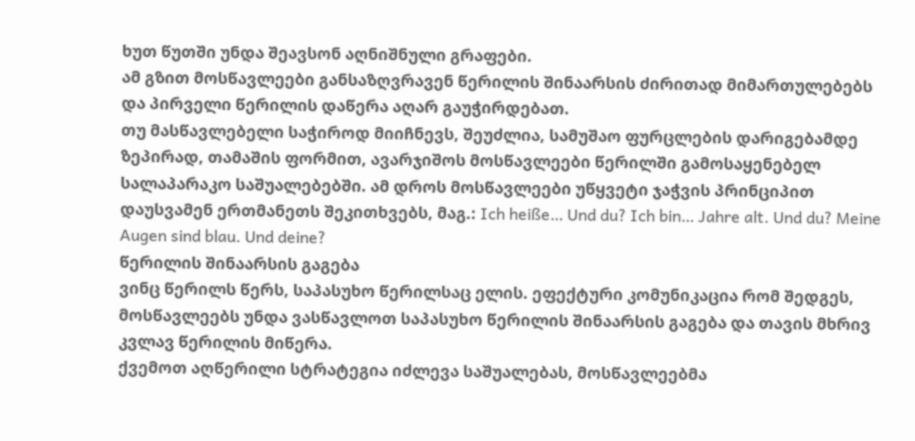ხუთ წუთში უნდა შეავსონ აღნიშნული გრაფები.
ამ გზით მოსწავლეები განსაზღვრავენ წერილის შინაარსის ძირითად მიმართულებებს და პირველი წერილის დაწერა აღარ გაუჭირდებათ.
თუ მასწავლებელი საჭიროდ მიიჩნევს, შეუძლია, სამუშაო ფურცლების დარიგებამდე ზეპირად, თამაშის ფორმით, ავარჯიშოს მოსწავლეები წერილში გამოსაყენებელ სალაპარაკო საშუალებებში. ამ დროს მოსწავლეები უწყვეტი ჯაჭვის პრინციპით დაუსვამენ ერთმანეთს შეკითხვებს, მაგ.: Ich heiße… Und du? Ich bin… Jahre alt. Und du? Meine Augen sind blau. Und deine?
წერილის შინაარსის გაგება
ვინც წერილს წერს, საპასუხო წერილსაც ელის. ეფექტური კომუნიკაცია რომ შედგეს, მოსწავლეებს უნდა ვასწავლოთ საპასუხო წერილის შინაარსის გაგება და თავის მხრივ კვლავ წერილის მიწერა.
ქვემოთ აღწერილი სტრატეგია იძლევა საშუალებას, მოსწავლეებმა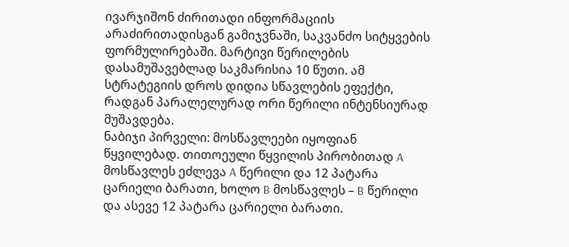ივარჯიშონ ძირითადი ინფორმაციის არაძირითადისგან გამიჯვნაში, საკვანძო სიტყვების ფორმულირებაში. მარტივი წერილების დასამუშავებლად საკმარისია 10 წუთი. ამ სტრატეგიის დროს დიდია სწავლების ეფექტი, რადგან პარალელურად ორი წერილი ინტენსიურად მუშავდება.
ნაბიჯი პირველი: მოსწავლეები იყოფიან წყვილებად. თითოეული წყვილის პირობითად A მოსწავლეს ეძლევა A წერილი და 12 პატარა ცარიელი ბარათი, ხოლო B მოსწავლეს – B წერილი და ასევე 12 პატარა ცარიელი ბარათი.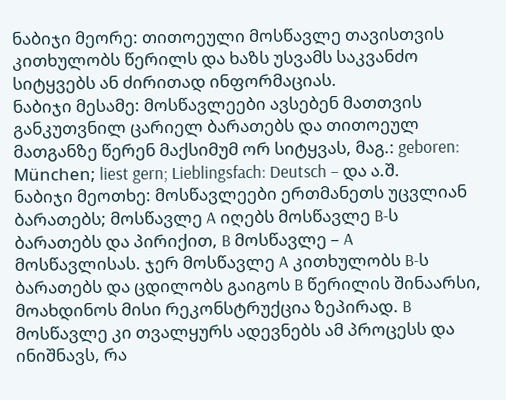ნაბიჯი მეორე: თითოეული მოსწავლე თავისთვის კითხულობს წერილს და ხაზს უსვამს საკვანძო სიტყვებს ან ძირითად ინფორმაციას.
ნაბიჯი მესამე: მოსწავლეები ავსებენ მათთვის განკუთვნილ ცარიელ ბარათებს და თითოეულ მათგანზე წერენ მაქსიმუმ ორ სიტყვას, მაგ.: geboren: München; liest gern; Lieblingsfach: Deutsch – და ა.შ.
ნაბიჯი მეოთხე: მოსწავლეები ერთმანეთს უცვლიან ბარათებს; მოსწავლე A იღებს მოსწავლე B-ს ბარათებს და პირიქით, B მოსწავლე – A მოსწავლისას. ჯერ მოსწავლე A კითხულობს B-ს ბარათებს და ცდილობს გაიგოს B წერილის შინაარსი, მოახდინოს მისი რეკონსტრუქცია ზეპირად. B მოსწავლე კი თვალყურს ადევნებს ამ პროცესს და ინიშნავს, რა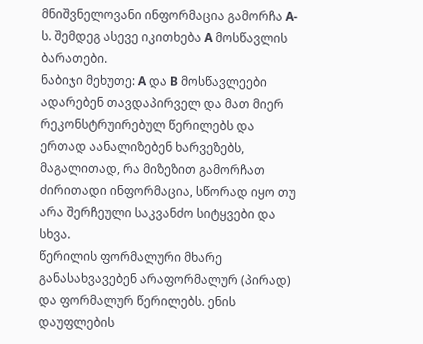მნიშვნელოვანი ინფორმაცია გამორჩა A-ს. შემდეგ ასევე იკითხება A მოსწავლის ბარათები.
ნაბიჯი მეხუთე: A და B მოსწავლეები ადარებენ თავდაპირველ და მათ მიერ რეკონსტრუირებულ წერილებს და ერთად აანალიზებენ ხარვეზებს, მაგალითად, რა მიზეზით გამორჩათ ძირითადი ინფორმაცია, სწორად იყო თუ არა შერჩეული საკვანძო სიტყვები და სხვა.
წერილის ფორმალური მხარე
განასახვავებენ არაფორმალურ (პირად) და ფორმალურ წერილებს. ენის დაუფლების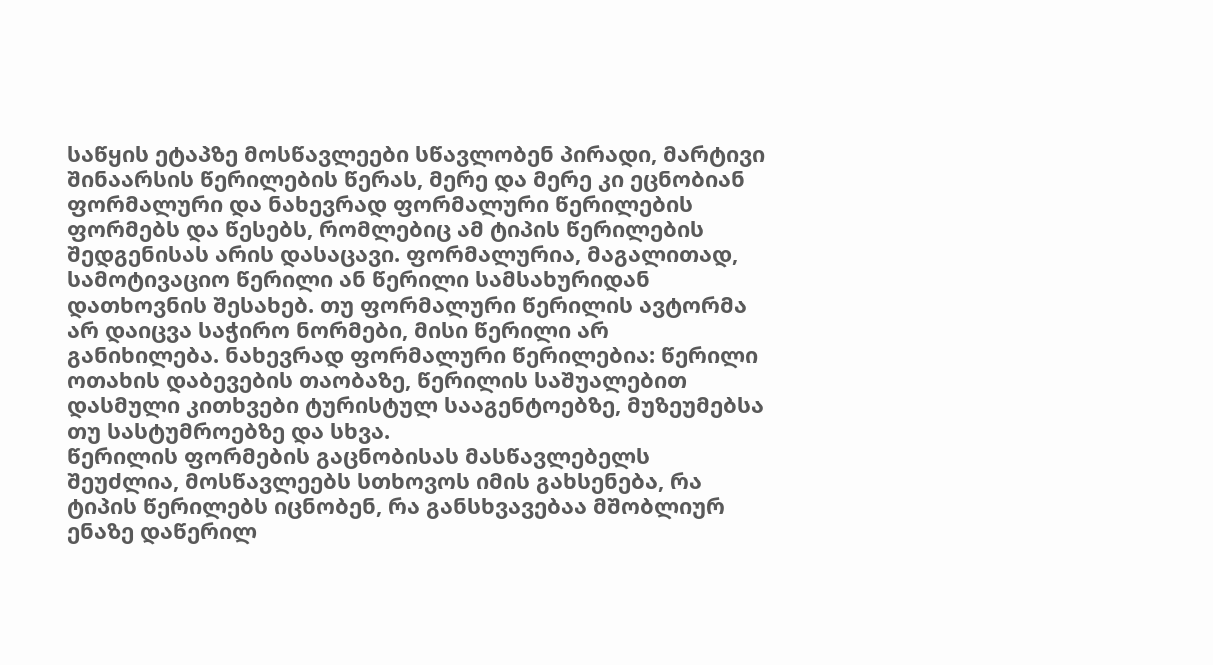საწყის ეტაპზე მოსწავლეები სწავლობენ პირადი, მარტივი შინაარსის წერილების წერას, მერე და მერე კი ეცნობიან ფორმალური და ნახევრად ფორმალური წერილების ფორმებს და წესებს, რომლებიც ამ ტიპის წერილების შედგენისას არის დასაცავი. ფორმალურია, მაგალითად, სამოტივაციო წერილი ან წერილი სამსახურიდან დათხოვნის შესახებ. თუ ფორმალური წერილის ავტორმა არ დაიცვა საჭირო ნორმები, მისი წერილი არ განიხილება. ნახევრად ფორმალური წერილებია: წერილი ოთახის დაბევების თაობაზე, წერილის საშუალებით დასმული კითხვები ტურისტულ სააგენტოებზე, მუზეუმებსა თუ სასტუმროებზე და სხვა.
წერილის ფორმების გაცნობისას მასწავლებელს შეუძლია, მოსწავლეებს სთხოვოს იმის გახსენება, რა ტიპის წერილებს იცნობენ, რა განსხვავებაა მშობლიურ ენაზე დაწერილ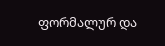ფორმალურ და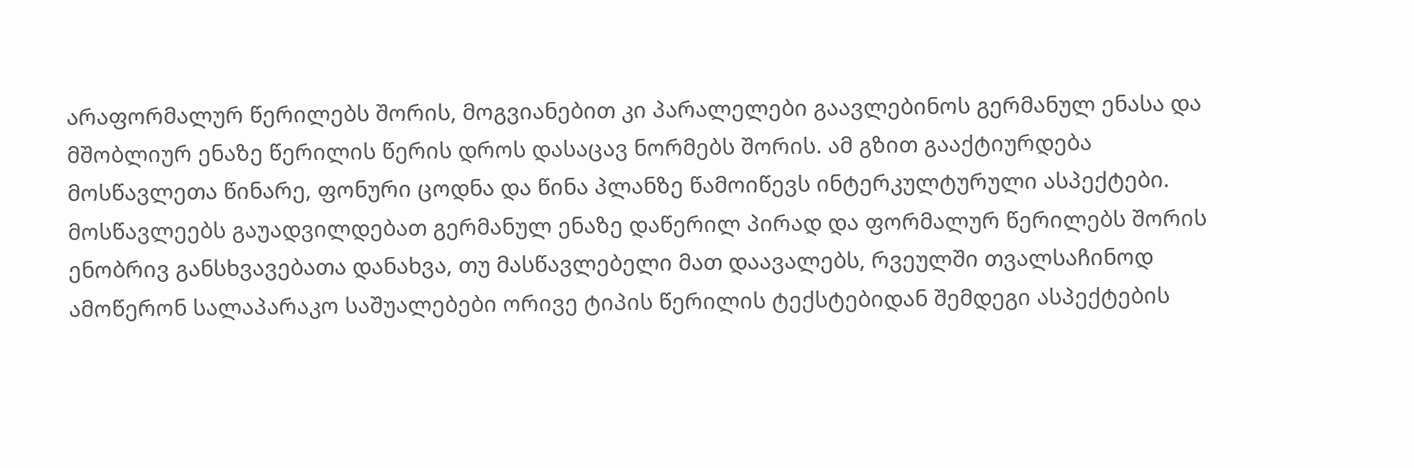არაფორმალურ წერილებს შორის, მოგვიანებით კი პარალელები გაავლებინოს გერმანულ ენასა და მშობლიურ ენაზე წერილის წერის დროს დასაცავ ნორმებს შორის. ამ გზით გააქტიურდება მოსწავლეთა წინარე, ფონური ცოდნა და წინა პლანზე წამოიწევს ინტერკულტურული ასპექტები.
მოსწავლეებს გაუადვილდებათ გერმანულ ენაზე დაწერილ პირად და ფორმალურ წერილებს შორის ენობრივ განსხვავებათა დანახვა, თუ მასწავლებელი მათ დაავალებს, რვეულში თვალსაჩინოდ ამოწერონ სალაპარაკო საშუალებები ორივე ტიპის წერილის ტექსტებიდან შემდეგი ასპექტების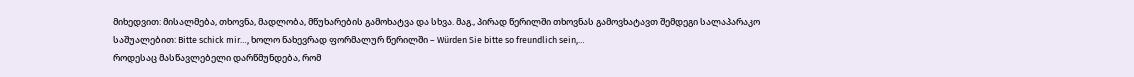მიხედვით: მისალმება, თხოვნა, მადლობა, მწუხარების გამოხატვა და სხვა. მაგ., პირად წერილში თხოვნას გამოვხატავთ შემდეგი სალაპარაკო საშუალებით: Bitte schick mir…, ხოლო ნახევრად ფორმალურ წერილში – Würden Sie bitte so freundlich sein,…
როდესაც მასწავლებელი დარწმუნდება, რომ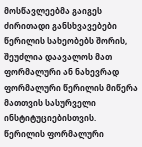მოსწავლეებმა გაიგეს ძირითადი განსხვავებები წერილის სახეობებს შორის, შეუძლია დაავალოს მათ ფორმალური ან ნახევრად ფორმალური წერილის მიწერა მათთვის სასურველი ინსტიტუციებისთვის.
წერილის ფორმალური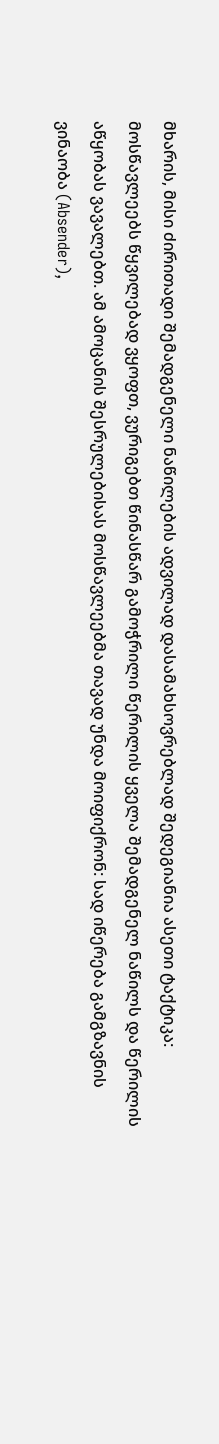მხარის, მისი ძირითადი შემადგენელი ნაწილების ადვილად დასამახსოვრებლად შედეგიანია ასეთი ტაქტიკა: მოსწავლეებს წყვილებად ვყოფთ, ვურიგებთ წინასწარ გამოჭრილი წერილის ყველა შემადგენელ ნაწილს და წერილის აწყობას ვავალებთ. ამ ამოცანის შესრულებისას მოსწავლეებმა თავად უნდა მოიფიქრონ: სად იწერება გამგზავნის ვინაობა (Absender),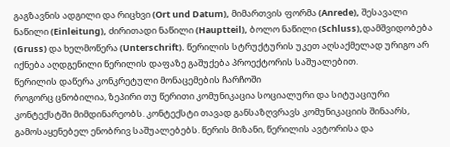გაგზავნის ადგილი და რიცხვი (Ort und Datum), მიმართვის ფორმა (Anrede), შესავალი ნაწილი (Einleitung), ძირითადი ნაწილი (Hauptteil), ბოლო ნაწილი (Schluss),დამშვიდობება (Gruss) და ხელმოწერა (Unterschrift). წერილის სტრუქტურის უკეთ აღსაქმელად ურიგო არ იქნება აღდგენილი წერილის დაფაზე გაშუქება პროექტორის საშუალებით.
წერილის დაწერა კონკრეტული მონაცემების ჩარჩოში
როგორც ცნობილია, ზეპირი თუ წერითი კომუნიკაცია სოციალური და სიტუაციური კონტექსტში მიმდინარეობს. კონტექსტი თავად განსაზღვრავს კომუნიკაციის შინაარს, გამოსაყენებელ ენობრივ საშუალებებს. წერის მიზანი, წერილის ავტორისა და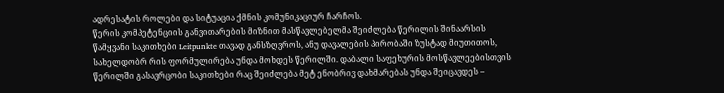ადრესატის როლები და სიტუაცია ქმნის კომუნიკაციურ ჩარჩოს.
წერის კომპეტენციის განვითარების მიზნით მასწავლებელმა შეიძლება წერილის შინაარსის წამყვანი საკითხები Leitpunkte თავად განსზღვროს, ანუ დავალების პირობაში ზუსტად მიუთითოს, სახელდობრ რის ფორმულირება უნდა მოხდეს წერილში. დაბალი საფეხურის მოსწავლეებისთვის წერილში გასავრცობი საკითხები რაც შეიძლება მეტ ენობრივ დახმარებას უნდა შეიცავდეს –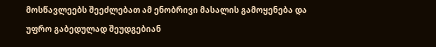მოსწავლეებს შეეძლებათ ამ ენობრივი მასალის გამოყენება და უფრო გაბედულად შეუდგებიან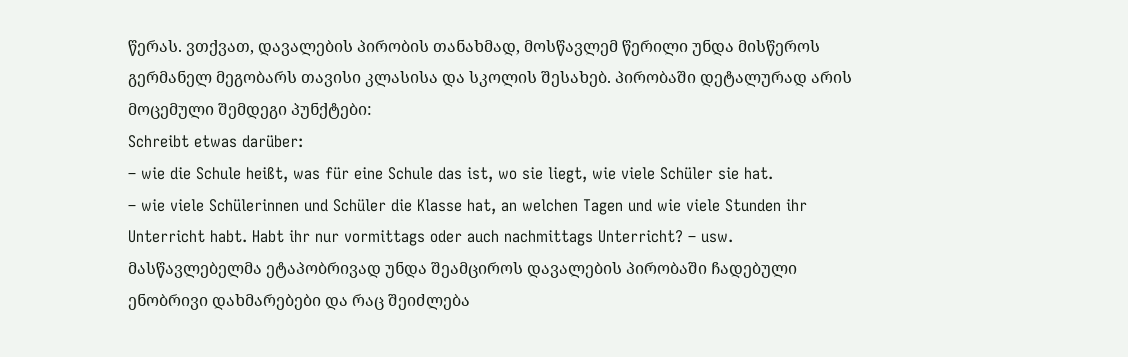წერას. ვთქვათ, დავალების პირობის თანახმად, მოსწავლემ წერილი უნდა მისწეროს გერმანელ მეგობარს თავისი კლასისა და სკოლის შესახებ. პირობაში დეტალურად არის მოცემული შემდეგი პუნქტები:
Schreibt etwas darüber:
– wie die Schule heißt, was für eine Schule das ist, wo sie liegt, wie viele Schüler sie hat.
– wie viele Schülerinnen und Schüler die Klasse hat, an welchen Tagen und wie viele Stunden ihr Unterricht habt. Habt ihr nur vormittags oder auch nachmittags Unterricht? – usw.
მასწავლებელმა ეტაპობრივად უნდა შეამციროს დავალების პირობაში ჩადებული ენობრივი დახმარებები და რაც შეიძლება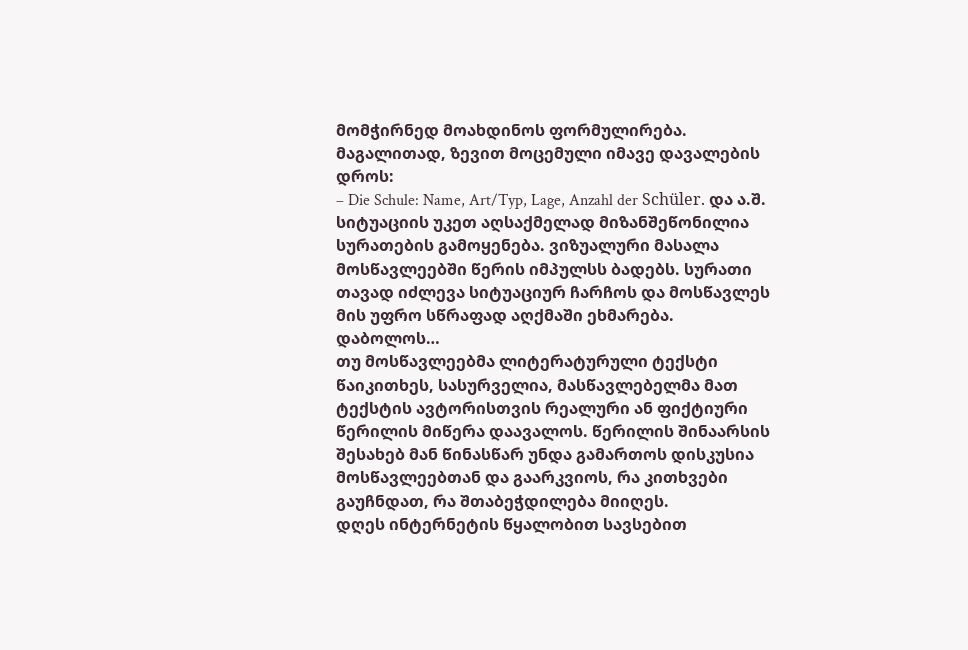მომჭირნედ მოახდინოს ფორმულირება. მაგალითად, ზევით მოცემული იმავე დავალების დროს:
– Die Schule: Name, Art/Typ, Lage, Anzahl der Schüler. და ა.შ.
სიტუაციის უკეთ აღსაქმელად მიზანშეწონილია სურათების გამოყენება. ვიზუალური მასალა მოსწავლეებში წერის იმპულსს ბადებს. სურათი თავად იძლევა სიტუაციურ ჩარჩოს და მოსწავლეს მის უფრო სწრაფად აღქმაში ეხმარება.
დაბოლოს…
თუ მოსწავლეებმა ლიტერატურული ტექსტი წაიკითხეს, სასურველია, მასწავლებელმა მათ ტექსტის ავტორისთვის რეალური ან ფიქტიური წერილის მიწერა დაავალოს. წერილის შინაარსის შესახებ მან წინასწარ უნდა გამართოს დისკუსია მოსწავლეებთან და გაარკვიოს, რა კითხვები გაუჩნდათ, რა შთაბეჭდილება მიიღეს.
დღეს ინტერნეტის წყალობით სავსებით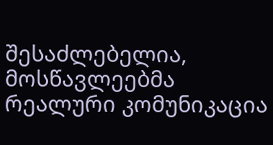შესაძლებელია, მოსწავლეებმა რეალური კომუნიკაცია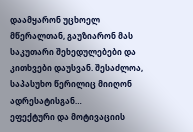დაამყარონ უცხოელ მწერალთან, გაუზიარონ მას საკუთარი შეხედულებები და კითხვები დაუსვან. შესაძლოა, საპასუხო წერილიც მიიღონ ადრესატისგან…
ეფექტური და მოტივაციის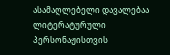ასამაღლებელი დავალებაა ლიტერატურული პერსონაჟისთვის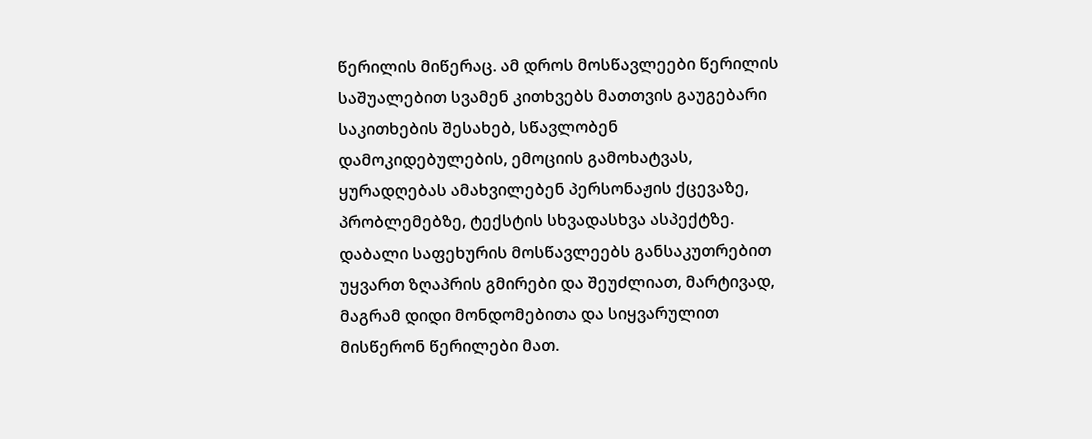წერილის მიწერაც. ამ დროს მოსწავლეები წერილის საშუალებით სვამენ კითხვებს მათთვის გაუგებარი საკითხების შესახებ, სწავლობენ დამოკიდებულების, ემოციის გამოხატვას, ყურადღებას ამახვილებენ პერსონაჟის ქცევაზე, პრობლემებზე, ტექსტის სხვადასხვა ასპექტზე. დაბალი საფეხურის მოსწავლეებს განსაკუთრებით უყვართ ზღაპრის გმირები და შეუძლიათ, მარტივად, მაგრამ დიდი მონდომებითა და სიყვარულით მისწერონ წერილები მათ.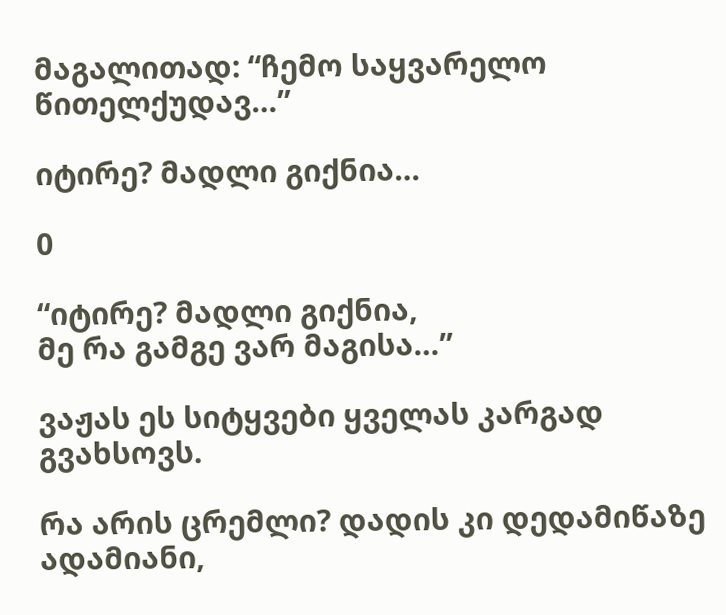მაგალითად: “ჩემო საყვარელო წითელქუდავ…”

იტირე? მადლი გიქნია…

0

“იტირე? მადლი გიქნია,
მე რა გამგე ვარ მაგისა…”

ვაჟას ეს სიტყვები ყველას კარგად გვახსოვს.

რა არის ცრემლი? დადის კი დედამიწაზე ადამიანი,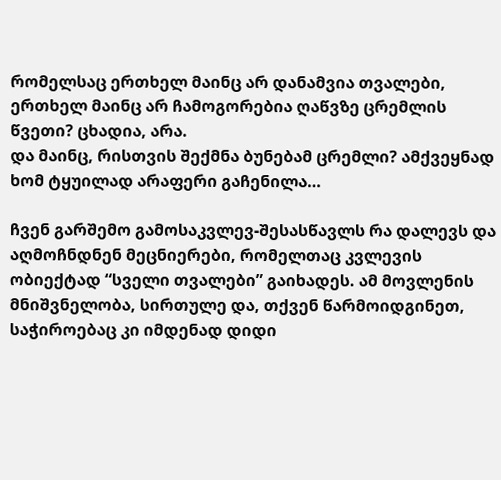რომელსაც ერთხელ მაინც არ დანამვია თვალები, ერთხელ მაინც არ ჩამოგორებია ღაწვზე ცრემლის წვეთი? ცხადია, არა.
და მაინც, რისთვის შექმნა ბუნებამ ცრემლი? ამქვეყნად ხომ ტყუილად არაფერი გაჩენილა…

ჩვენ გარშემო გამოსაკვლევ-შესასწავლს რა დალევს და აღმოჩნდნენ მეცნიერები, რომელთაც კვლევის ობიექტად “სველი თვალები” გაიხადეს. ამ მოვლენის მნიშვნელობა, სირთულე და, თქვენ წარმოიდგინეთ, საჭიროებაც კი იმდენად დიდი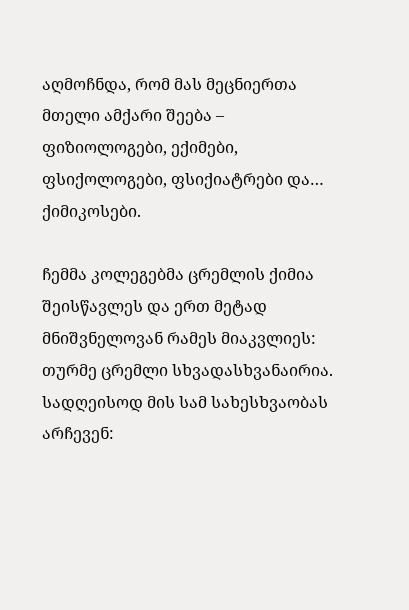აღმოჩნდა, რომ მას მეცნიერთა მთელი ამქარი შეება – ფიზიოლოგები, ექიმები, ფსიქოლოგები, ფსიქიატრები და… ქიმიკოსები.

ჩემმა კოლეგებმა ცრემლის ქიმია შეისწავლეს და ერთ მეტად მნიშვნელოვან რამეს მიაკვლიეს: თურმე ცრემლი სხვადასხვანაირია. სადღეისოდ მის სამ სახესხვაობას არჩევენ: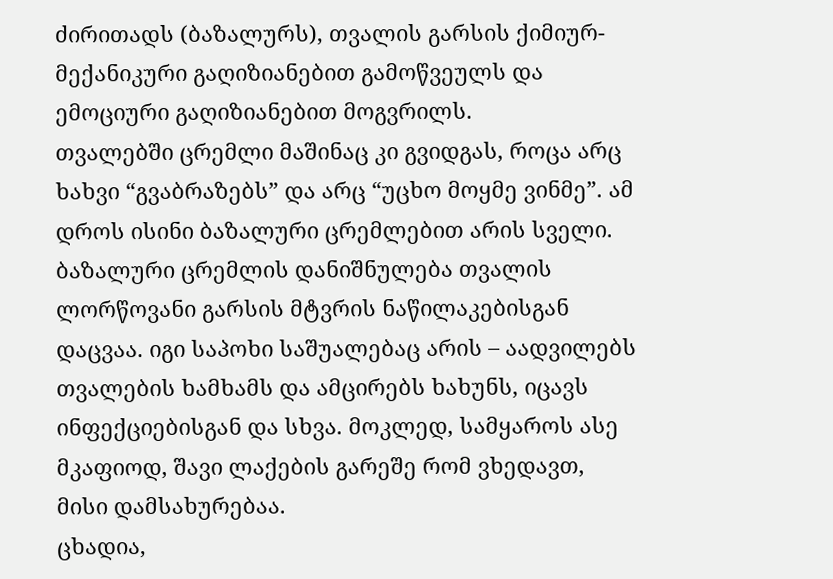ძირითადს (ბაზალურს), თვალის გარსის ქიმიურ-მექანიკური გაღიზიანებით გამოწვეულს და ემოციური გაღიზიანებით მოგვრილს.
თვალებში ცრემლი მაშინაც კი გვიდგას, როცა არც ხახვი “გვაბრაზებს” და არც “უცხო მოყმე ვინმე”. ამ დროს ისინი ბაზალური ცრემლებით არის სველი. ბაზალური ცრემლის დანიშნულება თვალის ლორწოვანი გარსის მტვრის ნაწილაკებისგან დაცვაა. იგი საპოხი საშუალებაც არის – აადვილებს თვალების ხამხამს და ამცირებს ხახუნს, იცავს ინფექციებისგან და სხვა. მოკლედ, სამყაროს ასე მკაფიოდ, შავი ლაქების გარეშე რომ ვხედავთ, მისი დამსახურებაა.
ცხადია,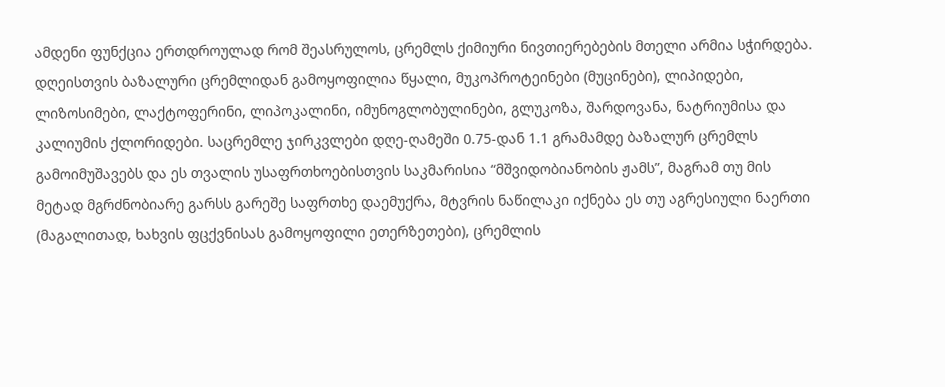ამდენი ფუნქცია ერთდროულად რომ შეასრულოს, ცრემლს ქიმიური ნივთიერებების მთელი არმია სჭირდება. დღეისთვის ბაზალური ცრემლიდან გამოყოფილია წყალი, მუკოპროტეინები (მუცინები), ლიპიდები, ლიზოსიმები, ლაქტოფერინი, ლიპოკალინი, იმუნოგლობულინები, გლუკოზა, შარდოვანა, ნატრიუმისა და კალიუმის ქლორიდები. საცრემლე ჯირკვლები დღე-ღამეში 0.75-დან 1.1 გრამამდე ბაზალურ ცრემლს გამოიმუშავებს და ეს თვალის უსაფრთხოებისთვის საკმარისია “მშვიდობიანობის ჟამს”, მაგრამ თუ მის მეტად მგრძნობიარე გარსს გარეშე საფრთხე დაემუქრა, მტვრის ნაწილაკი იქნება ეს თუ აგრესიული ნაერთი (მაგალითად, ხახვის ფცქვნისას გამოყოფილი ეთერზეთები), ცრემლის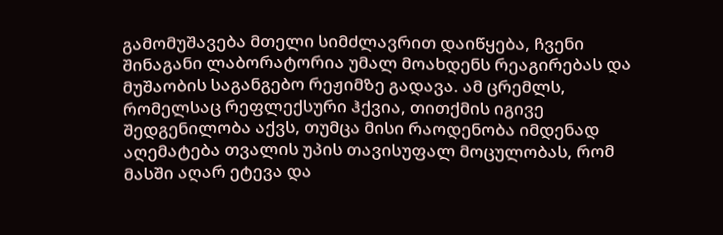გამომუშავება მთელი სიმძლავრით დაიწყება, ჩვენი შინაგანი ლაბორატორია უმალ მოახდენს რეაგირებას და მუშაობის საგანგებო რეჟიმზე გადავა. ამ ცრემლს, რომელსაც რეფლექსური ჰქვია, თითქმის იგივე შედგენილობა აქვს, თუმცა მისი რაოდენობა იმდენად აღემატება თვალის უპის თავისუფალ მოცულობას, რომ მასში აღარ ეტევა და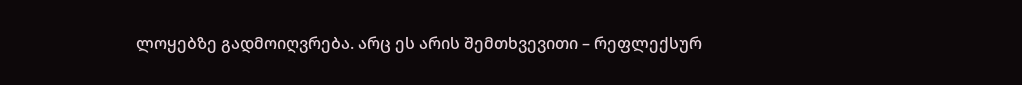ლოყებზე გადმოიღვრება. არც ეს არის შემთხვევითი – რეფლექსურ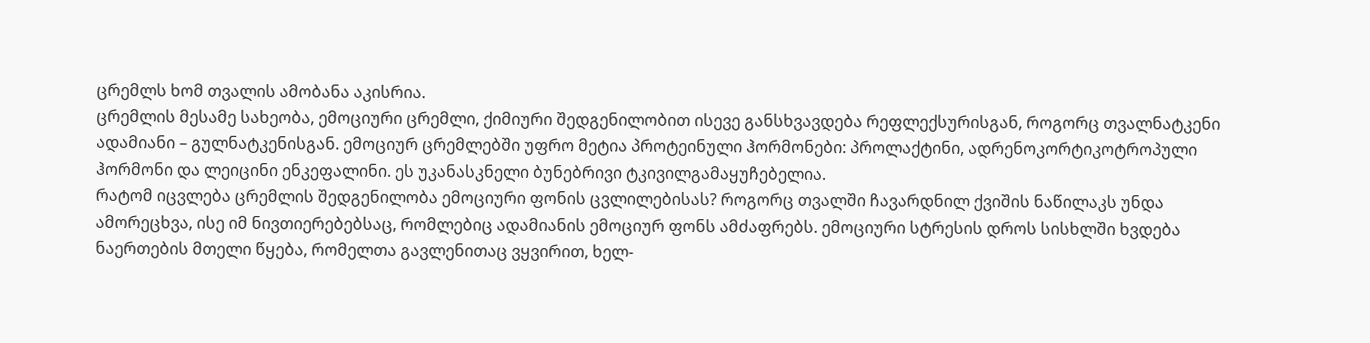ცრემლს ხომ თვალის ამობანა აკისრია.
ცრემლის მესამე სახეობა, ემოციური ცრემლი, ქიმიური შედგენილობით ისევე განსხვავდება რეფლექსურისგან, როგორც თვალნატკენი ადამიანი – გულნატკენისგან. ემოციურ ცრემლებში უფრო მეტია პროტეინული ჰორმონები: პროლაქტინი, ადრენოკორტიკოტროპული ჰორმონი და ლეიცინი ენკეფალინი. ეს უკანასკნელი ბუნებრივი ტკივილგამაყუჩებელია.
რატომ იცვლება ცრემლის შედგენილობა ემოციური ფონის ცვლილებისას? როგორც თვალში ჩავარდნილ ქვიშის ნაწილაკს უნდა ამორეცხვა, ისე იმ ნივთიერებებსაც, რომლებიც ადამიანის ემოციურ ფონს ამძაფრებს. ემოციური სტრესის დროს სისხლში ხვდება ნაერთების მთელი წყება, რომელთა გავლენითაც ვყვირით, ხელ-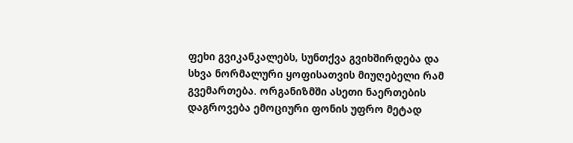ფეხი გვიკანკალებს, სუნთქვა გვიხშირდება და სხვა ნორმალური ყოფისათვის მიუღებელი რამ გვემართება. ორგანიზმში ასეთი ნაერთების დაგროვება ემოციური ფონის უფრო მეტად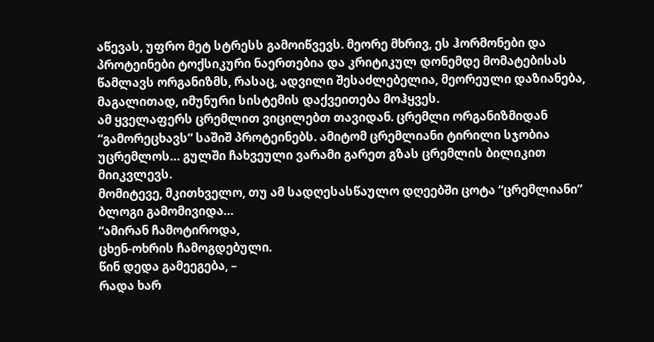აწევას, უფრო მეტ სტრესს გამოიწვევს. მეორე მხრივ, ეს ჰორმონები და პროტეინები ტოქსიკური ნაერთებია და კრიტიკულ დონემდე მომატებისას წამლავს ორგანიზმს, რასაც, ადვილი შესაძლებელია, მეორეული დაზიანება, მაგალითად, იმუნური სისტემის დაქვეითება მოჰყვეს.
ამ ყველაფერს ცრემლით ვიცილებთ თავიდან. ცრემლი ორგანიზმიდან “გამორეცხავს” საშიშ პროტეინებს. ამიტომ ცრემლიანი ტირილი სჯობია უცრემლოს… გულში ჩახვეული ვარამი გარეთ გზას ცრემლის ბილიკით მიიკვლევს.
მომიტევე, მკითხველო, თუ ამ სადღესასწაულო დღეებში ცოტა “ცრემლიანი” ბლოგი გამომივიდა…
“ამირან ჩამოტიროდა,
ცხენ-ოხრის ჩამოგდებული.
წინ დედა გამეეგება, –
რადა ხარ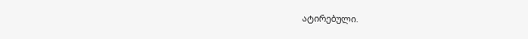ატირებული.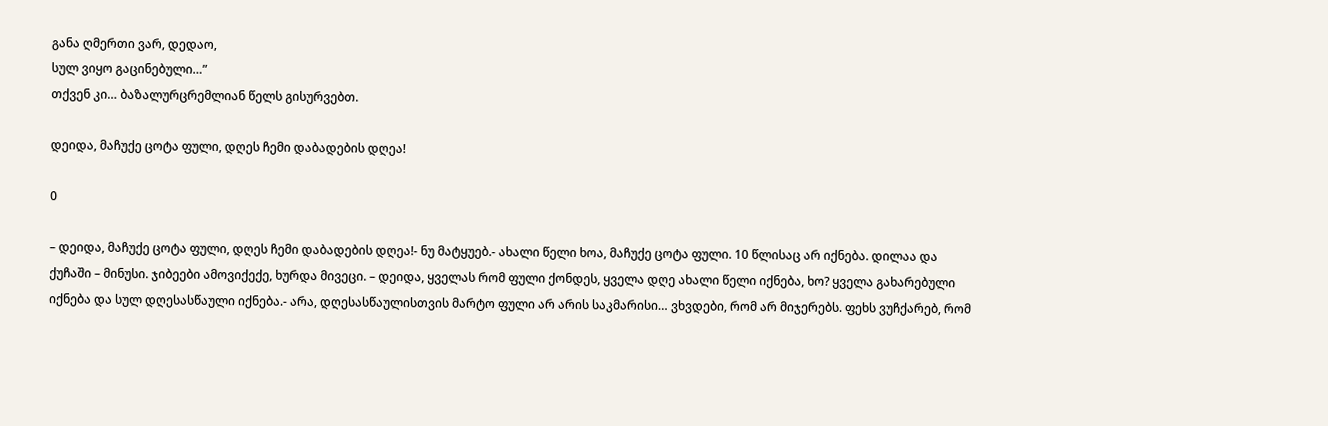განა ღმერთი ვარ, დედაო,
სულ ვიყო გაცინებული…”
თქვენ კი… ბაზალურცრემლიან წელს გისურვებთ.

დეიდა, მაჩუქე ცოტა ფული, დღეს ჩემი დაბადების დღეა!

0

– დეიდა, მაჩუქე ცოტა ფული, დღეს ჩემი დაბადების დღეა!- ნუ მატყუებ.- ახალი წელი ხოა, მაჩუქე ცოტა ფული. 10 წლისაც არ იქნება. დილაა და ქუჩაში – მინუსი. ჯიბეები ამოვიქექე, ხურდა მივეცი. – დეიდა, ყველას რომ ფული ქონდეს, ყველა დღე ახალი წელი იქნება, ხო? ყველა გახარებული იქნება და სულ დღესასწაული იქნება.- არა, დღესასწაულისთვის მარტო ფული არ არის საკმარისი… ვხვდები, რომ არ მიჯერებს. ფეხს ვუჩქარებ, რომ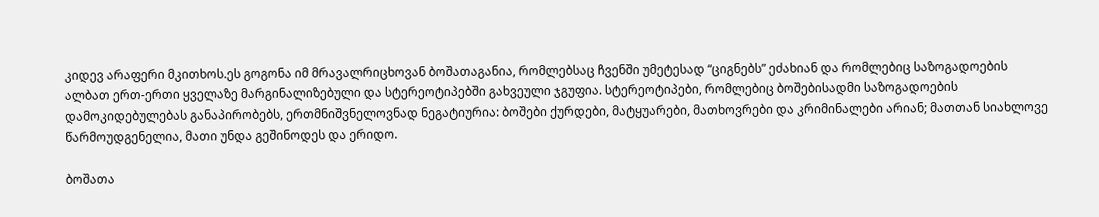კიდევ არაფერი მკითხოს.ეს გოგონა იმ მრავალრიცხოვან ბოშათაგანია, რომლებსაც ჩვენში უმეტესად “ციგნებს” ეძახიან და რომლებიც საზოგადოების ალბათ ერთ-ერთი ყველაზე მარგინალიზებული და სტერეოტიპებში გახვეული ჯგუფია. სტერეოტიპები, რომლებიც ბოშებისადმი საზოგადოების დამოკიდებულებას განაპირობებს, ერთმნიშვნელოვნად ნეგატიურია: ბოშები ქურდები, მატყუარები, მათხოვრები და კრიმინალები არიან; მათთან სიახლოვე წარმოუდგენელია, მათი უნდა გეშინოდეს და ერიდო.

ბოშათა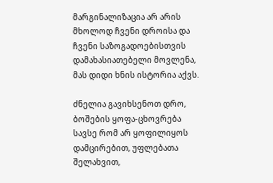მარგინალიზაცია არ არის მხოლოდ ჩვენი დროისა და ჩვენი საზოგადოებისთვის დამახასიათებელი მოვლენა, მას დიდი ხნის ისტორია აქვს.

ძნელია გავიხსენოთ დრო, ბოშების ყოფა-ცხოვრება სავსე რომ არ ყოფილიყოს დამცირებით, უფლებათა შელახვით,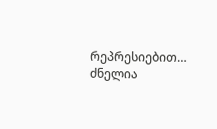რეპრესიებით… ძნელია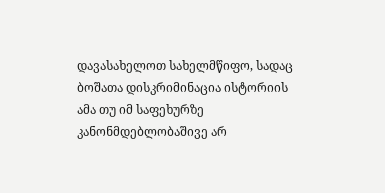დავასახელოთ სახელმწიფო, სადაც ბოშათა დისკრიმინაცია ისტორიის ამა თუ იმ საფეხურზე კანონმდებლობაშივე არ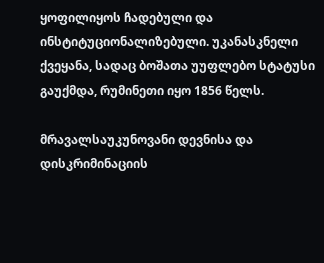ყოფილიყოს ჩადებული და ინსტიტუციონალიზებული. უკანასკნელი ქვეყანა, სადაც ბოშათა უუფლებო სტატუსი გაუქმდა, რუმინეთი იყო 1856 წელს.

მრავალსაუკუნოვანი დევნისა და დისკრიმინაციის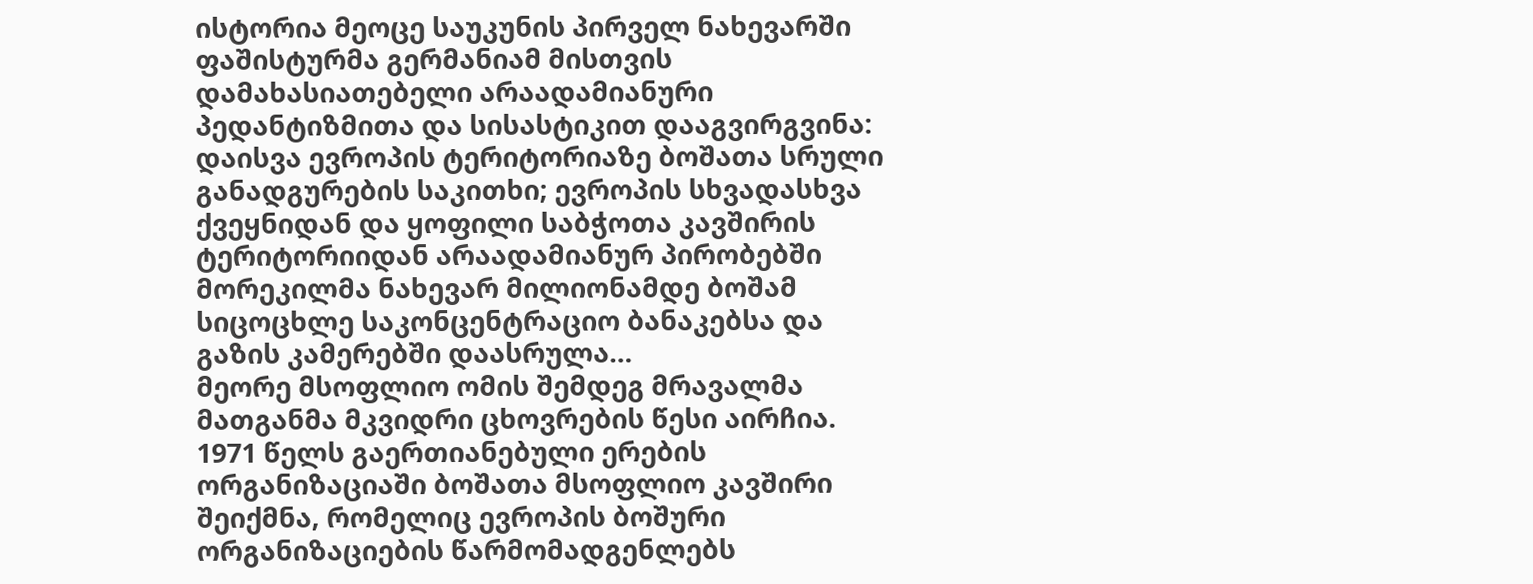ისტორია მეოცე საუკუნის პირველ ნახევარში ფაშისტურმა გერმანიამ მისთვის დამახასიათებელი არაადამიანური პედანტიზმითა და სისასტიკით დააგვირგვინა: დაისვა ევროპის ტერიტორიაზე ბოშათა სრული განადგურების საკითხი; ევროპის სხვადასხვა ქვეყნიდან და ყოფილი საბჭოთა კავშირის ტერიტორიიდან არაადამიანურ პირობებში მორეკილმა ნახევარ მილიონამდე ბოშამ სიცოცხლე საკონცენტრაციო ბანაკებსა და გაზის კამერებში დაასრულა…
მეორე მსოფლიო ომის შემდეგ მრავალმა მათგანმა მკვიდრი ცხოვრების წესი აირჩია.
1971 წელს გაერთიანებული ერების ორგანიზაციაში ბოშათა მსოფლიო კავშირი შეიქმნა, რომელიც ევროპის ბოშური ორგანიზაციების წარმომადგენლებს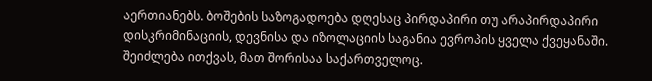აერთიანებს. ბოშების საზოგადოება დღესაც პირდაპირი თუ არაპირდაპირი დისკრიმინაციის, დევნისა და იზოლაციის საგანია ევროპის ყველა ქვეყანაში. შეიძლება ითქვას, მათ შორისაა საქართველოც.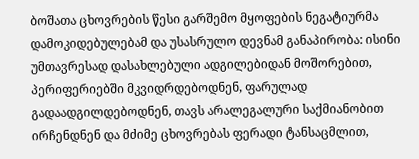ბოშათა ცხოვრების წესი გარშემო მყოფების ნეგატიურმა დამოკიდებულებამ და უსასრულო დევნამ განაპირობა: ისინი უმთავრესად დასახლებული ადგილებიდან მოშორებით, პერიფერიებში მკვიდრდებოდნენ, ფარულად გადაადგილდებოდნენ, თავს არალეგალური საქმიანობით ირჩენდნენ და მძიმე ცხოვრებას ფერადი ტანსაცმლით,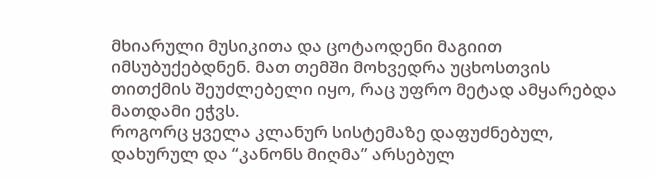მხიარული მუსიკითა და ცოტაოდენი მაგიით იმსუბუქებდნენ. მათ თემში მოხვედრა უცხოსთვის თითქმის შეუძლებელი იყო, რაც უფრო მეტად ამყარებდა მათდამი ეჭვს.
როგორც ყველა კლანურ სისტემაზე დაფუძნებულ, დახურულ და “კანონს მიღმა” არსებულ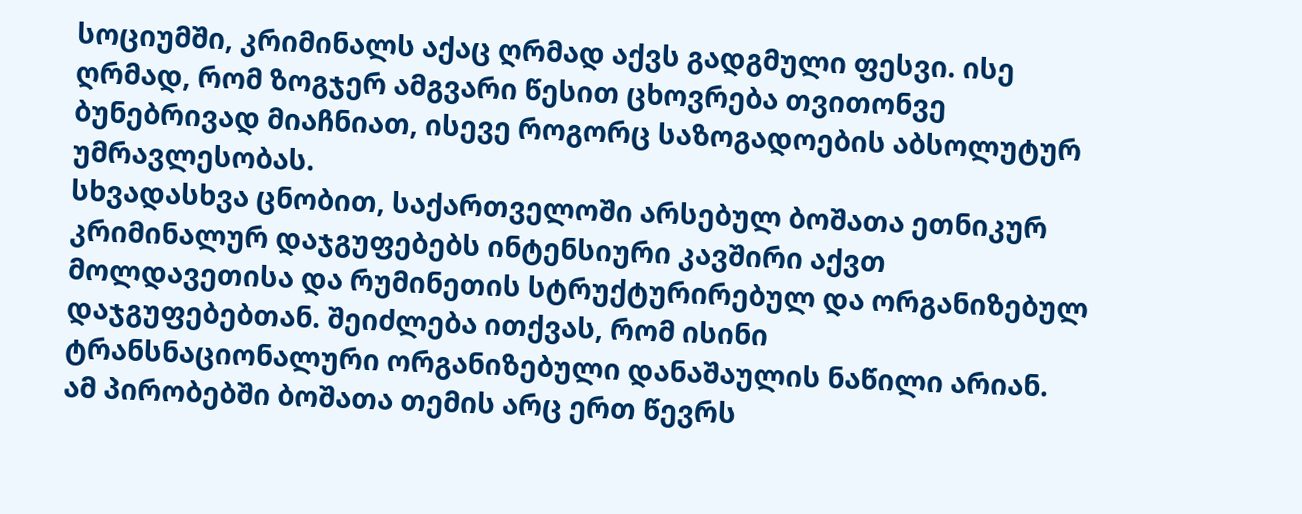სოციუმში, კრიმინალს აქაც ღრმად აქვს გადგმული ფესვი. ისე ღრმად, რომ ზოგჯერ ამგვარი წესით ცხოვრება თვითონვე ბუნებრივად მიაჩნიათ, ისევე როგორც საზოგადოების აბსოლუტურ უმრავლესობას.
სხვადასხვა ცნობით, საქართველოში არსებულ ბოშათა ეთნიკურ კრიმინალურ დაჯგუფებებს ინტენსიური კავშირი აქვთ მოლდავეთისა და რუმინეთის სტრუქტურირებულ და ორგანიზებულ დაჯგუფებებთან. შეიძლება ითქვას, რომ ისინი ტრანსნაციონალური ორგანიზებული დანაშაულის ნაწილი არიან. ამ პირობებში ბოშათა თემის არც ერთ წევრს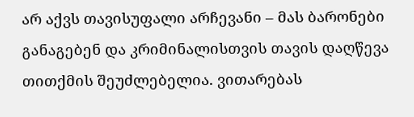არ აქვს თავისუფალი არჩევანი – მას ბარონები განაგებენ და კრიმინალისთვის თავის დაღწევა თითქმის შეუძლებელია. ვითარებას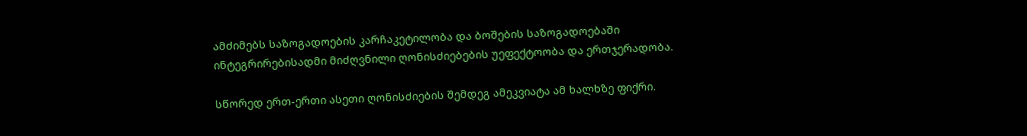ამძიმებს საზოგადოების კარჩაკეტილობა და ბოშების საზოგადოებაში ინტეგრირებისადმი მიძღვნილი ღონისძიებების უეფექტოობა და ერთჯერადობა.

სწორედ ერთ-ერთი ასეთი ღონისძიების შემდეგ ამეკვიატა ამ ხალხზე ფიქრი.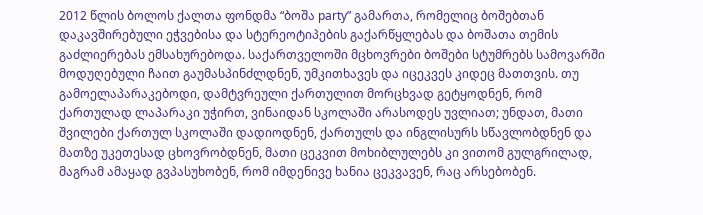2012 წლის ბოლოს ქალთა ფონდმა “ბოშა party” გამართა, რომელიც ბოშებთან დაკავშირებული ეჭვებისა და სტერეოტიპების გაქარწყლებას და ბოშათა თემის გაძლიერებას ემსახურებოდა. საქართველოში მცხოვრები ბოშები სტუმრებს სამოვარში მოდუღებული ჩაით გაუმასპინძლდნენ, უმკითხავეს და იცეკვეს კიდეც მათთვის. თუ გამოელაპარაკებოდი, დამტვრეული ქართულით მორცხვად გეტყოდნენ, რომ ქართულად ლაპარაკი უჭირთ, ვინაიდან სკოლაში არასოდეს უვლიათ; უნდათ, მათი შვილები ქართულ სკოლაში დადიოდნენ, ქართულს და ინგლისურს სწავლობდნენ და მათზე უკეთესად ცხოვრობდნენ, მათი ცეკვით მოხიბლულებს კი ვითომ გულგრილად, მაგრამ ამაყად გვპასუხობენ, რომ იმდენივე ხანია ცეკვავენ, რაც არსებობენ.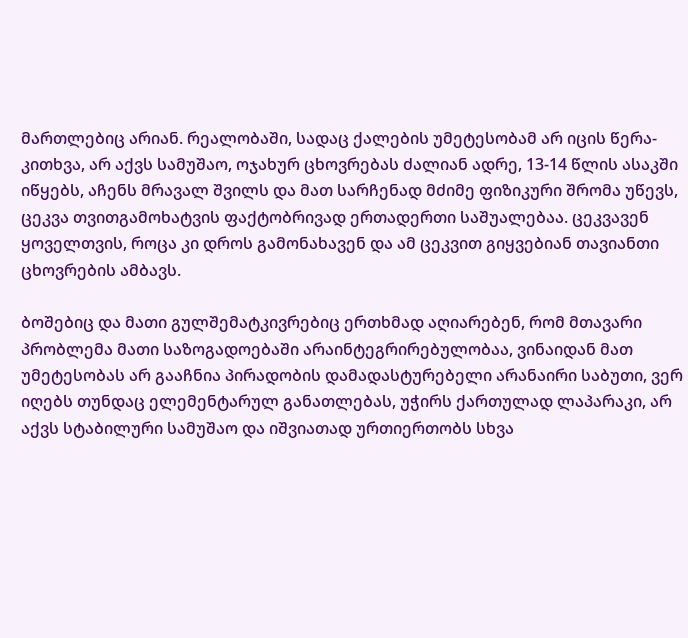მართლებიც არიან. რეალობაში, სადაც ქალების უმეტესობამ არ იცის წერა-კითხვა, არ აქვს სამუშაო, ოჯახურ ცხოვრებას ძალიან ადრე, 13-14 წლის ასაკში იწყებს, აჩენს მრავალ შვილს და მათ სარჩენად მძიმე ფიზიკური შრომა უწევს, ცეკვა თვითგამოხატვის ფაქტობრივად ერთადერთი საშუალებაა. ცეკვავენ ყოველთვის, როცა კი დროს გამონახავენ და ამ ცეკვით გიყვებიან თავიანთი ცხოვრების ამბავს.

ბოშებიც და მათი გულშემატკივრებიც ერთხმად აღიარებენ, რომ მთავარი პრობლემა მათი საზოგადოებაში არაინტეგრირებულობაა, ვინაიდან მათ უმეტესობას არ გააჩნია პირადობის დამადასტურებელი არანაირი საბუთი, ვერ იღებს თუნდაც ელემენტარულ განათლებას, უჭირს ქართულად ლაპარაკი, არ აქვს სტაბილური სამუშაო და იშვიათად ურთიერთობს სხვა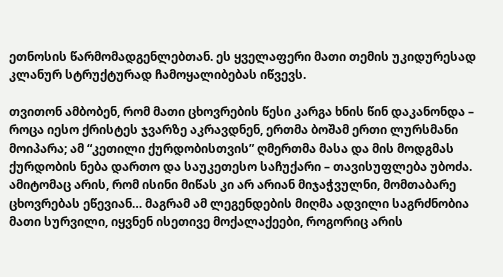ეთნოსის წარმომადგენლებთან. ეს ყველაფერი მათი თემის უკიდურესად კლანურ სტრუქტურად ჩამოყალიბებას იწვევს.

თვითონ ამბობენ, რომ მათი ცხოვრების წესი კარგა ხნის წინ დაკანონდა – როცა იესო ქრისტეს ჯვარზე აკრავდნენ, ერთმა ბოშამ ერთი ლურსმანი მოიპარა; ამ “კეთილი ქურდობისთვის” ღმერთმა მასა და მის მოდგმას ქურდობის ნება დართო და საუკეთესო საჩუქარი – თავისუფლება უბოძა. ამიტომაც არის, რომ ისინი მიწას კი არ არიან მიჯაჭვულნი, მომთაბარე ცხოვრებას ეწევიან… მაგრამ ამ ლეგენდების მიღმა ადვილი საგრძნობია მათი სურვილი, იყვნენ ისეთივე მოქალაქეები, როგორიც არის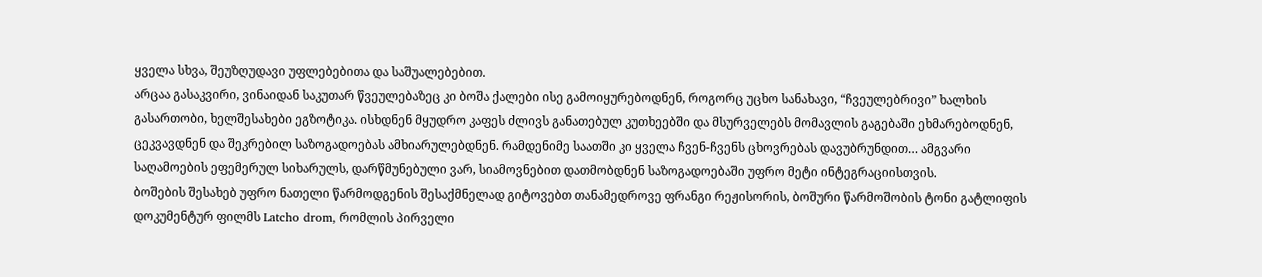ყველა სხვა, შეუზღუდავი უფლებებითა და საშუალებებით.
არცაა გასაკვირი, ვინაიდან საკუთარ წვეულებაზეც კი ბოშა ქალები ისე გამოიყურებოდნენ, როგორც უცხო სანახავი, “ჩვეულებრივი” ხალხის გასართობი, ხელშესახები ეგზოტიკა. ისხდნენ მყუდრო კაფეს ძლივს განათებულ კუთხეებში და მსურველებს მომავლის გაგებაში ეხმარებოდნენ, ცეკვავდნენ და შეკრებილ საზოგადოებას ამხიარულებდნენ. რამდენიმე საათში კი ყველა ჩვენ-ჩვენს ცხოვრებას დავუბრუნდით… ამგვარი საღამოების ეფემერულ სიხარულს, დარწმუნებული ვარ, სიამოვნებით დათმობდნენ საზოგადოებაში უფრო მეტი ინტეგრაციისთვის.
ბოშების შესახებ უფრო ნათელი წარმოდგენის შესაქმნელად გიტოვებთ თანამედროვე ფრანგი რეჟისორის, ბოშური წარმოშობის ტონი გატლიფის დოკუმენტურ ფილმს Latcho drom, რომლის პირველი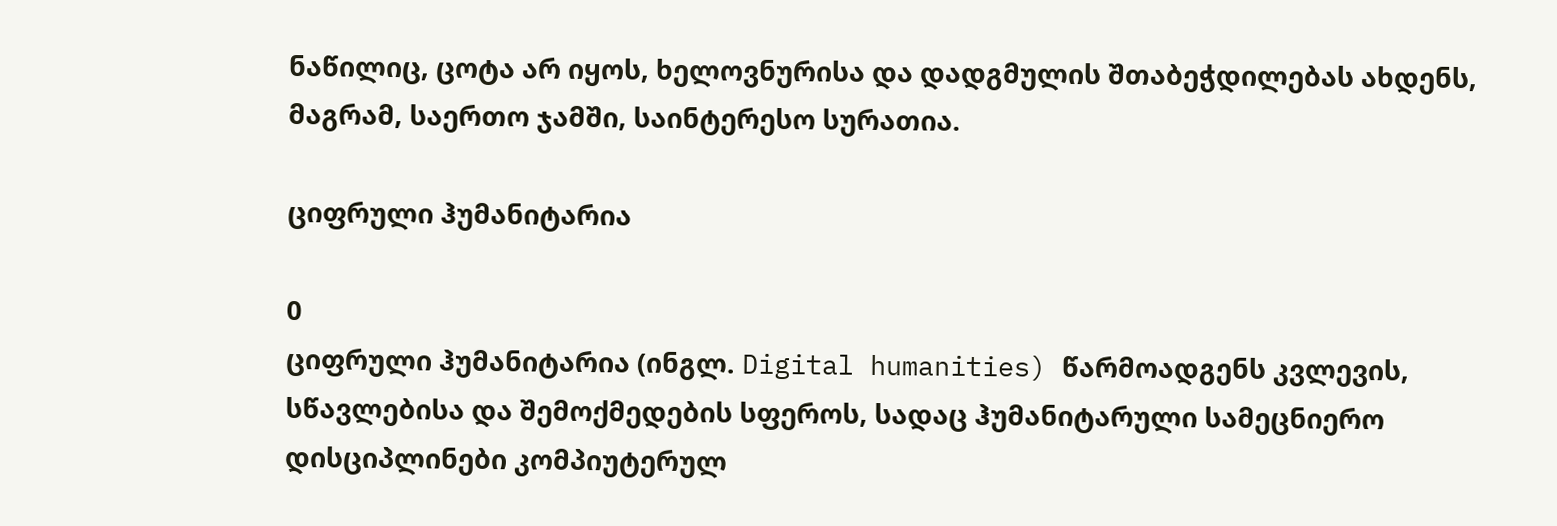ნაწილიც, ცოტა არ იყოს, ხელოვნურისა და დადგმულის შთაბეჭდილებას ახდენს, მაგრამ, საერთო ჯამში, საინტერესო სურათია.

ციფრული ჰუმანიტარია

0
ციფრული ჰუმანიტარია (ინგლ. Digital humanities) წარმოადგენს კვლევის, სწავლებისა და შემოქმედების სფეროს, სადაც ჰუმანიტარული სამეცნიერო დისციპლინები კომპიუტერულ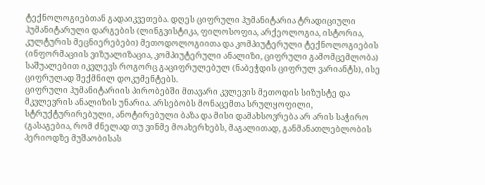ტექნოლოგიებთან გადაიკვეთება. დღეს ციფრული ჰუმანიტარია ტრადიციული ჰუმანიტარული დარგების (ლინგვისტიკა, ფილოსოფია, არქეოლოგია, ისტორია, კულტურის მეცნიერებები) მეთოდოლოგიითა და კომპიუტერული ტექნოლოგიების (ინფორმაციის ვიზუალიზაცია, კომპიუტერული ანალიზი, ციფრული გამომცემლობა) საშუალებით იკვლევს როგორც გაციფრულებულ (ნაბეჭდის ციფრულ ვარიანტს), ისე ციფრულად შექმნილ დოკუმენტებს.
ციფრული ჰუმანიტარიის პირობებში მთავარი კვლევის მეთოდის სიზუსტე და მკვლევრის ანალიზის უნარია. არსებობს მონაცემთა სრულყოფილი, სტრუქტურირებული, ანოტირებული ბაზა და მისი დამახსოვრება არ არის საჭირო (გასაგებია, რომ ძნელად თუ ვინმე მოახერხებს, მაგალითად, განმანათლებლობის პერიოდზე მუშაობისას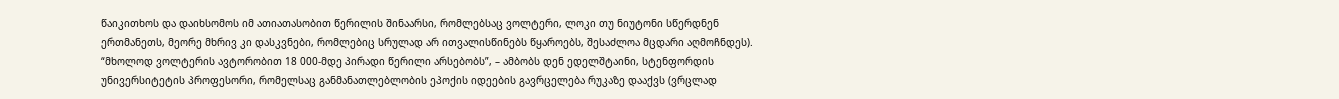წაიკითხოს და დაიხსომოს იმ ათიათასობით წერილის შინაარსი, რომლებსაც ვოლტერი, ლოკი თუ ნიუტონი სწერდნენ ერთმანეთს, მეორე მხრივ კი დასკვნები, რომლებიც სრულად არ ითვალისწინებს წყაროებს, შესაძლოა მცდარი აღმოჩნდეს). “მხოლოდ ვოლტერის ავტორობით 18 000-მდე პირადი წერილი არსებობს”, – ამბობს დენ ედელშტაინი, სტენფორდის უნივერსიტეტის პროფესორი, რომელსაც განმანათლებლობის ეპოქის იდეების გავრცელება რუკაზე დააქვს (ვრცლად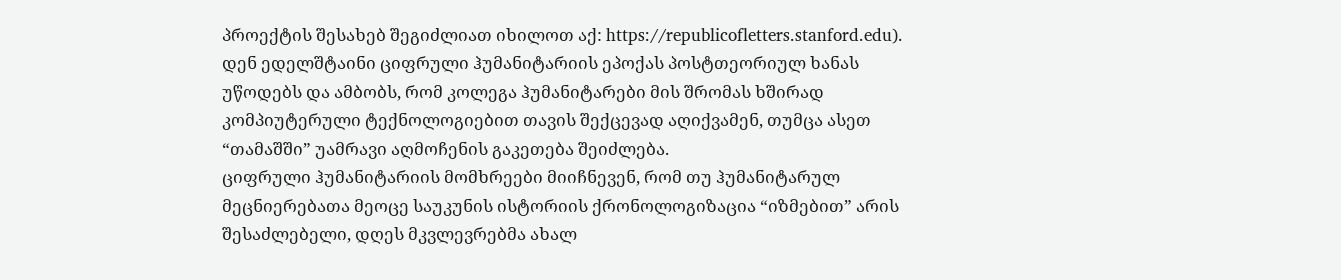პროექტის შესახებ შეგიძლიათ იხილოთ აქ: https://republicofletters.stanford.edu). დენ ედელშტაინი ციფრული ჰუმანიტარიის ეპოქას პოსტთეორიულ ხანას უწოდებს და ამბობს, რომ კოლეგა ჰუმანიტარები მის შრომას ხშირად კომპიუტერული ტექნოლოგიებით თავის შექცევად აღიქვამენ, თუმცა ასეთ “თამაშში” უამრავი აღმოჩენის გაკეთება შეიძლება.
ციფრული ჰუმანიტარიის მომხრეები მიიჩნევენ, რომ თუ ჰუმანიტარულ მეცნიერებათა მეოცე საუკუნის ისტორიის ქრონოლოგიზაცია “იზმებით” არის შესაძლებელი, დღეს მკვლევრებმა ახალ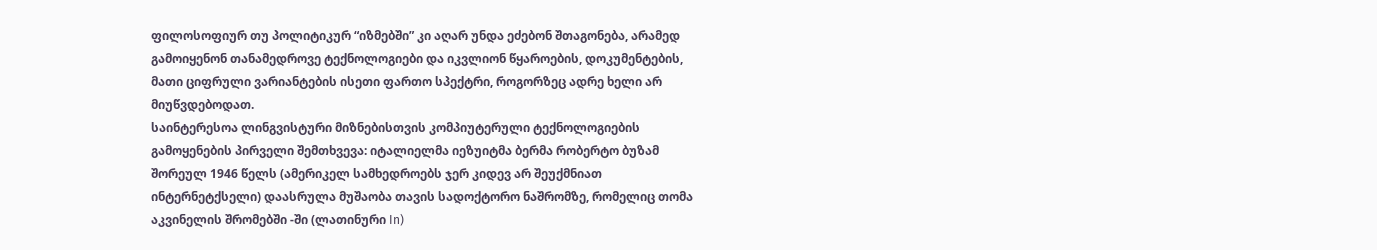ფილოსოფიურ თუ პოლიტიკურ “იზმებში” კი აღარ უნდა ეძებონ შთაგონება, არამედ გამოიყენონ თანამედროვე ტექნოლოგიები და იკვლიონ წყაროების, დოკუმენტების, მათი ციფრული ვარიანტების ისეთი ფართო სპექტრი, როგორზეც ადრე ხელი არ მიუწვდებოდათ.
საინტერესოა ლინგვისტური მიზნებისთვის კომპიუტერული ტექნოლოგიების გამოყენების პირველი შემთხვევა: იტალიელმა იეზუიტმა ბერმა რობერტო ბუზამ შორეულ 1946 წელს (ამერიკელ სამხედროებს ჯერ კიდევ არ შეუქმნიათ ინტერნეტქსელი) დაასრულა მუშაობა თავის სადოქტორო ნაშრომზე, რომელიც თომა აკვინელის შრომებში -ში (ლათინური In)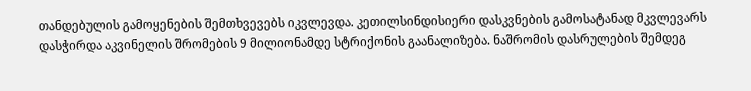თანდებულის გამოყენების შემთხვევებს იკვლევდა. კეთილსინდისიერი დასკვნების გამოსატანად მკვლევარს დასჭირდა აკვინელის შრომების 9 მილიონამდე სტრიქონის გაანალიზება. ნაშრომის დასრულების შემდეგ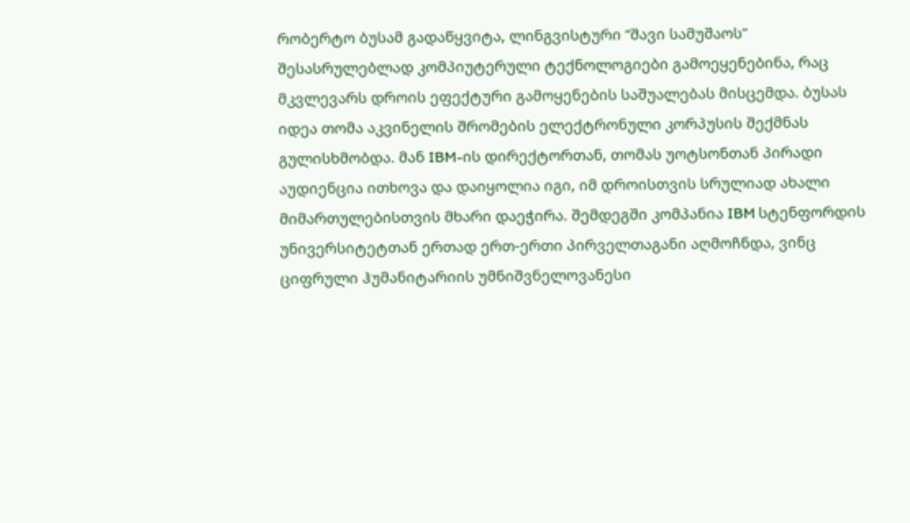რობერტო ბუსამ გადაწყვიტა, ლინგვისტური “შავი სამუშაოს” შესასრულებლად კომპიუტერული ტექნოლოგიები გამოეყენებინა, რაც მკვლევარს დროის ეფექტური გამოყენების საშუალებას მისცემდა. ბუსას იდეა თომა აკვინელის შრომების ელექტრონული კორპუსის შექმნას გულისხმობდა. მან IBM-ის დირექტორთან, თომას უოტსონთან პირადი აუდიენცია ითხოვა და დაიყოლია იგი, იმ დროისთვის სრულიად ახალი მიმართულებისთვის მხარი დაეჭირა. შემდეგში კომპანია IBM სტენფორდის უნივერსიტეტთან ერთად ერთ-ერთი პირველთაგანი აღმოჩნდა, ვინც ციფრული ჰუმანიტარიის უმნიშვნელოვანესი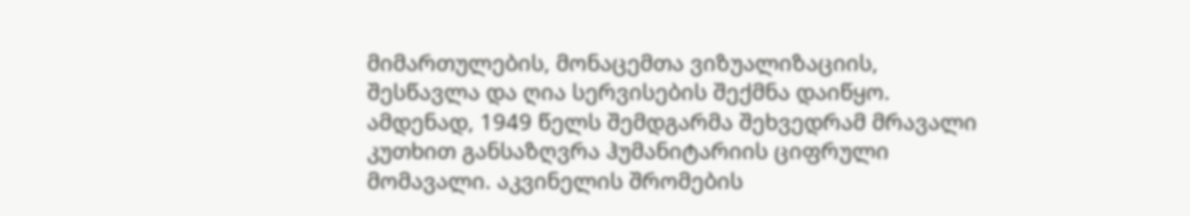მიმართულების, მონაცემთა ვიზუალიზაციის, შესწავლა და ღია სერვისების შექმნა დაიწყო. ამდენად, 1949 წელს შემდგარმა შეხვედრამ მრავალი კუთხით განსაზღვრა ჰუმანიტარიის ციფრული მომავალი. აკვინელის შრომების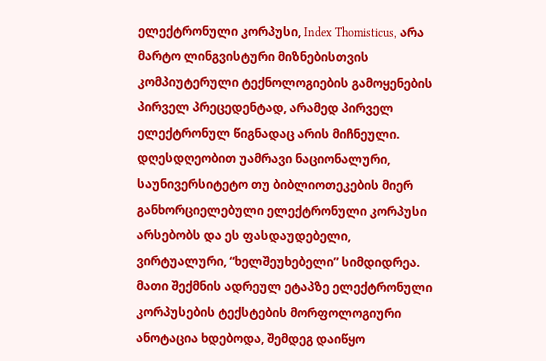ელექტრონული კორპუსი, Index Thomisticus, არა მარტო ლინგვისტური მიზნებისთვის კომპიუტერული ტექნოლოგიების გამოყენების პირველ პრეცედენტად, არამედ პირველ ელექტრონულ წიგნადაც არის მიჩნეული.
დღესდღეობით უამრავი ნაციონალური, საუნივერსიტეტო თუ ბიბლიოთეკების მიერ განხორციელებული ელექტრონული კორპუსი არსებობს და ეს ფასდაუდებელი, ვირტუალური, “ხელშეუხებელი” სიმდიდრეა. მათი შექმნის ადრეულ ეტაპზე ელექტრონული კორპუსების ტექსტების მორფოლოგიური ანოტაცია ხდებოდა, შემდეგ დაიწყო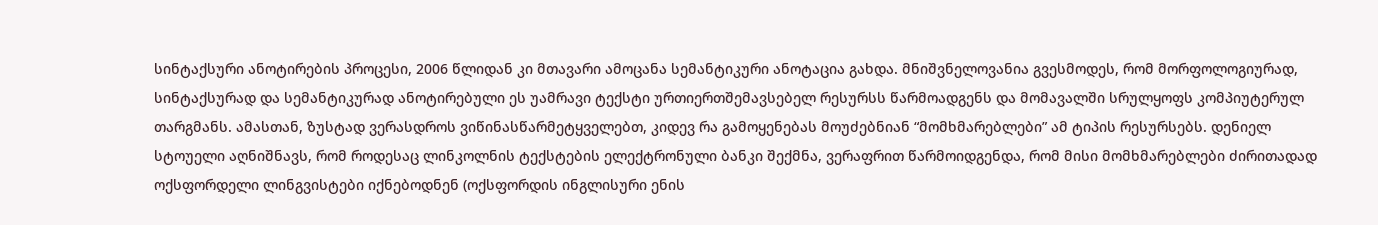სინტაქსური ანოტირების პროცესი, 2006 წლიდან კი მთავარი ამოცანა სემანტიკური ანოტაცია გახდა. მნიშვნელოვანია გვესმოდეს, რომ მორფოლოგიურად, სინტაქსურად და სემანტიკურად ანოტირებული ეს უამრავი ტექსტი ურთიერთშემავსებელ რესურსს წარმოადგენს და მომავალში სრულყოფს კომპიუტერულ თარგმანს. ამასთან, ზუსტად ვერასდროს ვიწინასწარმეტყველებთ, კიდევ რა გამოყენებას მოუძებნიან “მომხმარებლები” ამ ტიპის რესურსებს. დენიელ სტოუელი აღნიშნავს, რომ როდესაც ლინკოლნის ტექსტების ელექტრონული ბანკი შექმნა, ვერაფრით წარმოიდგენდა, რომ მისი მომხმარებლები ძირითადად ოქსფორდელი ლინგვისტები იქნებოდნენ (ოქსფორდის ინგლისური ენის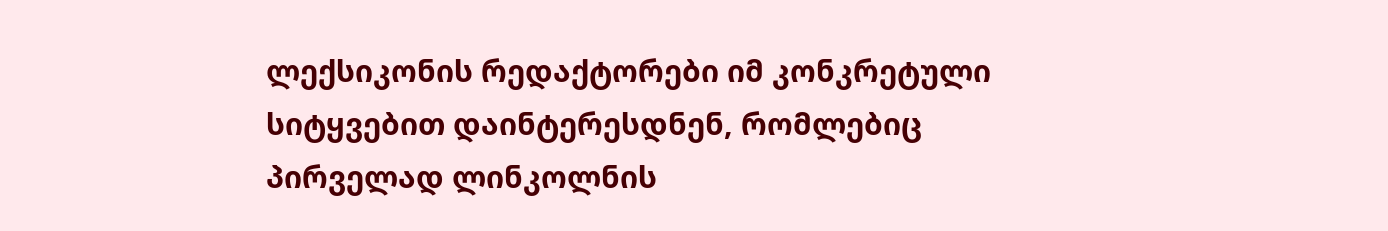ლექსიკონის რედაქტორები იმ კონკრეტული სიტყვებით დაინტერესდნენ, რომლებიც პირველად ლინკოლნის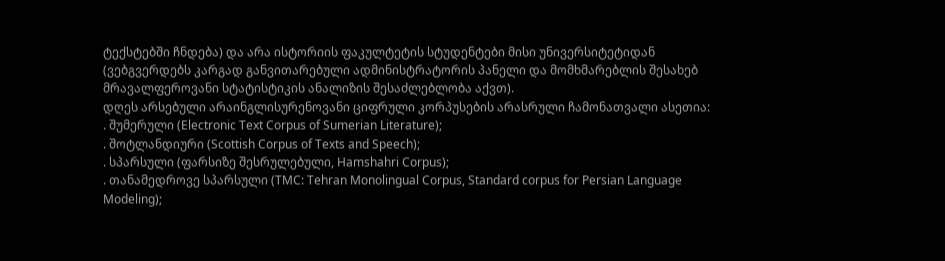ტექსტებში ჩნდება) და არა ისტორიის ფაკულტეტის სტუდენტები მისი უნივერსიტეტიდან (ვებგვერდებს კარგად განვითარებული ადმინისტრატორის პანელი და მომხმარებლის შესახებ მრავალფეროვანი სტატისტიკის ანალიზის შესაძლებლობა აქვთ).
დღეს არსებული არაინგლისურენოვანი ციფრული კორპუსების არასრული ჩამონათვალი ასეთია:
. შუმერული (Electronic Text Corpus of Sumerian Literature);
. შოტლანდიური (Scottish Corpus of Texts and Speech);
. სპარსული (ფარსიზე შესრულებული, Hamshahri Corpus);
. თანამედროვე სპარსული (TMC: Tehran Monolingual Corpus, Standard corpus for Persian Language Modeling);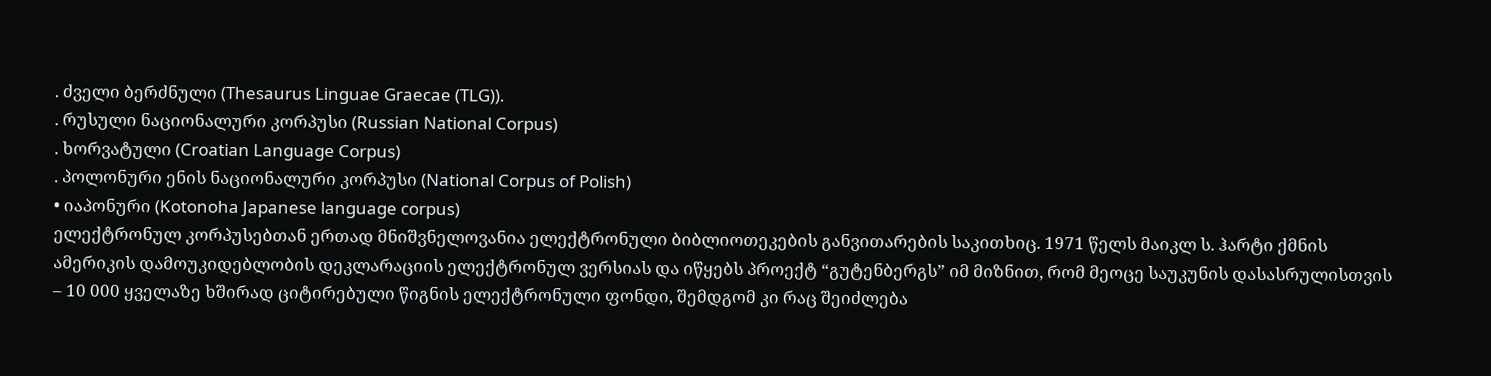. ძველი ბერძნული (Thesaurus Linguae Graecae (TLG)).
. რუსული ნაციონალური კორპუსი (Russian National Corpus)
. ხორვატული (Croatian Language Corpus)
. პოლონური ენის ნაციონალური კორპუსი (National Corpus of Polish)
• იაპონური (Kotonoha Japanese language corpus)
ელექტრონულ კორპუსებთან ერთად მნიშვნელოვანია ელექტრონული ბიბლიოთეკების განვითარების საკითხიც. 1971 წელს მაიკლ ს. ჰარტი ქმნის ამერიკის დამოუკიდებლობის დეკლარაციის ელექტრონულ ვერსიას და იწყებს პროექტ “გუტენბერგს” იმ მიზნით, რომ მეოცე საუკუნის დასასრულისთვის – 10 000 ყველაზე ხშირად ციტირებული წიგნის ელექტრონული ფონდი, შემდგომ კი რაც შეიძლება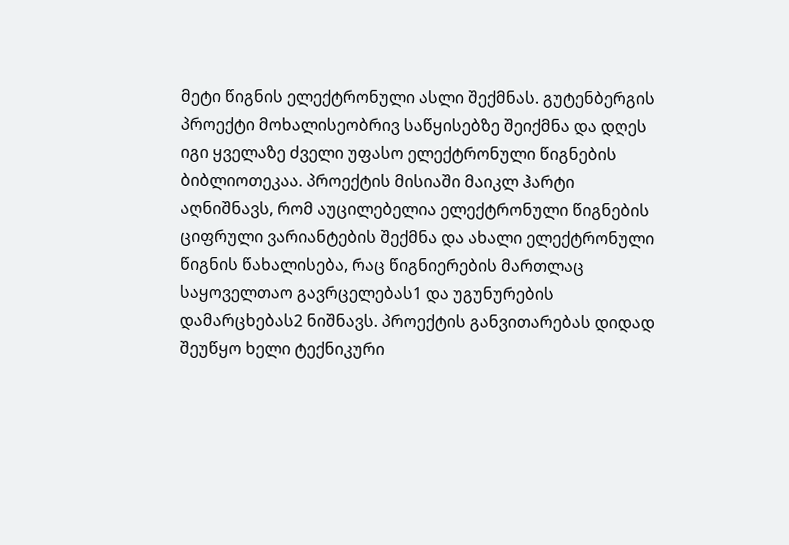მეტი წიგნის ელექტრონული ასლი შექმნას. გუტენბერგის პროექტი მოხალისეობრივ საწყისებზე შეიქმნა და დღეს იგი ყველაზე ძველი უფასო ელექტრონული წიგნების ბიბლიოთეკაა. პროექტის მისიაში მაიკლ ჰარტი აღნიშნავს, რომ აუცილებელია ელექტრონული წიგნების ციფრული ვარიანტების შექმნა და ახალი ელექტრონული წიგნის წახალისება, რაც წიგნიერების მართლაც საყოველთაო გავრცელებას1 და უგუნურების დამარცხებას2 ნიშნავს. პროექტის განვითარებას დიდად შეუწყო ხელი ტექნიკური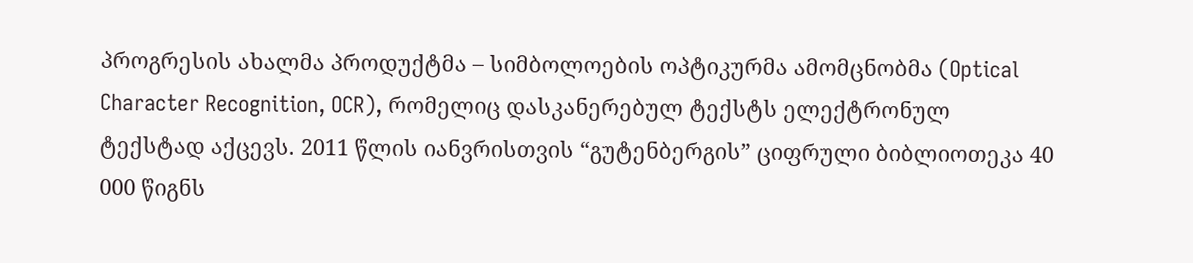პროგრესის ახალმა პროდუქტმა – სიმბოლოების ოპტიკურმა ამომცნობმა (Optical Character Recognition, OCR), რომელიც დასკანერებულ ტექსტს ელექტრონულ ტექსტად აქცევს. 2011 წლის იანვრისთვის “გუტენბერგის” ციფრული ბიბლიოთეკა 40 000 წიგნს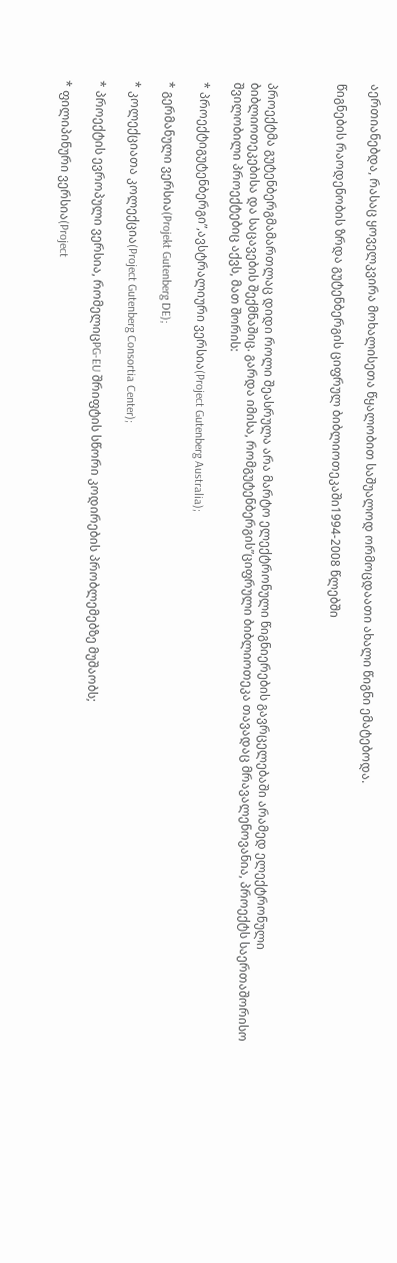აერთიანებდა, რასაც ყოველკვირა მოხალისეთა წყალობით საშუალოდ ორმოცდაათი ახალი წიგნი ემატებოდა.

წიგნების რაოდენობის ზრდა გუტენბერგის ციფრულ ბიბლიოთეკაში1994-2008 წლებში



პროექტმა გუტენბერგმამართლაც დიდი როლი შეასრულა არა მარტო ელექტრონული წიგნიერების გავრცელებაში არამედ ელექტრონული ბიბლიოთეკებისა და საცავების შექმნაშიც. გარდა იმისა, რომგუტენბერგის”ციფრული ბიბლიოთეკა თავადაც მრავალენოვანია, პროექტს საერთაშორისო შვილობილი პროექტებიც აქვს, მათ შორის:

* პროექტიგუტენბერგი”,ავსტრალიური ვერსია(Project Gutenberg Australia);

* გერმანული ვერსია(Projekt Gutenberg DE);

* კოლექციათა კოლექცია(Project Gutenberg Consortia Center);

* პროექტის ევროპული ვერსია, რომელიცPG-EU შრიფტის სწორი კოდირების პრობლემებზე მუშაობს;

* ფილიპინური ვერსია(Project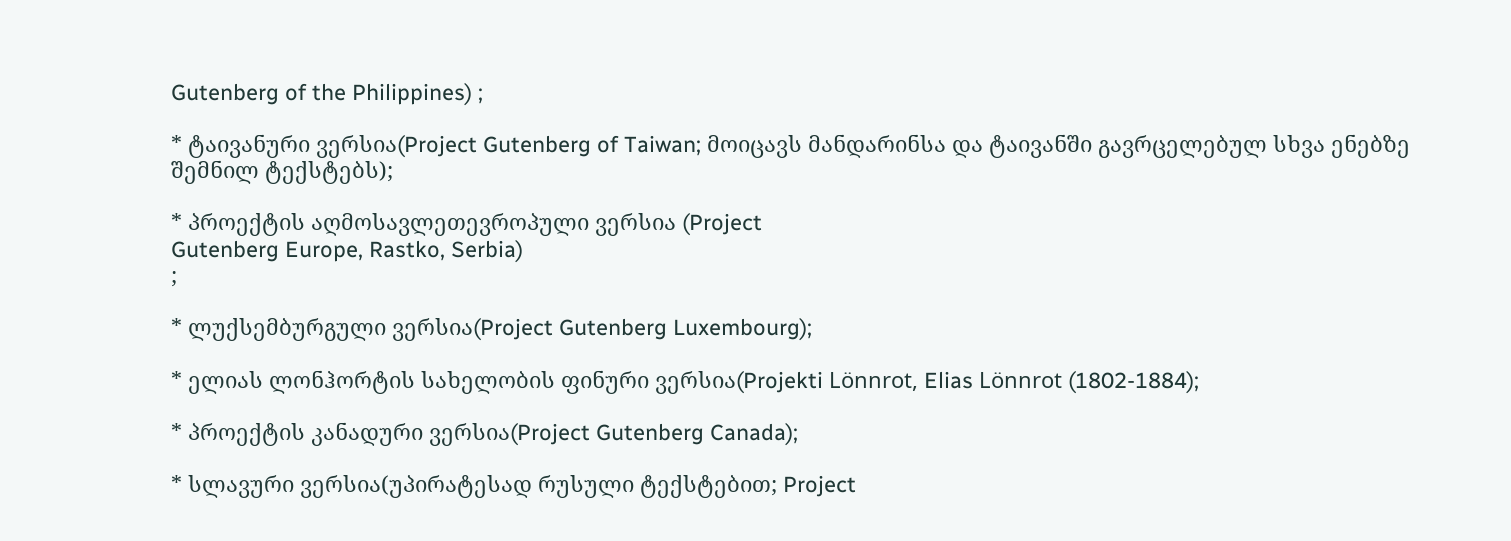Gutenberg of the Philippines) ;

* ტაივანური ვერსია(Project Gutenberg of Taiwan; მოიცავს მანდარინსა და ტაივანში გავრცელებულ სხვა ენებზე შემნილ ტექსტებს);

* პროექტის აღმოსავლეთევროპული ვერსია (Project
Gutenberg Europe, Rastko, Serbia)
;

* ლუქსემბურგული ვერსია(Project Gutenberg Luxembourg);

* ელიას ლონჰორტის სახელობის ფინური ვერსია(Projekti Lönnrot, Elias Lönnrot (1802-1884);

* პროექტის კანადური ვერსია(Project Gutenberg Canada);

* სლავური ვერსია(უპირატესად რუსული ტექსტებით; Project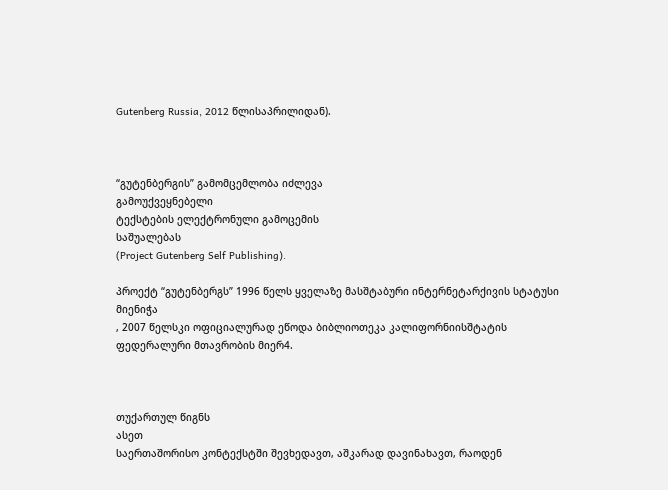Gutenberg Russia, 2012 წლისაპრილიდან).



“გუტენბერგის” გამომცემლობა იძლევა
გამოუქვეყნებელი
ტექსტების ელექტრონული გამოცემის
საშუალებას
(Project Gutenberg Self Publishing).

პროექტ “გუტენბერგს” 1996 წელს ყველაზე მასშტაბური ინტერნეტარქივის სტატუსი
მიენიჭა
, 2007 წელსკი ოფიციალურად ეწოდა ბიბლიოთეკა კალიფორნიისშტატის ფედერალური მთავრობის მიერ4.



თუქართულ წიგნს
ასეთ
საერთაშორისო კონტექსტში შევხედავთ, აშკარად დავინახავთ, რაოდენ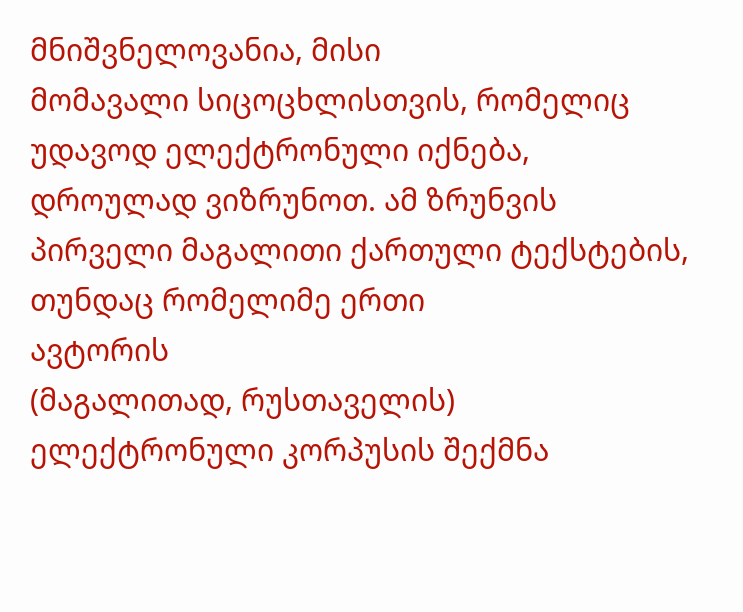მნიშვნელოვანია, მისი
მომავალი სიცოცხლისთვის, რომელიც უდავოდ ელექტრონული იქნება, დროულად ვიზრუნოთ. ამ ზრუნვის პირველი მაგალითი ქართული ტექსტების, თუნდაც რომელიმე ერთი
ავტორის
(მაგალითად, რუსთაველის) ელექტრონული კორპუსის შექმნა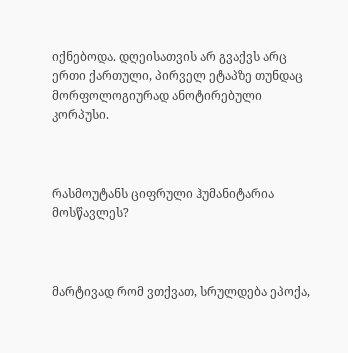იქნებოდა. დღეისათვის არ გვაქვს არც ერთი ქართული, პირველ ეტაპზე თუნდაც მორფოლოგიურად ანოტირებული კორპუსი.



რასმოუტანს ციფრული ჰუმანიტარია მოსწავლეს?



მარტივად რომ ვთქვათ, სრულდება ეპოქა,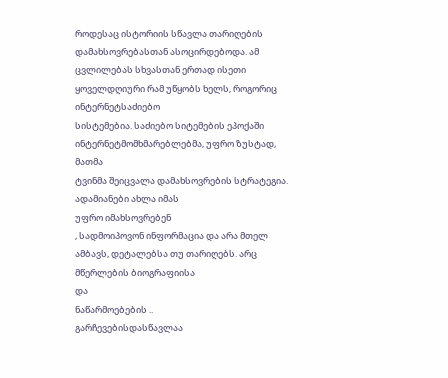როდესაც ისტორიის სწავლა თარიღების დამახსოვრებასთან ასოცირდებოდა. ამ ცვლილებას სხვასთან ერთად ისეთი ყოველდღიური რამ უწყობს ხელს, როგორიც
ინტერნეტსაძიებო
სისტემებია. საძიებო სიტემების ეპოქაში ინტერნეტმომხმარებლებმა, უფრო ზუსტად,
მათმა
ტვინმა შეიცვალა დამახსოვრების სტრატეგია. ადამიანები ახლა იმას
უფრო იმახსოვრებენ
, სადმოიპოვონ ინფორმაცია და არა მთელ ამბავს, დეტალებსა თუ თარიღებს. არც მწერლების ბიოგრაფიისა
და
ნაწარმოებების ..
გარჩევებისდასწავლაა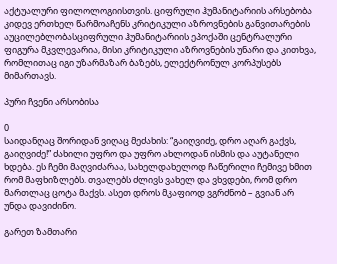აქტუალური ფილოლოგიისთვის. ციფრული ჰუმანიტარიის არსებობა კიდევ ერთხელ წარმოაჩენს კრიტიკული აზროვნების განვითარების აუცილებლობასციფრული ჰუმანიტარიის ეპოქაში ცენტრალური ფიგურა მკვლევარია, მისი კრიტიკული აზროვნების უნარი და კითხვა, რომლითაც იგი უზარმაზარ ბაზებს, ელექტრონულ კორპუსებს მიმართავს.

პური ჩვენი არსობისა

0
საიდანღაც შორიდან ვიღაც მეძახის: “გაიღვიძე, დრო აღარ გაქვს, გაიღვიძე!” ძახილი უფრო და უფრო ახლოდან ისმის და აუტანელი ხდება. ეს ჩემი მაღვიძარაა, სახელდახელოდ ჩაწერილი ჩემივე ხმით რომ მაფხიზლებს. თვალებს ძლივს ვახელ და ვხვდები, რომ დრო მართლაც ცოტა მაქვს. ასეთ დროს მკაფიოდ ვგრძნობ – გვიან არ უნდა დავიძინო.

გარეთ ზამთარი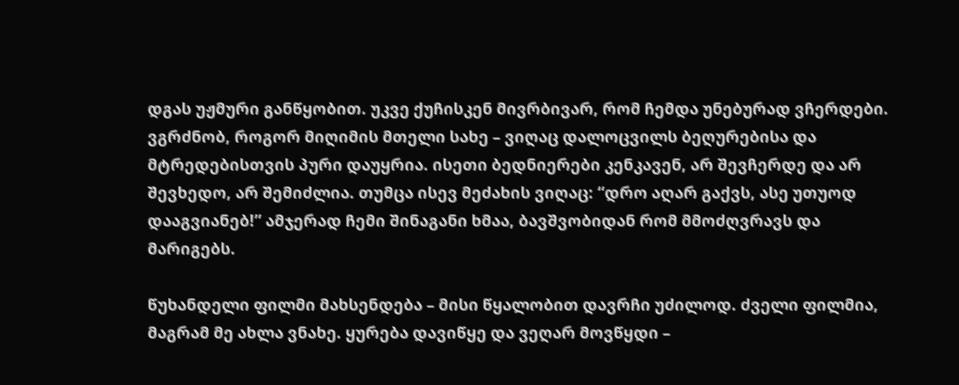დგას უჟმური განწყობით. უკვე ქუჩისკენ მივრბივარ, რომ ჩემდა უნებურად ვჩერდები. ვგრძნობ, როგორ მიღიმის მთელი სახე – ვიღაც დალოცვილს ბეღურებისა და მტრედებისთვის პური დაუყრია. ისეთი ბედნიერები კენკავენ, არ შევჩერდე და არ შევხედო, არ შემიძლია. თუმცა ისევ მეძახის ვიღაც: “დრო აღარ გაქვს, ასე უთუოდ დააგვიანებ!” ამჯერად ჩემი შინაგანი ხმაა, ბავშვობიდან რომ მმოძღვრავს და მარიგებს.

წუხანდელი ფილმი მახსენდება – მისი წყალობით დავრჩი უძილოდ. ძველი ფილმია, მაგრამ მე ახლა ვნახე. ყურება დავიწყე და ვეღარ მოვწყდი –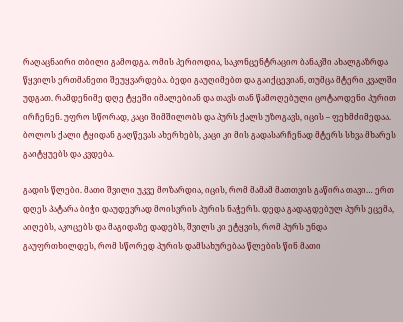რაღაცნაირი თბილი გამოდგა. ომის პერიოდია, საკონცენტრაციო ბანაკში ახალგაზრდა წყვილს ერთმანეთი შეუყვარდება. ბედი გაუღიმებთ და გაიქცევიან, თუმცა მტერი კვალში უდგათ. რამდენიმე დღე ტყეში იმალებიან და თავს თან წამოღებული ცოტაოდენი პურით ირჩენენ. უფრო სწორად, კაცი შიმშილობს და პურს ქალს უზოგავს, იცის – ფეხმძიმედაა. ბოლოს ქალი ტყიდან გაღწევას ახერხებს, კაცი კი მის გადასარჩენად მტერს სხვა მხარეს გაიტყუებს და კვდება.

გადის წლები. მათი შვილი უკვე მოზარდია, იცის, რომ მამამ მათთვის გაწირა თავი… ერთ დღეს პატარა ბიჭი დაუდევრად მოისვრის პურის ნაჭერს. დედა გადაგდებულ პურს ეცემა, აიღებს, აკოცებს და მაგიდაზე დადებს, შვილს კი ეტყვის, რომ პურს უნდა გაუფრთხილდეს, რომ სწორედ პურის დამსახურებაა წლების წინ მათი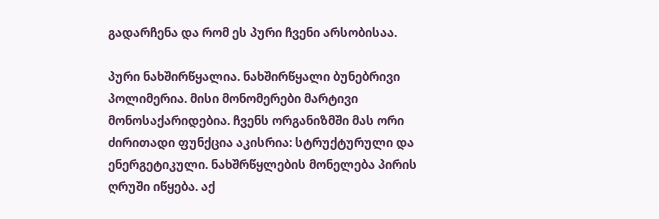გადარჩენა და რომ ეს პური ჩვენი არსობისაა.

პური ნახშირწყალია. ნახშირწყალი ბუნებრივი პოლიმერია. მისი მონომერები მარტივი მონოსაქარიდებია. ჩვენს ორგანიზმში მას ორი ძირითადი ფუნქცია აკისრია: სტრუქტურული და ენერგეტიკული. ნახშრწყლების მონელება პირის ღრუში იწყება. აქ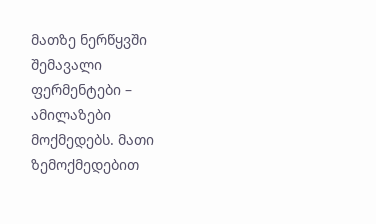მათზე ნერწყვში შემავალი ფერმენტები – ამილაზები მოქმედებს. მათი ზემოქმედებით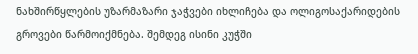ნახშირწყლების უზარმაზარი ჯაჭვები იხლიჩება და ოლიგოსაქარიდების გროვები წარმოიქმნება. შემდეგ ისინი კუჭში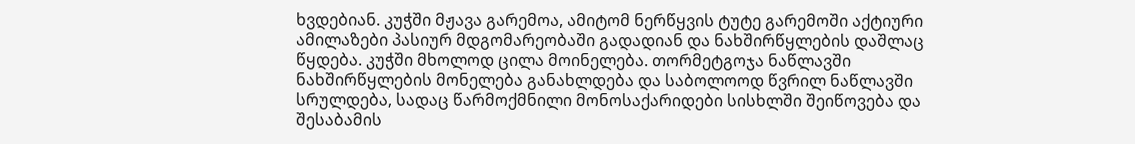ხვდებიან. კუჭში მჟავა გარემოა, ამიტომ ნერწყვის ტუტე გარემოში აქტიური ამილაზები პასიურ მდგომარეობაში გადადიან და ნახშირწყლების დაშლაც წყდება. კუჭში მხოლოდ ცილა მოინელება. თორმეტგოჯა ნაწლავში ნახშირწყლების მონელება განახლდება და საბოლოოდ წვრილ ნაწლავში სრულდება, სადაც წარმოქმნილი მონოსაქარიდები სისხლში შეიწოვება და შესაბამის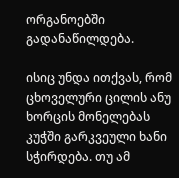ორგანოებში გადანაწილდება.

ისიც უნდა ითქვას, რომ ცხოველური ცილის ანუ ხორცის მონელებას კუჭში გარკვეული ხანი სჭირდება. თუ ამ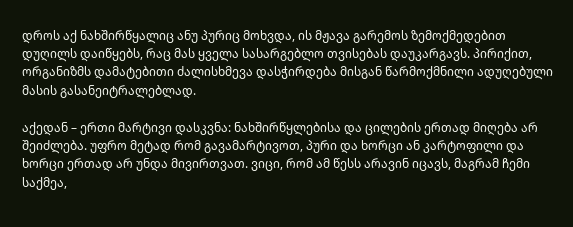დროს აქ ნახშირწყალიც ანუ პურიც მოხვდა, ის მჟავა გარემოს ზემოქმედებით დუღილს დაიწყებს, რაც მას ყველა სასარგებლო თვისებას დაუკარგავს. პირიქით, ორგანიზმს დამატებითი ძალისხმევა დასჭირდება მისგან წარმოქმნილი ადუღებული მასის გასანეიტრალებლად.

აქედან – ერთი მარტივი დასკვნა: ნახშირწყლებისა და ცილების ერთად მიღება არ შეიძლება. უფრო მეტად რომ გავამარტივოთ, პური და ხორცი ან კარტოფილი და ხორცი ერთად არ უნდა მივირთვათ. ვიცი, რომ ამ წესს არავინ იცავს, მაგრამ ჩემი საქმეა,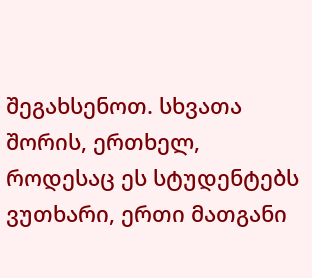შეგახსენოთ. სხვათა შორის, ერთხელ, როდესაც ეს სტუდენტებს ვუთხარი, ერთი მათგანი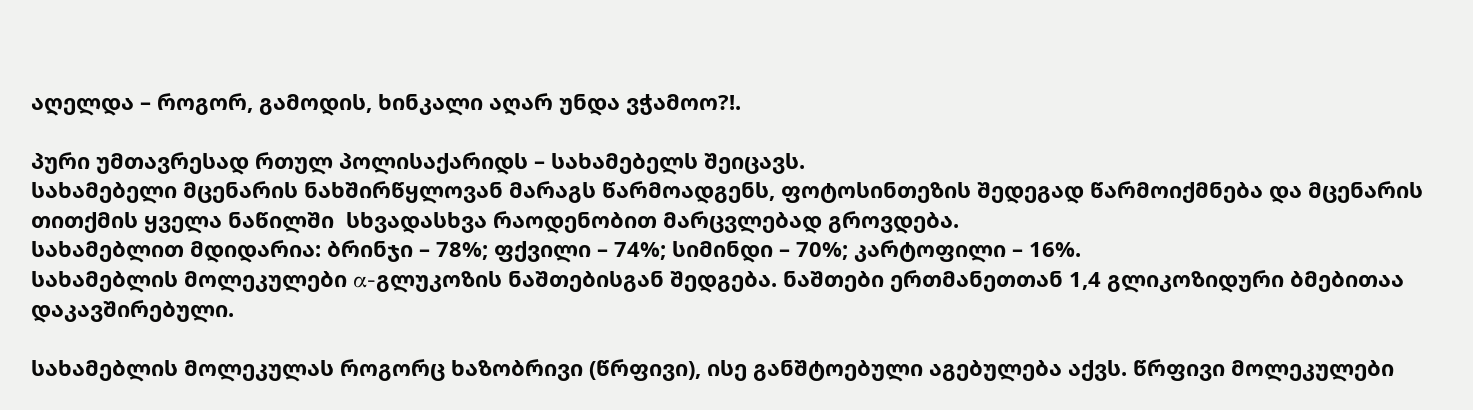აღელდა – როგორ, გამოდის, ხინკალი აღარ უნდა ვჭამოო?!.

პური უმთავრესად რთულ პოლისაქარიდს – სახამებელს შეიცავს.
სახამებელი მცენარის ნახშირწყლოვან მარაგს წარმოადგენს, ფოტოსინთეზის შედეგად წარმოიქმნება და მცენარის თითქმის ყველა ნაწილში  სხვადასხვა რაოდენობით მარცვლებად გროვდება.
სახამებლით მდიდარია: ბრინჯი – 78%; ფქვილი – 74%; სიმინდი – 70%; კარტოფილი – 16%.
სახამებლის მოლეკულები α-გლუკოზის ნაშთებისგან შედგება. ნაშთები ერთმანეთთან 1,4 გლიკოზიდური ბმებითაა დაკავშირებული.

სახამებლის მოლეკულას როგორც ხაზობრივი (წრფივი), ისე განშტოებული აგებულება აქვს. წრფივი მოლეკულები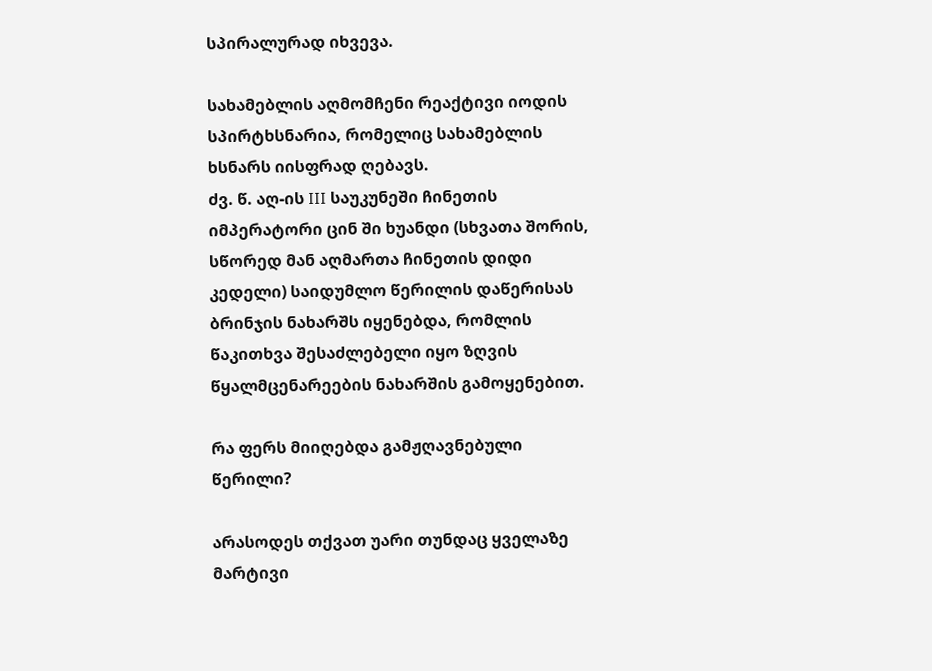სპირალურად იხვევა.

სახამებლის აღმომჩენი რეაქტივი იოდის სპირტხსნარია, რომელიც სახამებლის ხსნარს იისფრად ღებავს.
ძვ. წ. აღ-ის III საუკუნეში ჩინეთის იმპერატორი ცინ ში ხუანდი (სხვათა შორის, სწორედ მან აღმართა ჩინეთის დიდი კედელი) საიდუმლო წერილის დაწერისას ბრინჯის ნახარშს იყენებდა, რომლის წაკითხვა შესაძლებელი იყო ზღვის წყალმცენარეების ნახარშის გამოყენებით.

რა ფერს მიიღებდა გამჟღავნებული წერილი?

არასოდეს თქვათ უარი თუნდაც ყველაზე მარტივი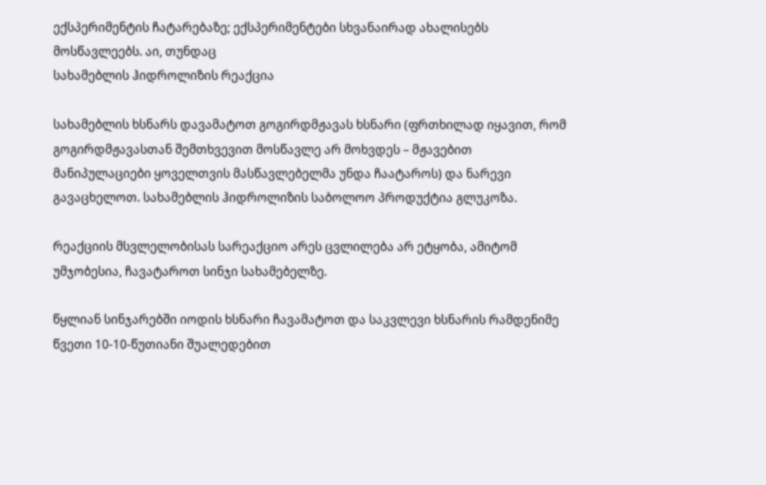ექსპერიმენტის ჩატარებაზე; ექსპერიმენტები სხვანაირად ახალისებს მოსწავლეებს. აი, თუნდაც
სახამებლის ჰიდროლიზის რეაქცია

სახამებლის ხსნარს დავამატოთ გოგირდმჟავას ხსნარი (ფრთხილად იყავით, რომ გოგირდმჟავასთან შემთხვევით მოსწავლე არ მოხვდეს – მჟავებით მანიპულაციები ყოველთვის მასწავლებელმა უნდა ჩაატაროს) და ნარევი გავაცხელოთ. სახამებლის ჰიდროლიზის საბოლოო პროდუქტია გლუკოზა.

რეაქციის მსვლელობისას სარეაქციო არეს ცვლილება არ ეტყობა, ამიტომ უმჯობესია, ჩავატაროთ სინჯი სახამებელზე.

წყლიან სინჯარებში იოდის ხსნარი ჩავამატოთ და საკვლევი ხსნარის რამდენიმე წვეთი 10-10-წუთიანი შუალედებით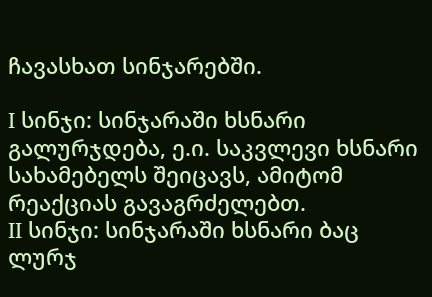ჩავასხათ სინჯარებში.

I სინჯი: სინჯარაში ხსნარი გალურჯდება, ე.ი. საკვლევი ხსნარი სახამებელს შეიცავს, ამიტომ რეაქციას გავაგრძელებთ.
II სინჯი: სინჯარაში ხსნარი ბაც ლურჯ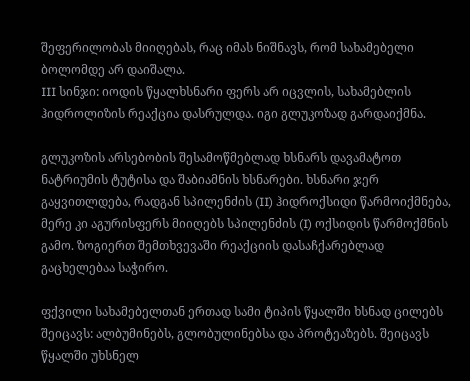შეფერილობას მიიღებას, რაც იმას ნიშნავს, რომ სახამებელი ბოლომდე არ დაიშალა.
III სინჯი: იოდის წყალხსნარი ფერს არ იცვლის, სახამებლის ჰიდროლიზის რეაქცია დასრულდა. იგი გლუკოზად გარდაიქმნა.

გლუკოზის არსებობის შესამოწმებლად ხსნარს დავამატოთ ნატრიუმის ტუტისა და შაბიამნის ხსნარები. ხსნარი ჯერ გაყვითლდება, რადგან სპილენძის (II) ჰიდროქსიდი წარმოიქმნება, მერე კი აგურისფერს მიიღებს სპილენძის (I) ოქსიდის წარმოქმნის გამო. ზოგიერთ შემთხვევაში რეაქციის დასაჩქარებლად გაცხელებაა საჭირო.

ფქვილი სახამებელთან ერთად სამი ტიპის წყალში ხსნად ცილებს შეიცავს: ალბუმინებს, გლობულინებსა და პროტეაზებს. შეიცავს წყალში უხსნელ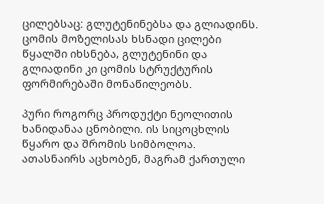ცილებსაც: გლუტენინებსა და გლიადინს. ცომის მოზელისას ხსნადი ცილები წყალში იხსნება, გლუტენინი და გლიადინი კი ცომის სტრუქტურის ფორმირებაში მონაწილეობს.

პური როგორც პროდუქტი ნეოლითის ხანიდანაა ცნობილი. ის სიცოცხლის წყარო და შრომის სიმბოლოა. ათასნაირს აცხობენ, მაგრამ ქართული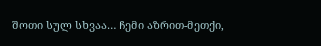შოთი სულ სხვაა… ჩემი აზრით-მეთქი,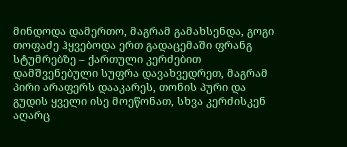მინდოდა დამერთო, მაგრამ გამახსენდა, გოგი თოფაძე ჰყვებოდა ერთ გადაცემაში ფრანგ სტუმრებზე – ქართული კერძებით დამშვენებული სუფრა დავახვედრეთ, მაგრამ პირი არაფერს დააკარეს, თონის პური და გუდის ყველი ისე მოეწონათ, სხვა კერძისკენ აღარც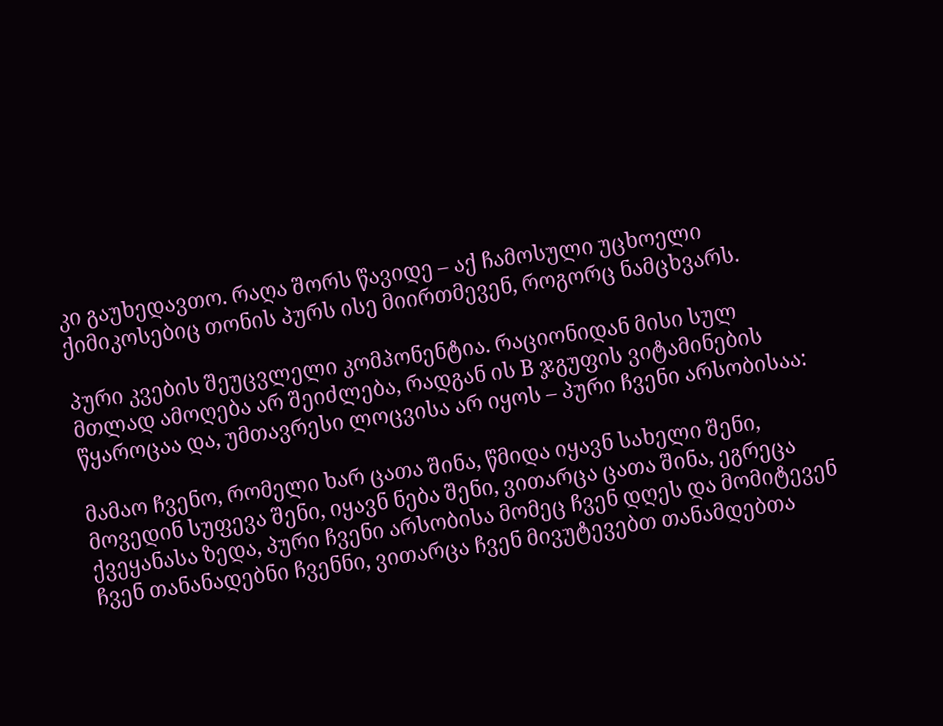კი გაუხედავთო. რაღა შორს წავიდე – აქ ჩამოსული უცხოელი ქიმიკოსებიც თონის პურს ისე მიირთმევენ, როგორც ნამცხვარს.

პური კვების შეუცვლელი კომპონენტია. რაციონიდან მისი სულ მთლად ამოღება არ შეიძლება, რადგან ის B ჯგუფის ვიტამინების წყაროცაა და, უმთავრესი ლოცვისა არ იყოს – პური ჩვენი არსობისაა:

მამაო ჩვენო, რომელი ხარ ცათა შინა, წმიდა იყავნ სახელი შენი, მოვედინ სუფევა შენი, იყავნ ნება შენი, ვითარცა ცათა შინა, ეგრეცა ქვეყანასა ზედა, პური ჩვენი არსობისა მომეც ჩვენ დღეს და მომიტევენ ჩვენ თანანადებნი ჩვენნი, ვითარცა ჩვენ მივუტევებთ თანამდებთა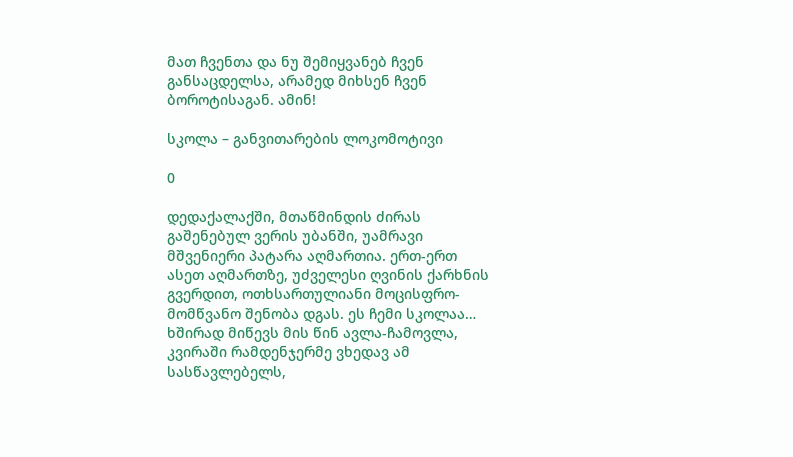მათ ჩვენთა და ნუ შემიყვანებ ჩვენ განსაცდელსა, არამედ მიხსენ ჩვენ ბოროტისაგან. ამინ!

სკოლა – განვითარების ლოკომოტივი

0

დედაქალაქში, მთაწმინდის ძირას გაშენებულ ვერის უბანში, უამრავი მშვენიერი პატარა აღმართია. ერთ-ერთ ასეთ აღმართზე, უძველესი ღვინის ქარხნის გვერდით, ოთხსართულიანი მოცისფრო-მომწვანო შენობა დგას. ეს ჩემი სკოლაა… ხშირად მიწევს მის წინ ავლა-ჩამოვლა, კვირაში რამდენჯერმე ვხედავ ამ სასწავლებელს,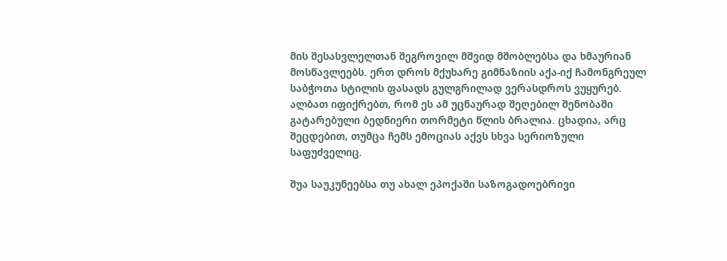მის შესასვლელთან შეგროვილ მშვიდ მშობლებსა და ხმაურიან მოსწავლეებს. ერთ დროს მქუხარე გიმნაზიის აქა-იქ ჩამონგრეულ საბჭოთა სტილის ფასადს გულგრილად ვერასდროს ვუყურებ. ალბათ იფიქრებთ, რომ ეს ამ უცნაურად შეღებილ შენობაში გატარებული ბედნიერი თორმეტი წლის ბრალია. ცხადია, არც შეცდებით, თუმცა ჩემს ემოციას აქვს სხვა სერიოზული საფუძველიც.

შუა საუკუნეებსა თუ ახალ ეპოქაში საზოგადოებრივი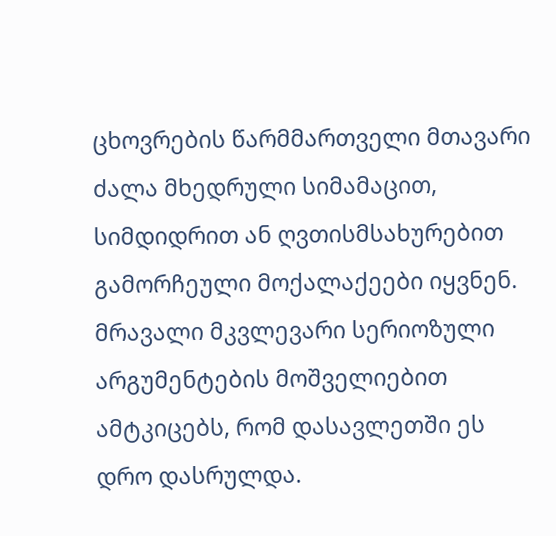ცხოვრების წარმმართველი მთავარი ძალა მხედრული სიმამაცით, სიმდიდრით ან ღვთისმსახურებით გამორჩეული მოქალაქეები იყვნენ. მრავალი მკვლევარი სერიოზული არგუმენტების მოშველიებით ამტკიცებს, რომ დასავლეთში ეს დრო დასრულდა.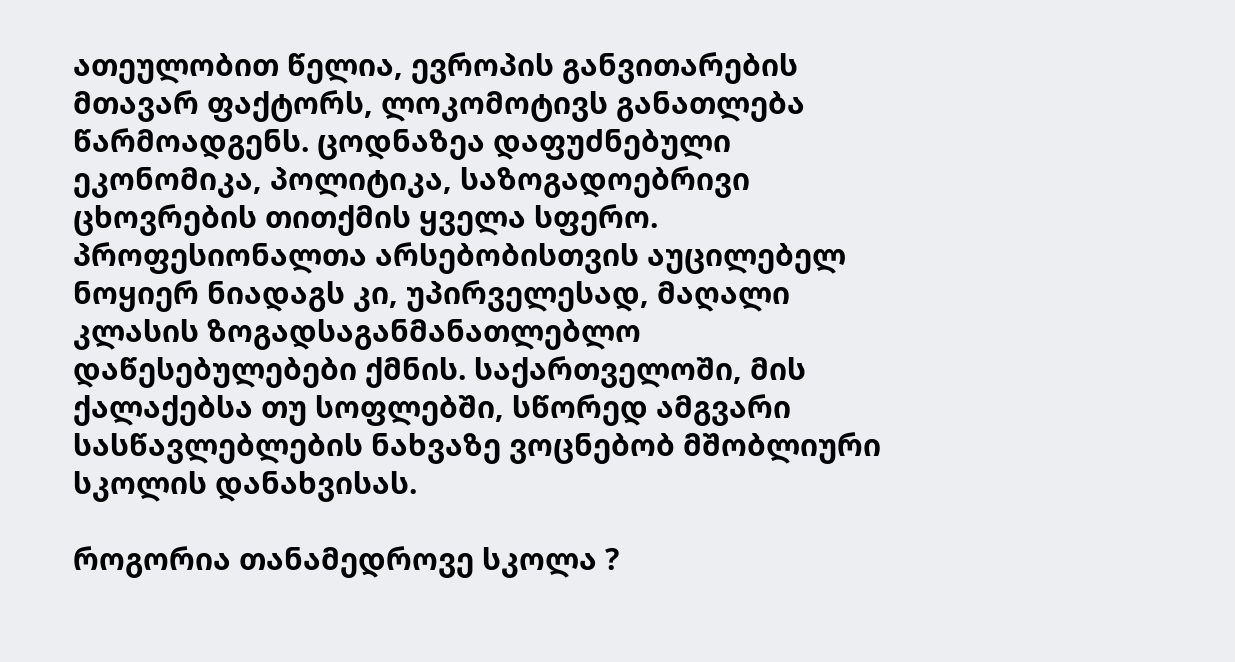ათეულობით წელია, ევროპის განვითარების მთავარ ფაქტორს, ლოკომოტივს განათლება წარმოადგენს. ცოდნაზეა დაფუძნებული ეკონომიკა, პოლიტიკა, საზოგადოებრივი ცხოვრების თითქმის ყველა სფერო. პროფესიონალთა არსებობისთვის აუცილებელ ნოყიერ ნიადაგს კი, უპირველესად, მაღალი კლასის ზოგადსაგანმანათლებლო დაწესებულებები ქმნის. საქართველოში, მის ქალაქებსა თუ სოფლებში, სწორედ ამგვარი სასწავლებლების ნახვაზე ვოცნებობ მშობლიური სკოლის დანახვისას.

როგორია თანამედროვე სკოლა ?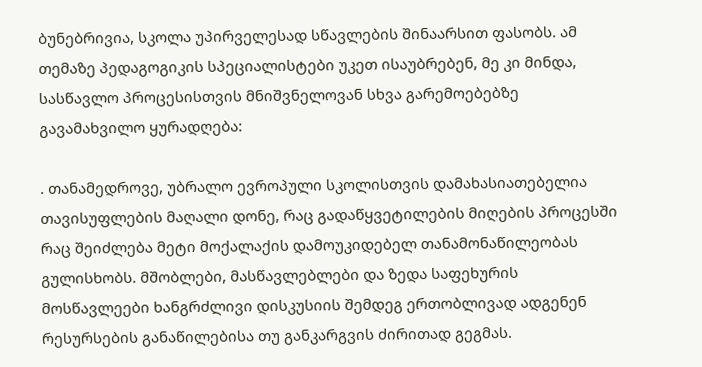ბუნებრივია, სკოლა უპირველესად სწავლების შინაარსით ფასობს. ამ თემაზე პედაგოგიკის სპეციალისტები უკეთ ისაუბრებენ, მე კი მინდა, სასწავლო პროცესისთვის მნიშვნელოვან სხვა გარემოებებზე გავამახვილო ყურადღება:

. თანამედროვე, უბრალო ევროპული სკოლისთვის დამახასიათებელია თავისუფლების მაღალი დონე, რაც გადაწყვეტილების მიღების პროცესში რაც შეიძლება მეტი მოქალაქის დამოუკიდებელ თანამონაწილეობას გულისხობს. მშობლები, მასწავლებლები და ზედა საფეხურის მოსწავლეები ხანგრძლივი დისკუსიის შემდეგ ერთობლივად ადგენენ რესურსების განაწილებისა თუ განკარგვის ძირითად გეგმას.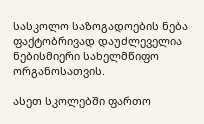სასკოლო საზოგადოების ნება ფაქტობრივად დაუძლეველია ნებისმიერი სახელმწიფო ორგანოსათვის.

ასეთ სკოლებში ფართო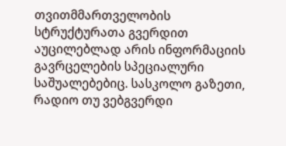თვითმმართველობის სტრუქტურათა გვერდით აუცილებლად არის ინფორმაციის გავრცელების სპეციალური საშუალებებიც. სასკოლო გაზეთი, რადიო თუ ვებგვერდი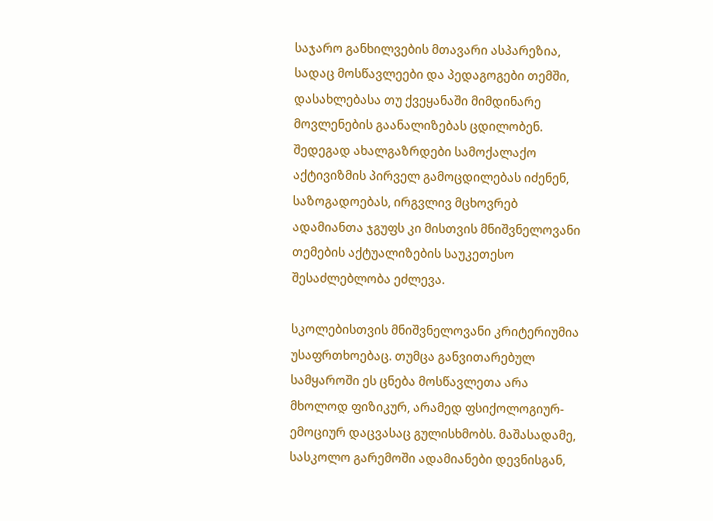საჯარო განხილვების მთავარი ასპარეზია, სადაც მოსწავლეები და პედაგოგები თემში, დასახლებასა თუ ქვეყანაში მიმდინარე მოვლენების გაანალიზებას ცდილობენ. შედეგად ახალგაზრდები სამოქალაქო აქტივიზმის პირველ გამოცდილებას იძენენ, საზოგადოებას, ირგვლივ მცხოვრებ ადამიანთა ჯგუფს კი მისთვის მნიშვნელოვანი თემების აქტუალიზების საუკეთესო შესაძლებლობა ეძლევა.

სკოლებისთვის მნიშვნელოვანი კრიტერიუმია უსაფრთხოებაც. თუმცა განვითარებულ სამყაროში ეს ცნება მოსწავლეთა არა მხოლოდ ფიზიკურ, არამედ ფსიქოლოგიურ-ემოციურ დაცვასაც გულისხმობს. მაშასადამე, სასკოლო გარემოში ადამიანები დევნისგან,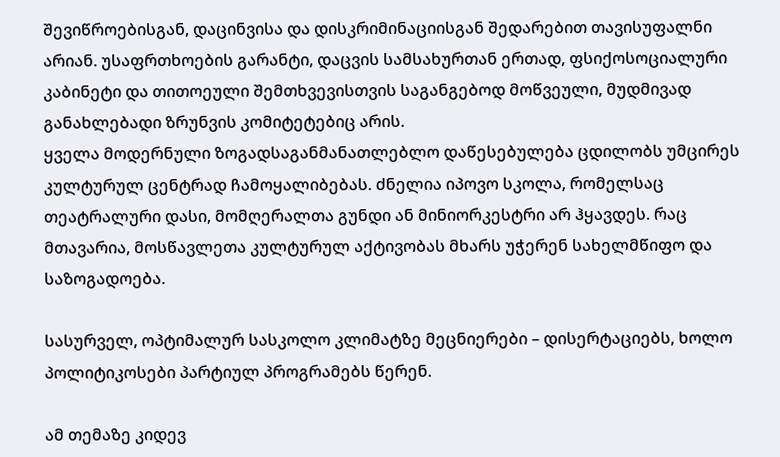შევიწროებისგან, დაცინვისა და დისკრიმინაციისგან შედარებით თავისუფალნი არიან. უსაფრთხოების გარანტი, დაცვის სამსახურთან ერთად, ფსიქოსოციალური კაბინეტი და თითოეული შემთხვევისთვის საგანგებოდ მოწვეული, მუდმივად განახლებადი ზრუნვის კომიტეტებიც არის.
ყველა მოდერნული ზოგადსაგანმანათლებლო დაწესებულება ცდილობს უმცირეს კულტურულ ცენტრად ჩამოყალიბებას. ძნელია იპოვო სკოლა, რომელსაც თეატრალური დასი, მომღერალთა გუნდი ან მინიორკესტრი არ ჰყავდეს. რაც მთავარია, მოსწავლეთა კულტურულ აქტივობას მხარს უჭერენ სახელმწიფო და საზოგადოება.

სასურველ, ოპტიმალურ სასკოლო კლიმატზე მეცნიერები – დისერტაციებს, ხოლო პოლიტიკოსები პარტიულ პროგრამებს წერენ.

ამ თემაზე კიდევ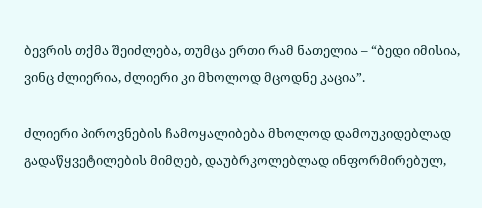ბევრის თქმა შეიძლება, თუმცა ერთი რამ ნათელია – “ბედი იმისია, ვინც ძლიერია, ძლიერი კი მხოლოდ მცოდნე კაცია”.

ძლიერი პიროვნების ჩამოყალიბება მხოლოდ დამოუკიდებლად გადაწყვეტილების მიმღებ, დაუბრკოლებლად ინფორმირებულ,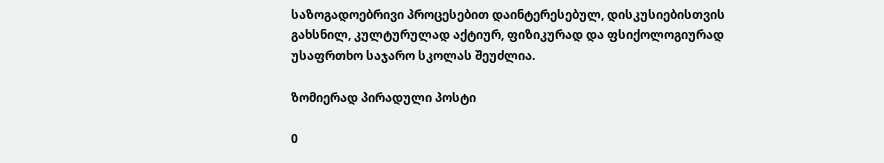საზოგადოებრივი პროცესებით დაინტერესებულ, დისკუსიებისთვის გახსნილ, კულტურულად აქტიურ, ფიზიკურად და ფსიქოლოგიურად უსაფრთხო საჯარო სკოლას შეუძლია.

ზომიერად პირადული პოსტი

0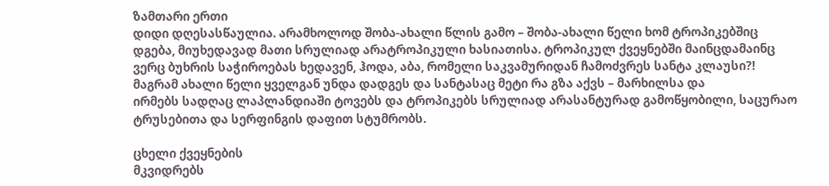ზამთარი ერთი
დიდი დღესასწაულია. არამხოლოდ შობა-ახალი წლის გამო – შობა-ახალი წელი ხომ ტროპიკებშიც
დგება, მიუხედავად მათი სრულიად არატროპიკული ხასიათისა. ტროპიკულ ქვეყნებში მაინცდამაინც
ვერც ბუხრის საჭიროებას ხედავენ, ჰოდა, აბა, რომელი საკვამურიდან ჩამოძვრეს სანტა კლაუსი?!
მაგრამ ახალი წელი ყველგან უნდა დადგეს და სანტასაც მეტი რა გზა აქვს – მარხილსა და
ირმებს სადღაც ლაპლანდიაში ტოვებს და ტროპიკებს სრულიად არასანტურად გამოწყობილი, საცურაო
ტრუსებითა და სერფინგის დაფით სტუმრობს.

ცხელი ქვეყნების
მკვიდრებს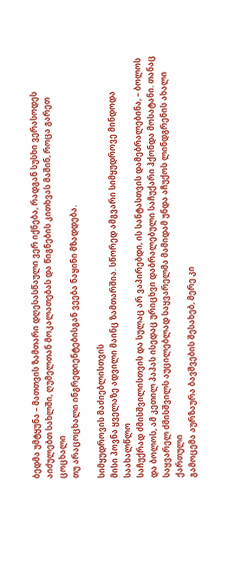ბედმა უმტყუნა – მათთვის ზამთარი დღესასწაული ვერ იქნება, რადგან სუსხი ვერასოდეს
აიძულებთ სახლში, ღუმელთან მოკალათებას და წიგნების კითხვას მაშინ, როცა გარეთ ცოცხალი
თუ არაცოცხალი ინგრედიენტებისგან ვეება ნაყინი მზადდება.

სიმყუდროვის მაძიებლისთვის
მისი პოვნა ყველაზე ადვილი მაინც ზამთარშია. სწორედ ამგვარი სიმყუდროვე მინდოდა საახალწლო
საჩუქრად ძმისშვილისთვის და სულაც არ ვაპირებდი, ის სანტასთვის დამებრალებინა, – ბოლოს
და ბოლოს, ამ კეთილ პაპას ისედაც ურიცხვი დაბრალებული საჩუქარი ჰქონდა მოსატანი. თანაც
საყვარელ ძმისშვილს აუცილებლად საყვარელმა მამიდამ უნდა აჩუქოს ლინდგრენის ახალი ქართული
გამოცემა აურზაურა ბავშვების შესახებ, მერე კი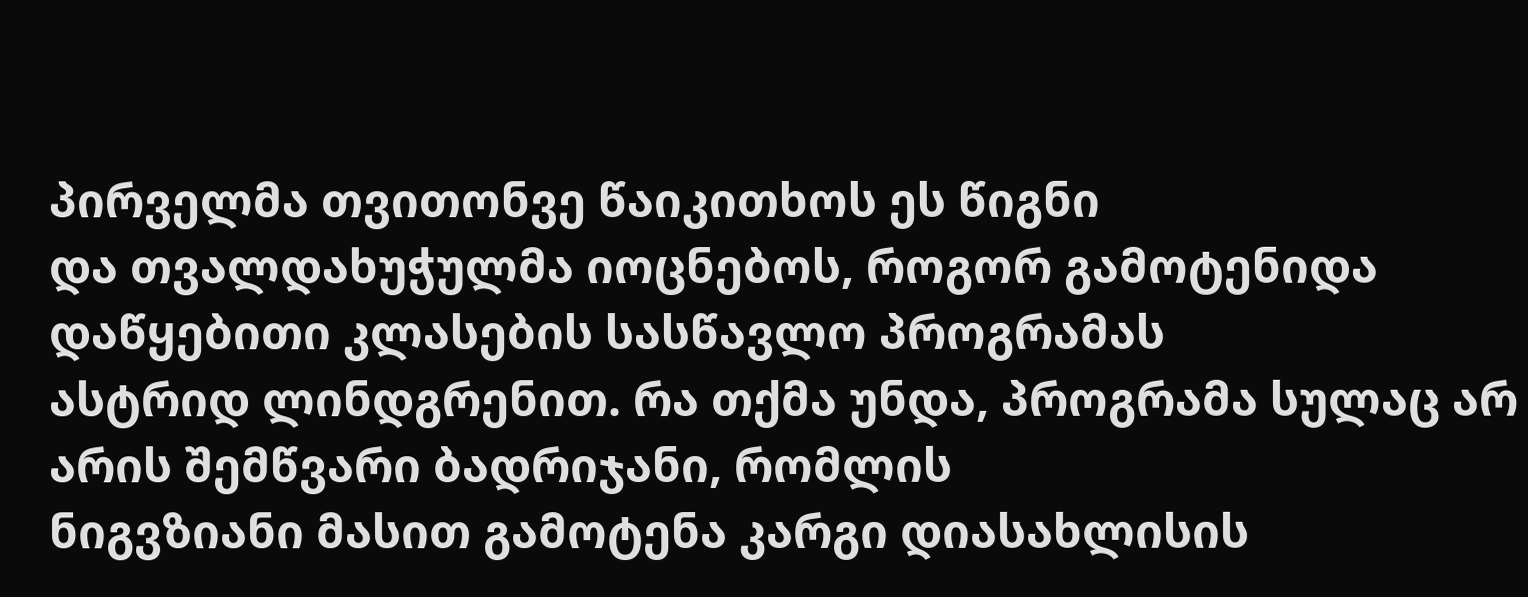პირველმა თვითონვე წაიკითხოს ეს წიგნი
და თვალდახუჭულმა იოცნებოს, როგორ გამოტენიდა დაწყებითი კლასების სასწავლო პროგრამას
ასტრიდ ლინდგრენით. რა თქმა უნდა, პროგრამა სულაც არ არის შემწვარი ბადრიჯანი, რომლის
ნიგვზიანი მასით გამოტენა კარგი დიასახლისის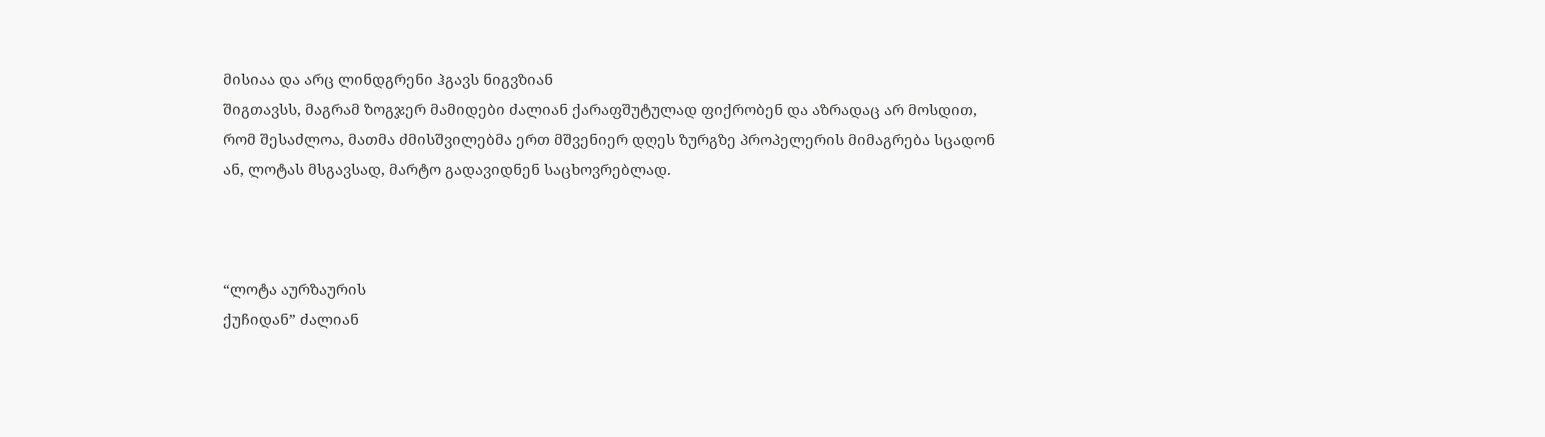მისიაა და არც ლინდგრენი ჰგავს ნიგვზიან
შიგთავსს, მაგრამ ზოგჯერ მამიდები ძალიან ქარაფშუტულად ფიქრობენ და აზრადაც არ მოსდით,
რომ შესაძლოა, მათმა ძმისშვილებმა ერთ მშვენიერ დღეს ზურგზე პროპელერის მიმაგრება სცადონ
ან, ლოტას მსგავსად, მარტო გადავიდნენ საცხოვრებლად.



“ლოტა აურზაურის
ქუჩიდან” ძალიან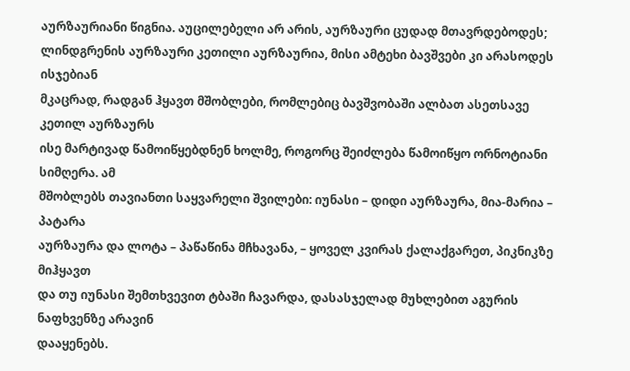აურზაურიანი წიგნია. აუცილებელი არ არის, აურზაური ცუდად მთავრდებოდეს;
ლინდგრენის აურზაური კეთილი აურზაურია, მისი ამტეხი ბავშვები კი არასოდეს ისჯებიან
მკაცრად, რადგან ჰყავთ მშობლები, რომლებიც ბავშვობაში ალბათ ასეთსავე კეთილ აურზაურს
ისე მარტივად წამოიწყებდნენ ხოლმე, როგორც შეიძლება წამოიწყო ორნოტიანი სიმღერა. ამ
მშობლებს თავიანთი საყვარელი შვილები: იუნასი – დიდი აურზაურა, მია-მარია – პატარა
აურზაურა და ლოტა – პაწაწინა მჩხავანა, – ყოველ კვირას ქალაქგარეთ, პიკნიკზე მიჰყავთ
და თუ იუნასი შემთხვევით ტბაში ჩავარდა, დასასჯელად მუხლებით აგურის ნაფხვენზე არავინ
დააყენებს.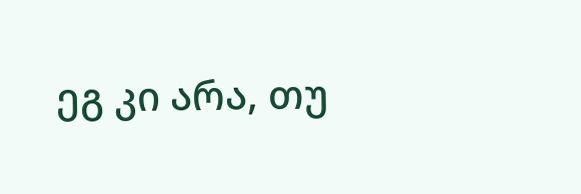ეგ კი არა, თუ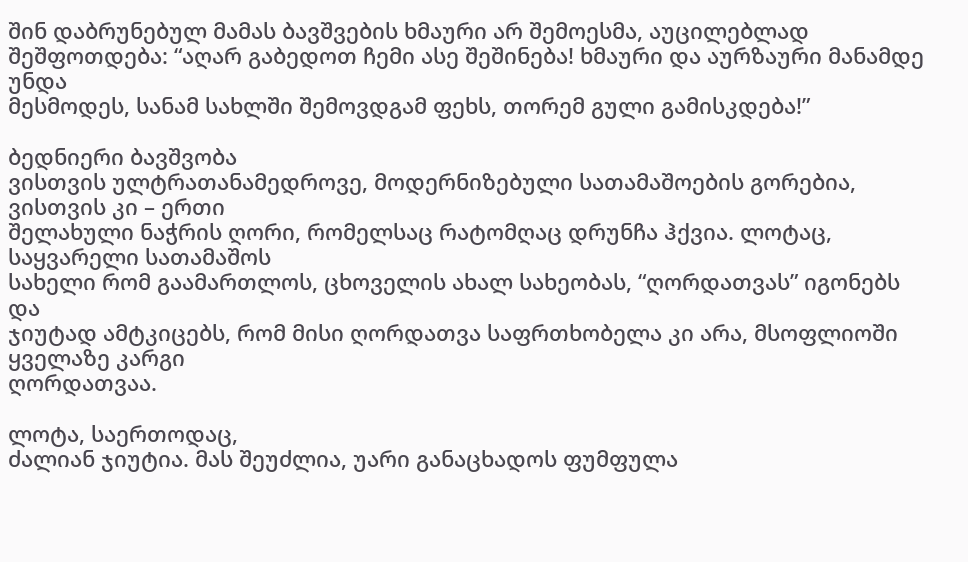შინ დაბრუნებულ მამას ბავშვების ხმაური არ შემოესმა, აუცილებლად
შეშფოთდება: “აღარ გაბედოთ ჩემი ასე შეშინება! ხმაური და აურზაური მანამდე უნდა
მესმოდეს, სანამ სახლში შემოვდგამ ფეხს, თორემ გული გამისკდება!”

ბედნიერი ბავშვობა
ვისთვის ულტრათანამედროვე, მოდერნიზებული სათამაშოების გორებია, ვისთვის კი – ერთი
შელახული ნაჭრის ღორი, რომელსაც რატომღაც დრუნჩა ჰქვია. ლოტაც, საყვარელი სათამაშოს
სახელი რომ გაამართლოს, ცხოველის ახალ სახეობას, “ღორდათვას” იგონებს და
ჯიუტად ამტკიცებს, რომ მისი ღორდათვა საფრთხობელა კი არა, მსოფლიოში ყველაზე კარგი
ღორდათვაა.

ლოტა, საერთოდაც,
ძალიან ჯიუტია. მას შეუძლია, უარი განაცხადოს ფუმფულა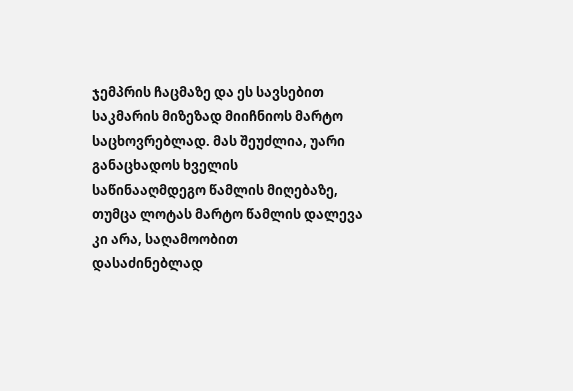ჯემპრის ჩაცმაზე და ეს სავსებით
საკმარის მიზეზად მიიჩნიოს მარტო საცხოვრებლად. მას შეუძლია, უარი განაცხადოს ხველის
საწინააღმდეგო წამლის მიღებაზე, თუმცა ლოტას მარტო წამლის დალევა კი არა, საღამოობით
დასაძინებლად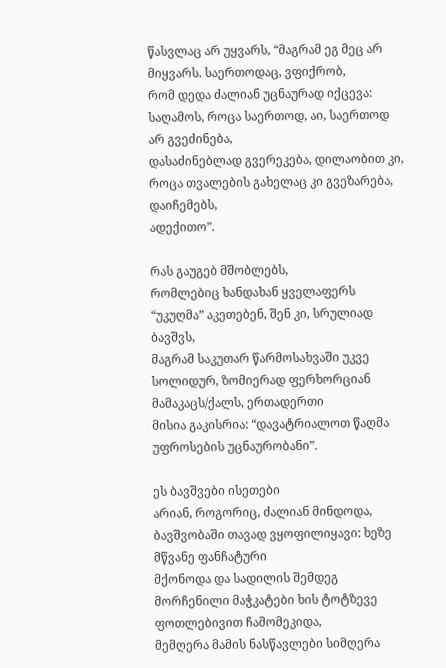წასვლაც არ უყვარს, “მაგრამ ეგ მეც არ მიყვარს. საერთოდაც, ვფიქრობ,
რომ დედა ძალიან უცნაურად იქცევა: საღამოს, როცა საერთოდ, აი, საერთოდ არ გვეძინება,
დასაძინებლად გვერეკება, დილაობით კი, როცა თვალების გახელაც კი გვეზარება, დაიჩემებს,
ადექითო”.

რას გაუგებ მშობლებს,
რომლებიც ხანდახან ყველაფერს “უკუღმა” აკეთებენ, შენ კი, სრულიად ბავშვს,
მაგრამ საკუთარ წარმოსახვაში უკვე სოლიდურ, ზომიერად ფერხორციან მამაკაცს/ქალს, ერთადერთი
მისია გაკისრია: “დავატრიალოთ წაღმა უფროსების უცნაურობანი”.

ეს ბავშვები ისეთები
არიან, როგორიც, ძალიან მინდოდა, ბავშვობაში თავად ვყოფილიყავი: ხეზე მწვანე ფანჩატური
მქონოდა და სადილის შემდეგ მორჩენილი მაჭკატები ხის ტოტზევე ფოთლებივით ჩამომეკიდა,
მემღერა მამის ნასწავლები სიმღერა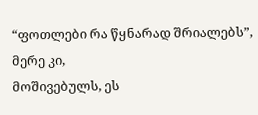“ფოთლები რა წყნარად შრიალებს”, მერე კი,
მოშივებულს, ეს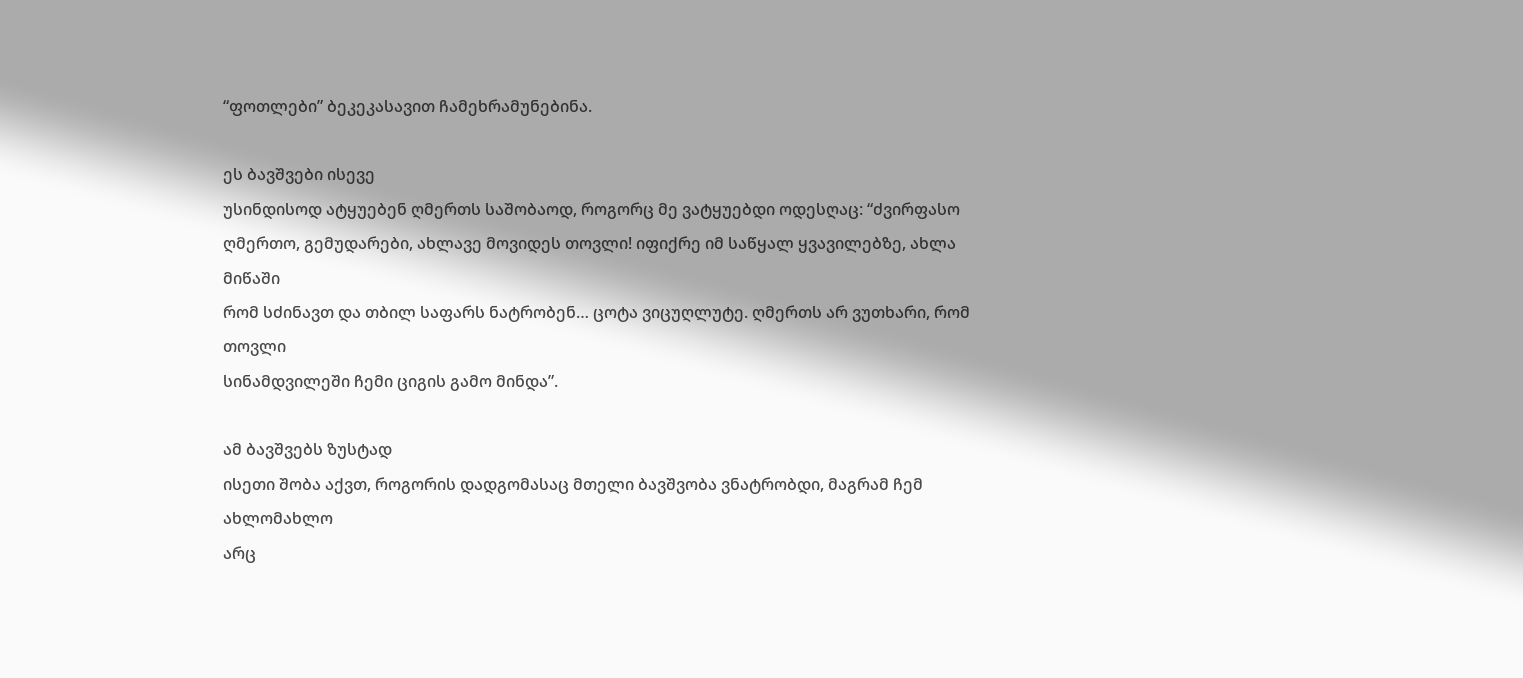“ფოთლები” ბეკეკასავით ჩამეხრამუნებინა.

ეს ბავშვები ისევე
უსინდისოდ ატყუებენ ღმერთს საშობაოდ, როგორც მე ვატყუებდი ოდესღაც: “ძვირფასო
ღმერთო, გემუდარები, ახლავე მოვიდეს თოვლი! იფიქრე იმ საწყალ ყვავილებზე, ახლა მიწაში
რომ სძინავთ და თბილ საფარს ნატრობენ… ცოტა ვიცუღლუტე. ღმერთს არ ვუთხარი, რომ თოვლი
სინამდვილეში ჩემი ციგის გამო მინდა”.

ამ ბავშვებს ზუსტად
ისეთი შობა აქვთ, როგორის დადგომასაც მთელი ბავშვობა ვნატრობდი, მაგრამ ჩემ ახლომახლო
არც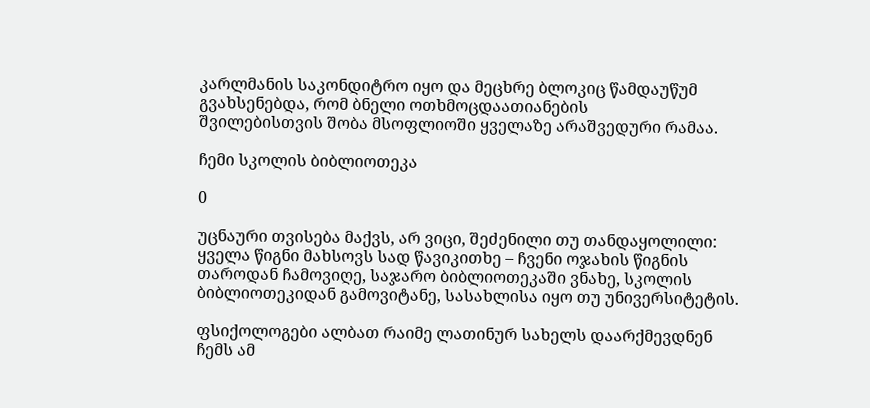კარლმანის საკონდიტრო იყო და მეცხრე ბლოკიც წამდაუწუმ გვახსენებდა, რომ ბნელი ოთხმოცდაათიანების
შვილებისთვის შობა მსოფლიოში ყველაზე არაშვედური რამაა.

ჩემი სკოლის ბიბლიოთეკა

0

უცნაური თვისება მაქვს, არ ვიცი, შეძენილი თუ თანდაყოლილი: ყველა წიგნი მახსოვს სად წავიკითხე – ჩვენი ოჯახის წიგნის თაროდან ჩამოვიღე, საჯარო ბიბლიოთეკაში ვნახე, სკოლის ბიბლიოთეკიდან გამოვიტანე, სასახლისა იყო თუ უნივერსიტეტის.

ფსიქოლოგები ალბათ რაიმე ლათინურ სახელს დაარქმევდნენ ჩემს ამ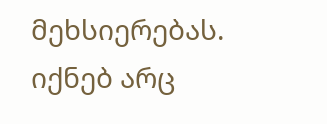მეხსიერებას. იქნებ არც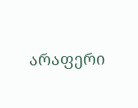არაფერი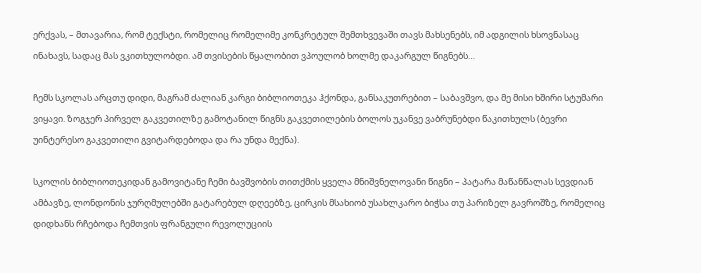ერქვას, – მთავარია, რომ ტექსტი, რომელიც რომელიმე კონკრეტულ შემთხვევაში თავს მახსენებს, იმ ადგილის ხსოვნასაც ინახავს, სადაც მას ვკითხულობდი. ამ თვისების წყალობით ვპოულობ ხოლმე დაკარგულ წიგნებს…

ჩემს სკოლას არცთუ დიდი, მაგრამ ძალიან კარგი ბიბლიოთეკა ჰქონდა, განსაკუთრებით – საბავშვო, და მე მისი ხშირი სტუმარი ვიყავი. ზოგჯერ პირველ გაკვეთილზე გამოტანილ წიგნს გაკვეთილების ბოლოს უკანვე ვაბრუნებდი წაკითხულს (ბევრი უინტერესო გაკვეთილი გვიტარდებოდა და რა უნდა მექნა).

სკოლის ბიბლიოთეკიდან გამოვიტანე ჩემი ბავშვობის თითქმის ყველა მნიშვნელოვანი წიგნი – პატარა მაწანწალას სევდიან ამბავზე, ლონდონის ჯურღმულებში გატარებულ დღეებზე, ცირკის მსახიობ უსახლკარო ბიჭსა თუ პარიზელ გავროშზე, რომელიც დიდხანს რჩებოდა ჩემთვის ფრანგული რევოლუციის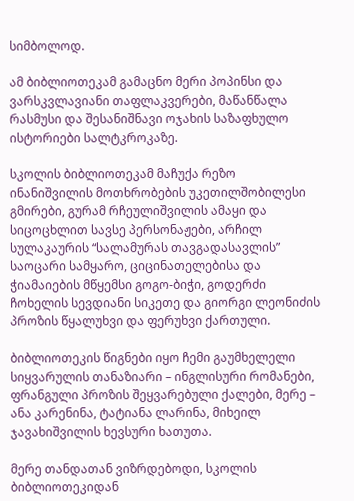სიმბოლოდ.

ამ ბიბლიოთეკამ გამაცნო მერი პოპინსი და ვარსკვლავიანი თაფლაკვერები, მაწანწალა რასმუსი და შესანიშნავი ოჯახის საზაფხულო ისტორიები სალტკროკაზე.

სკოლის ბიბლიოთეკამ მაჩუქა რეზო ინანიშვილის მოთხრობების უკეთილშობილესი გმირები, გურამ რჩეულიშვილის ამაყი და სიცოცხლით სავსე პერსონაჟები, არჩილ სულაკაურის “სალამურას თავგადასავლის” საოცარი სამყარო, ციცინათელებისა და ჭიამაიების მწყემსი გოგო-ბიჭი, გოდერძი ჩოხელის სევდიანი სიკეთე და გიორგი ლეონიძის პროზის წყალუხვი და ფერუხვი ქართული.

ბიბლიოთეკის წიგნები იყო ჩემი გაუმხელელი სიყვარულის თანაზიარი – ინგლისური რომანები, ფრანგული პროზის შეყვარებული ქალები, მერე – ანა კარენინა, ტატიანა ლარინა, მიხეილ ჯავახიშვილის ხევსური ხათუთა.

მერე თანდათან ვიზრდებოდი, სკოლის ბიბლიოთეკიდან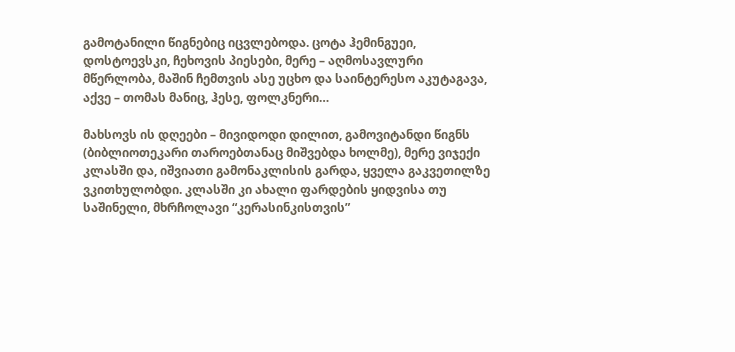გამოტანილი წიგნებიც იცვლებოდა. ცოტა ჰემინგუეი, დოსტოევსკი, ჩეხოვის პიესები, მერე – აღმოსავლური მწერლობა, მაშინ ჩემთვის ასე უცხო და საინტერესო აკუტაგავა, აქვე – თომას მანიც, ჰესე, ფოლკნერი…

მახსოვს ის დღეები – მივიდოდი დილით, გამოვიტანდი წიგნს (ბიბლიოთეკარი თაროებთანაც მიშვებდა ხოლმე), მერე ვიჯექი კლასში და, იშვიათი გამონაკლისის გარდა, ყველა გაკვეთილზე ვკითხულობდი. კლასში კი ახალი ფარდების ყიდვისა თუ საშინელი, მხრჩოლავი “კერასინკისთვის”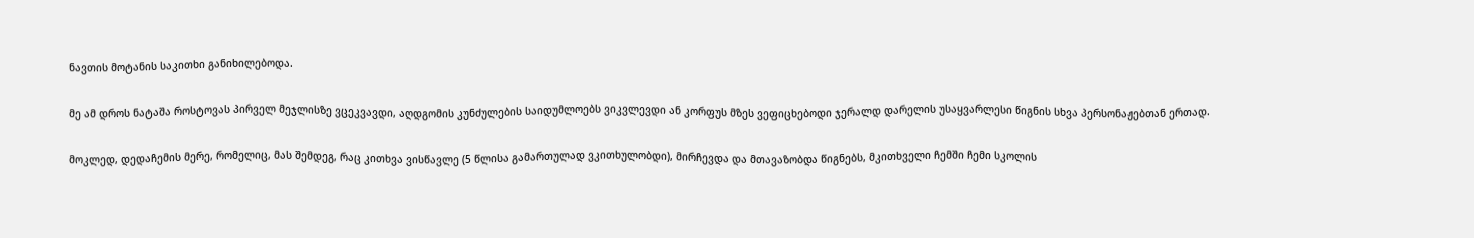ნავთის მოტანის საკითხი განიხილებოდა.

მე ამ დროს ნატაშა როსტოვას პირველ მეჯლისზე ვცეკვავდი, აღდგომის კუნძულების საიდუმლოებს ვიკვლევდი ან კორფუს მზეს ვეფიცხებოდი ჯერალდ დარელის უსაყვარლესი წიგნის სხვა პერსონაჟებთან ერთად.

მოკლედ, დედაჩემის მერე, რომელიც, მას შემდეგ, რაც კითხვა ვისწავლე (5 წლისა გამართულად ვკითხულობდი), მირჩევდა და მთავაზობდა წიგნებს, მკითხველი ჩემში ჩემი სკოლის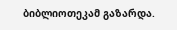ბიბლიოთეკამ გაზარდა.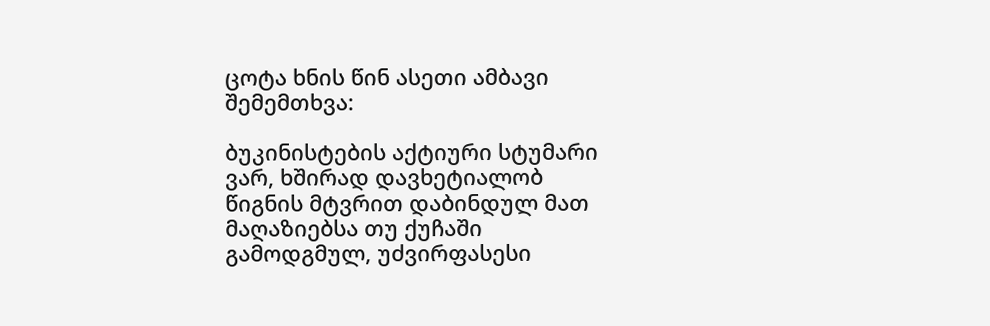ცოტა ხნის წინ ასეთი ამბავი შემემთხვა:

ბუკინისტების აქტიური სტუმარი ვარ, ხშირად დავხეტიალობ წიგნის მტვრით დაბინდულ მათ მაღაზიებსა თუ ქუჩაში გამოდგმულ, უძვირფასესი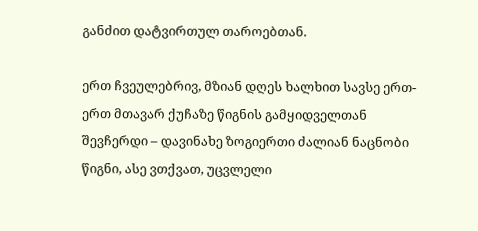განძით დატვირთულ თაროებთან.

ერთ ჩვეულებრივ, მზიან დღეს ხალხით სავსე ერთ-ერთ მთავარ ქუჩაზე წიგნის გამყიდველთან შევჩერდი – დავინახე ზოგიერთი ძალიან ნაცნობი წიგნი, ასე ვთქვათ, უცვლელი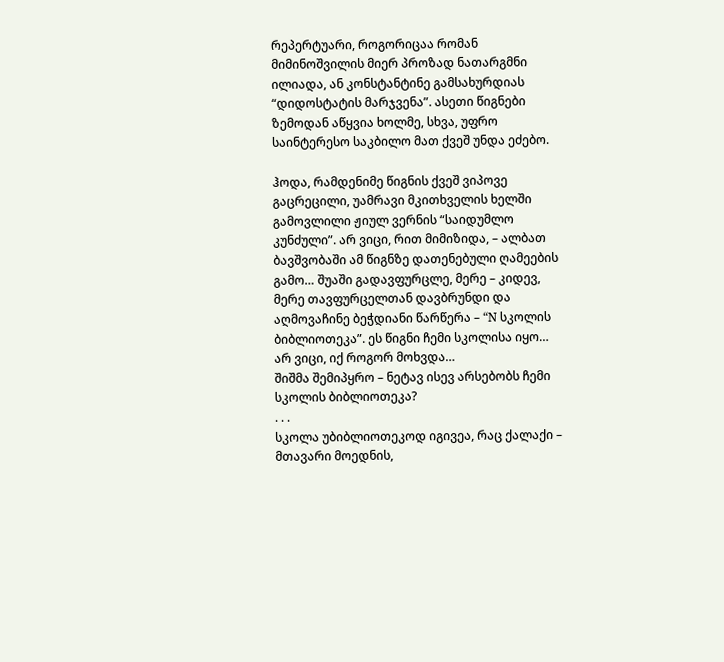რეპერტუარი, როგორიცაა რომან მიმინოშვილის მიერ პროზად ნათარგმნი ილიადა, ან კონსტანტინე გამსახურდიას “დიდოსტატის მარჯვენა”. ასეთი წიგნები ზემოდან აწყვია ხოლმე, სხვა, უფრო საინტერესო საკბილო მათ ქვეშ უნდა ეძებო.

ჰოდა, რამდენიმე წიგნის ქვეშ ვიპოვე გაცრეცილი, უამრავი მკითხველის ხელში გამოვლილი ჟიულ ვერნის “საიდუმლო კუნძული”. არ ვიცი, რით მიმიზიდა, – ალბათ ბავშვობაში ამ წიგნზე დათენებული ღამეების გამო… შუაში გადავფურცლე, მერე – კიდევ, მერე თავფურცელთან დავბრუნდი და აღმოვაჩინე ბეჭდიანი წარწერა – “N სკოლის ბიბლიოთეკა”. ეს წიგნი ჩემი სკოლისა იყო… არ ვიცი, იქ როგორ მოხვდა…
შიშმა შემიპყრო – ნეტავ ისევ არსებობს ჩემი სკოლის ბიბლიოთეკა?
. . .
სკოლა უბიბლიოთეკოდ იგივეა, რაც ქალაქი – მთავარი მოედნის,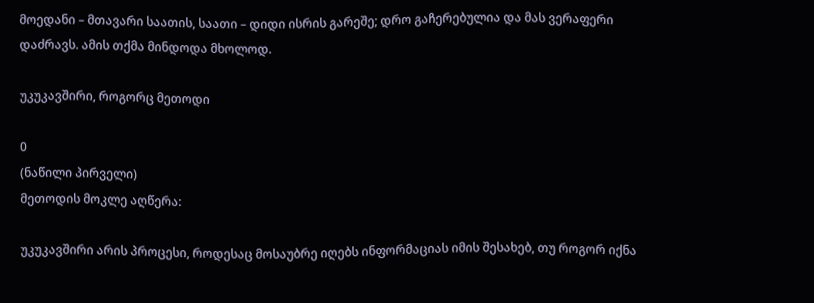მოედანი – მთავარი საათის, საათი – დიდი ისრის გარეშე; დრო გაჩერებულია და მას ვერაფერი დაძრავს. ამის თქმა მინდოდა მხოლოდ.

უკუკავშირი, როგორც მეთოდი

0
(ნაწილი პირველი)
მეთოდის მოკლე აღწერა:

უკუკავშირი არის პროცესი, როდესაც მოსაუბრე იღებს ინფორმაციას იმის შესახებ, თუ როგორ იქნა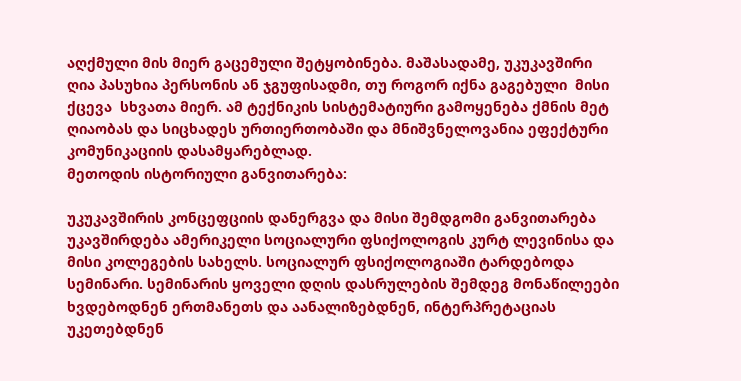აღქმული მის მიერ გაცემული შეტყობინება. მაშასადამე, უკუკავშირი ღია პასუხია პერსონის ან ჯგუფისადმი, თუ როგორ იქნა გაგებული  მისი ქცევა  სხვათა მიერ. ამ ტექნიკის სისტემატიური გამოყენება ქმნის მეტ ღიაობას და სიცხადეს ურთიერთობაში და მნიშვნელოვანია ეფექტური კომუნიკაციის დასამყარებლად.
მეთოდის ისტორიული განვითარება:

უკუკავშირის კონცეფციის დანერგვა და მისი შემდგომი განვითარება უკავშირდება ამერიკელი სოციალური ფსიქოლოგის კურტ ლევინისა და მისი კოლეგების სახელს. სოციალურ ფსიქოლოგიაში ტარდებოდა სემინარი. სემინარის ყოველი დღის დასრულების შემდეგ მონაწილეები ხვდებოდნენ ერთმანეთს და აანალიზებდნენ, ინტერპრეტაციას უკეთებდნენ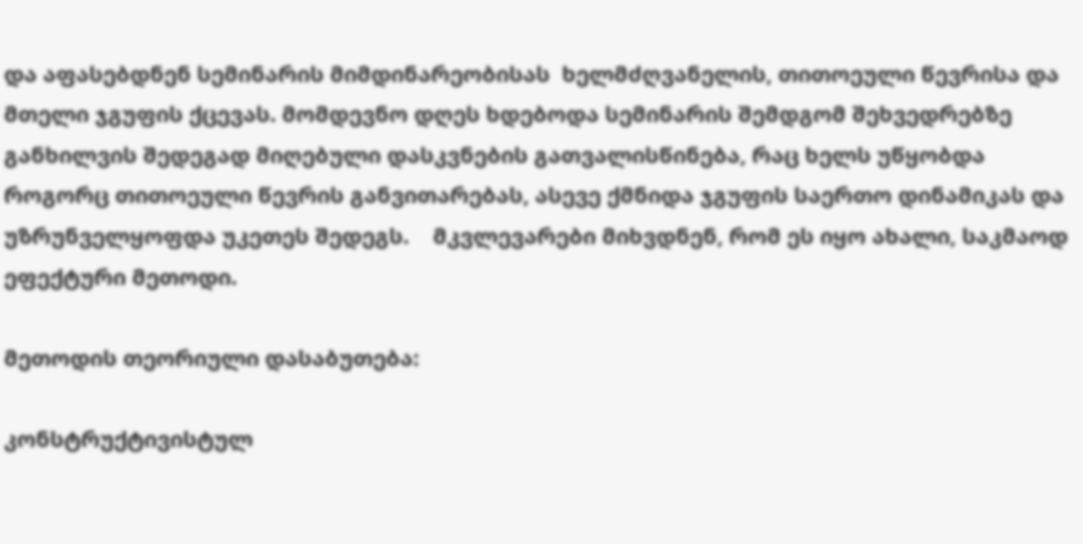და აფასებდნენ სემინარის მიმდინარეობისას  ხელმძღვანელის, თითოეული წევრისა და მთელი ჯგუფის ქცევას. მომდევნო დღეს ხდებოდა სემინარის შემდგომ შეხვედრებზე განხილვის შედეგად მიღებული დასკვნების გათვალისწინება, რაც ხელს უწყობდა როგორც თითოეული წევრის განვითარებას, ასევე ქმნიდა ჯგუფის საერთო დინამიკას და უზრუნველყოფდა უკეთეს შედეგს.    მკვლევარები მიხვდნენ, რომ ეს იყო ახალი, საკმაოდ ეფექტური მეთოდი.

მეთოდის თეორიული დასაბუთება:

კონსტრუქტივისტულ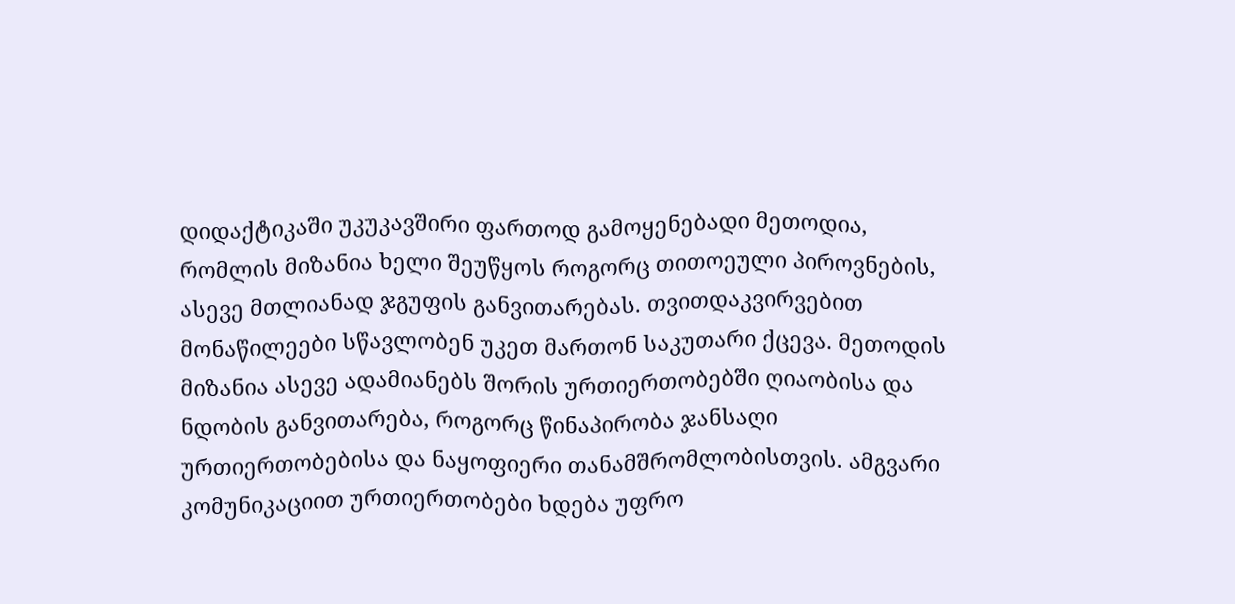დიდაქტიკაში უკუკავშირი ფართოდ გამოყენებადი მეთოდია, რომლის მიზანია ხელი შეუწყოს როგორც თითოეული პიროვნების, ასევე მთლიანად ჯგუფის განვითარებას. თვითდაკვირვებით მონაწილეები სწავლობენ უკეთ მართონ საკუთარი ქცევა. მეთოდის მიზანია ასევე ადამიანებს შორის ურთიერთობებში ღიაობისა და ნდობის განვითარება, როგორც წინაპირობა ჯანსაღი ურთიერთობებისა და ნაყოფიერი თანამშრომლობისთვის. ამგვარი კომუნიკაციით ურთიერთობები ხდება უფრო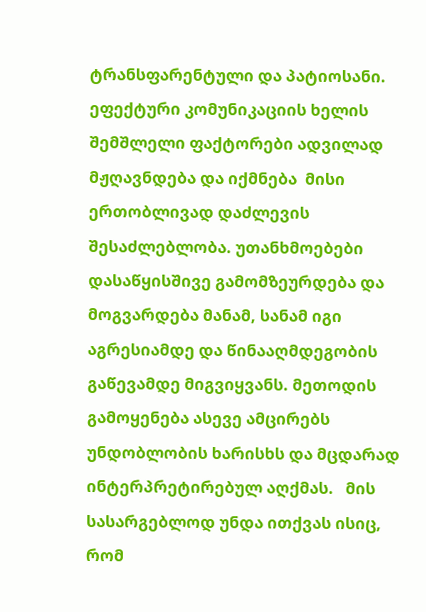ტრანსფარენტული და პატიოსანი. ეფექტური კომუნიკაციის ხელის შემშლელი ფაქტორები ადვილად მჟღავნდება და იქმნება  მისი ერთობლივად დაძლევის  შესაძლებლობა. უთანხმოებები დასაწყისშივე გამომზეურდება და მოგვარდება მანამ, სანამ იგი აგრესიამდე და წინააღმდეგობის გაწევამდე მიგვიყვანს. მეთოდის გამოყენება ასევე ამცირებს უნდობლობის ხარისხს და მცდარად ინტერპრეტირებულ აღქმას.   მის სასარგებლოდ უნდა ითქვას ისიც, რომ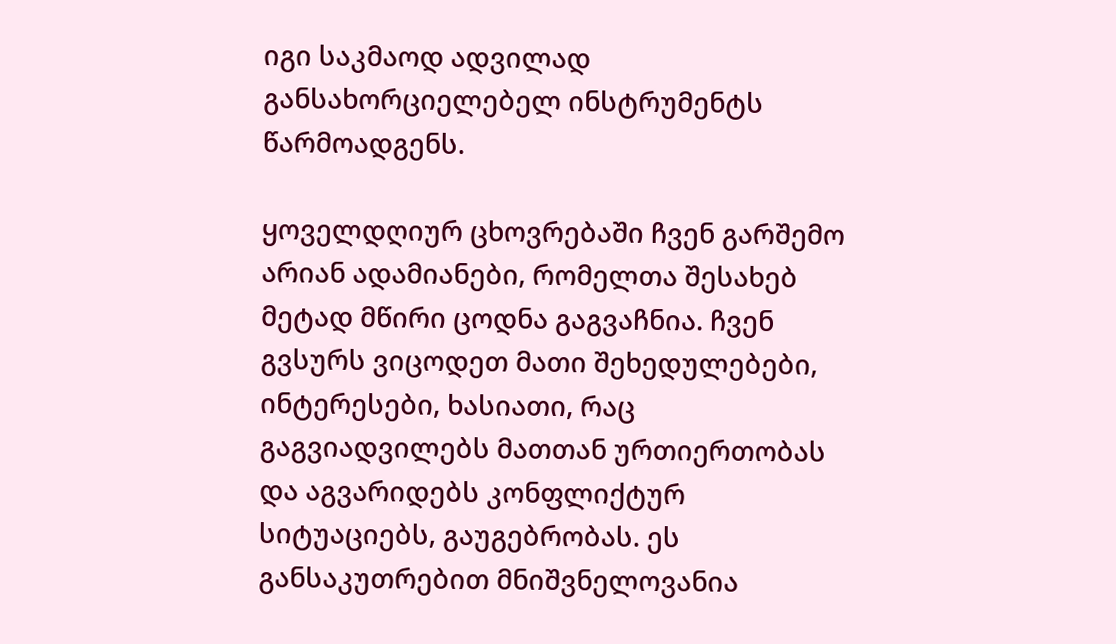იგი საკმაოდ ადვილად განსახორციელებელ ინსტრუმენტს წარმოადგენს.

ყოველდღიურ ცხოვრებაში ჩვენ გარშემო არიან ადამიანები, რომელთა შესახებ მეტად მწირი ცოდნა გაგვაჩნია. ჩვენ გვსურს ვიცოდეთ მათი შეხედულებები, ინტერესები, ხასიათი, რაც გაგვიადვილებს მათთან ურთიერთობას და აგვარიდებს კონფლიქტურ სიტუაციებს, გაუგებრობას. ეს განსაკუთრებით მნიშვნელოვანია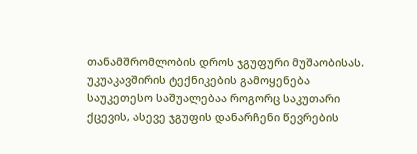თანამშრომლობის დროს ჯგუფური მუშაობისას. უკუაკავშირის ტექნიკების გამოყენება საუკეთესო საშუალებაა როგორც საკუთარი ქცევის, ასევე ჯგუფის დანარჩენი წევრების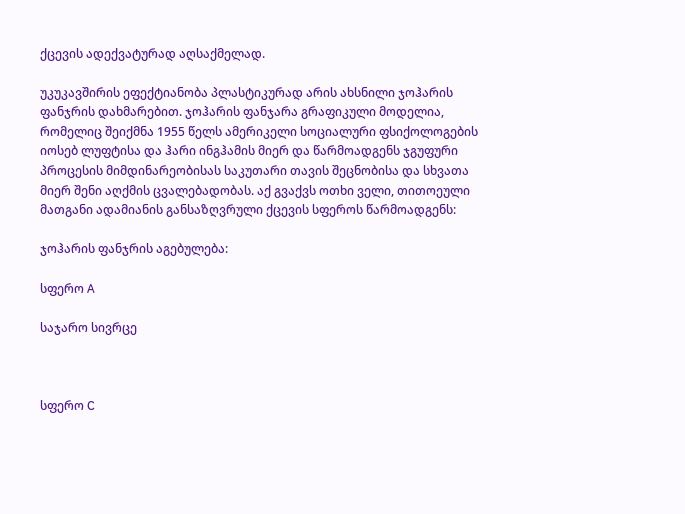ქცევის ადექვატურად აღსაქმელად.

უკუკავშირის ეფექტიანობა პლასტიკურად არის ახსნილი ჯოჰარის ფანჯრის დახმარებით. ჯოჰარის ფანჯარა გრაფიკული მოდელია, რომელიც შეიქმნა 1955 წელს ამერიკელი სოციალური ფსიქოლოგების  იოსებ ლუფტისა და ჰარი ინგჰამის მიერ და წარმოადგენს ჯგუფური პროცესის მიმდინარეობისას საკუთარი თავის შეცნობისა და სხვათა მიერ შენი აღქმის ცვალებადობას. აქ გვაქვს ოთხი ველი, თითოეული მათგანი ადამიანის განსაზღვრული ქცევის სფეროს წარმოადგენს:

ჯოჰარის ფანჯრის აგებულება:

სფერო A

საჯარო სივრცე



სფერო C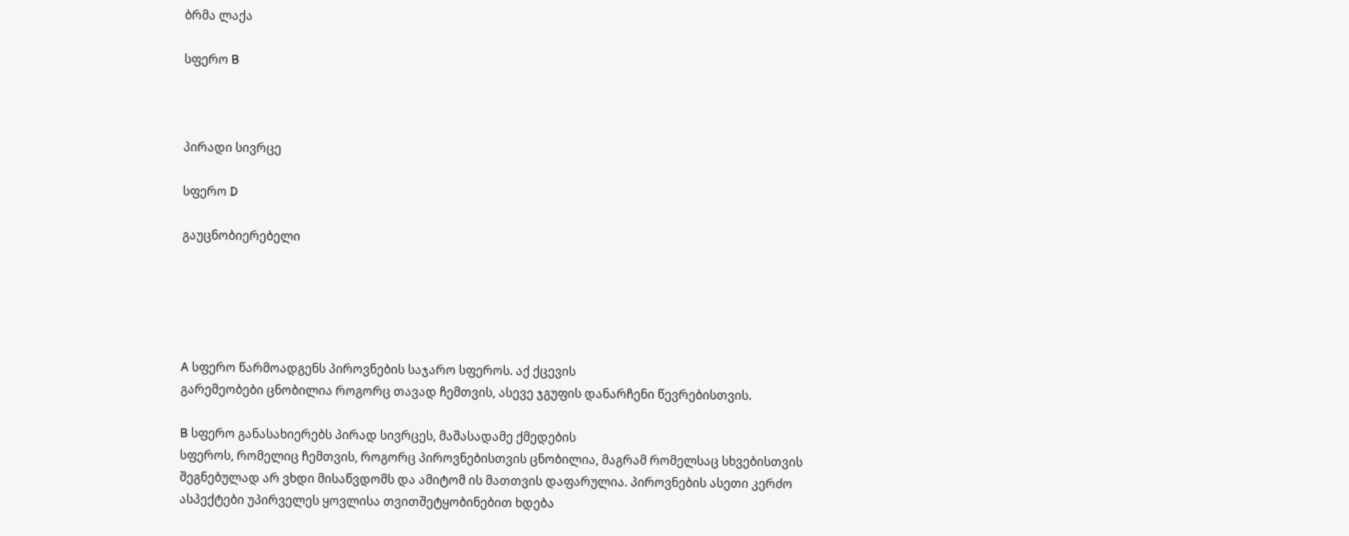ბრმა ლაქა

სფერო B



პირადი სივრცე

სფერო D

გაუცნობიერებელი





A სფერო წარმოადგენს პიროვნების საჯარო სფეროს. აქ ქცევის
გარემეობები ცნობილია როგორც თავად ჩემთვის, ასევე ჯგუფის დანარჩენი წევრებისთვის.

B სფერო განასახიერებს პირად სივრცეს, მაშასადამე ქმედების
სფეროს, რომელიც ჩემთვის, როგორც პიროვნებისთვის ცნობილია, მაგრამ რომელსაც სხვებისთვის
შეგნებულად არ ვხდი მისაწვდომს და ამიტომ ის მათთვის დაფარულია. პიროვნების ასეთი კერძო
ასპექტები უპირველეს ყოვლისა თვითშეტყობინებით ხდება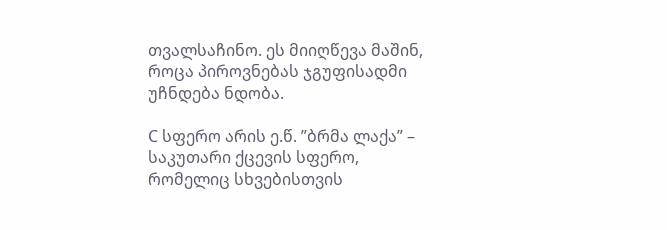თვალსაჩინო. ეს მიიღწევა მაშინ,
როცა პიროვნებას ჯგუფისადმი უჩნდება ნდობა.

C სფერო არის ე.წ. ”ბრმა ლაქა” – საკუთარი ქცევის სფერო,
რომელიც სხვებისთვის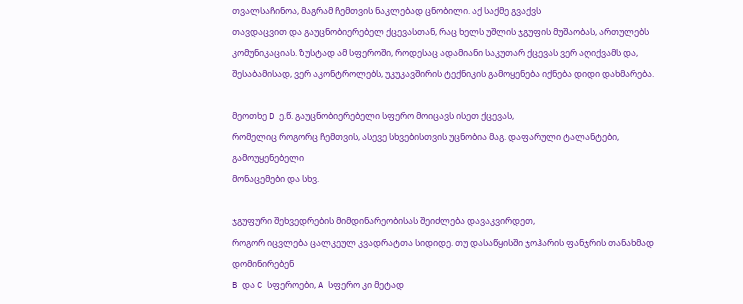თვალსაჩინოა, მაგრამ ჩემთვის ნაკლებად ცნობილი. აქ საქმე გვაქვს
თავდაცვით და გაუცნობიერებელ ქცევასთან, რაც ხელს უშლის ჯგუფის მუშაობას, ართულებს
კომუნიკაციას. ზუსტად ამ სფეროში, როდესაც ადამიანი საკუთარ ქცევას ვერ აღიქვამს და,
შესაბამისად, ვერ აკონტროლებს, უკუკავშირის ტექნიკის გამოყენება იქნება დიდი დახმარება.

მეოთხე D ე.წ. გაუცნობიერებელი სფერო მოიცავს ისეთ ქცევას,
რომელიც როგორც ჩემთვის, ასევე სხვებისთვის უცნობია მაგ. დაფარული ტალანტები, გამოუყენებელი
მონაცემები და სხვ.

ჯგუფური შეხვედრების მიმდინარეობისას შეიძლება დავაკვირდეთ,
როგორ იცვლება ცალკეულ კვადრატთა სიდიდე. თუ დასაწყისში ჯოჰარის ფანჯრის თანახმად დომინირებენ
B და C სფეროები, A სფერო კი მეტად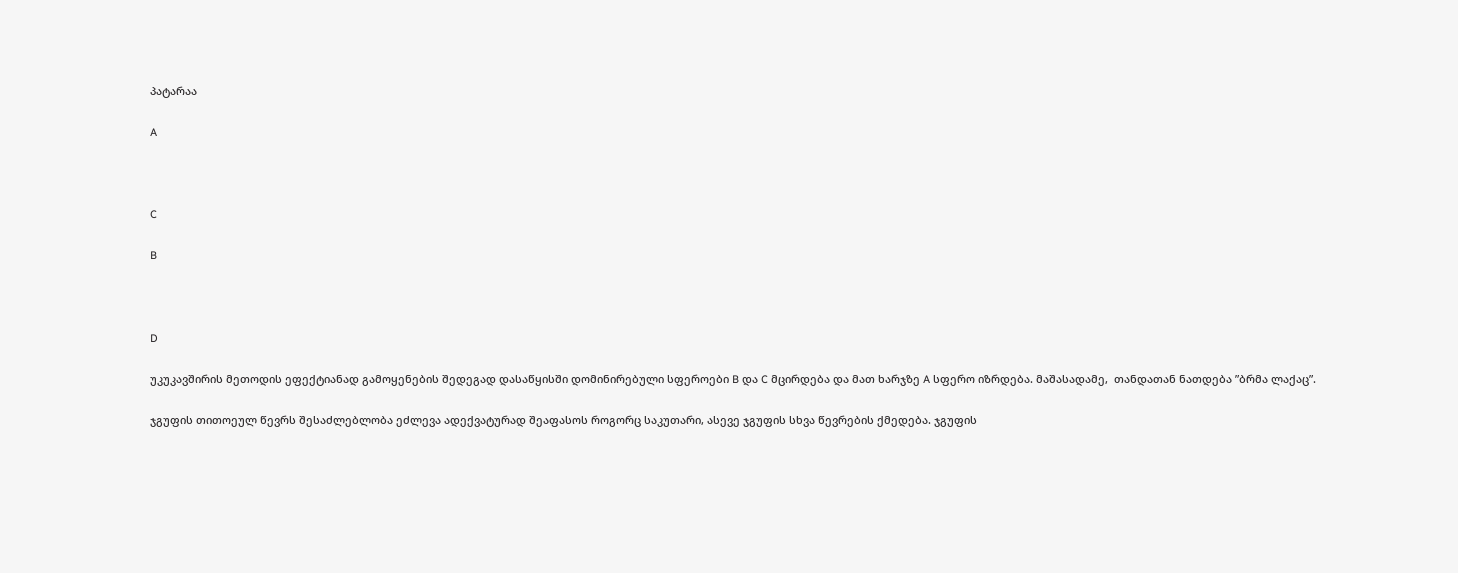პატარაა

A



C

B



D

უკუკავშირის მეთოდის ეფექტიანად გამოყენების შედეგად დასაწყისში დომინირებული სფეროები B და C მცირდება და მათ ხარჯზე A სფერო იზრდება. მაშასადამე,  თანდათან ნათდება ”ბრმა ლაქაც”.

ჯგუფის თითოეულ წევრს შესაძლებლობა ეძლევა ადექვატურად შეაფასოს როგორც საკუთარი, ასევე ჯგუფის სხვა წევრების ქმედება. ჯგუფის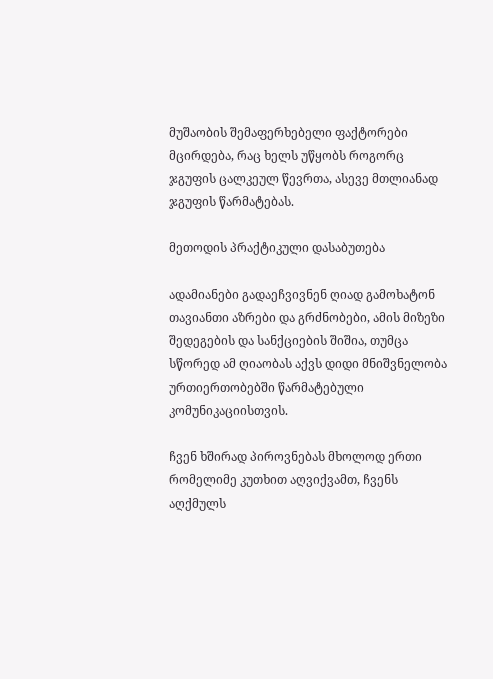მუშაობის შემაფერხებელი ფაქტორები მცირდება, რაც ხელს უწყობს როგორც ჯგუფის ცალკეულ წევრთა, ასევე მთლიანად ჯგუფის წარმატებას.

მეთოდის პრაქტიკული დასაბუთება

ადამიანები გადაეჩვივნენ ღიად გამოხატონ თავიანთი აზრები და გრძნობები, ამის მიზეზი შედეგების და სანქციების შიშია, თუმცა სწორედ ამ ღიაობას აქვს დიდი მნიშვნელობა ურთიერთობებში წარმატებული კომუნიკაციისთვის.

ჩვენ ხშირად პიროვნებას მხოლოდ ერთი რომელიმე კუთხით აღვიქვამთ, ჩვენს აღქმულს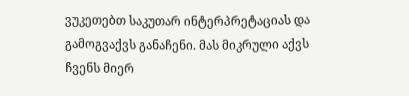ვუკეთებთ საკუთარ ინტერპრეტაციას და გამოგვაქვს განაჩენი. მას მიკრული აქვს ჩვენს მიერ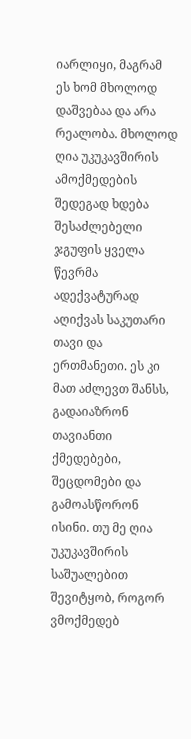იარლიყი, მაგრამ ეს ხომ მხოლოდ დაშვებაა და არა რეალობა. მხოლოდ ღია უკუკავშირის ამოქმედების შედეგად ხდება შესაძლებელი ჯგუფის ყველა წევრმა ადექვატურად აღიქვას საკუთარი თავი და ერთმანეთი. ეს კი მათ აძლევთ შანსს, გადაიაზრონ თავიანთი ქმედებები, შეცდომები და გამოასწორონ ისინი. თუ მე ღია უკუკავშირის საშუალებით შევიტყობ, როგორ ვმოქმედებ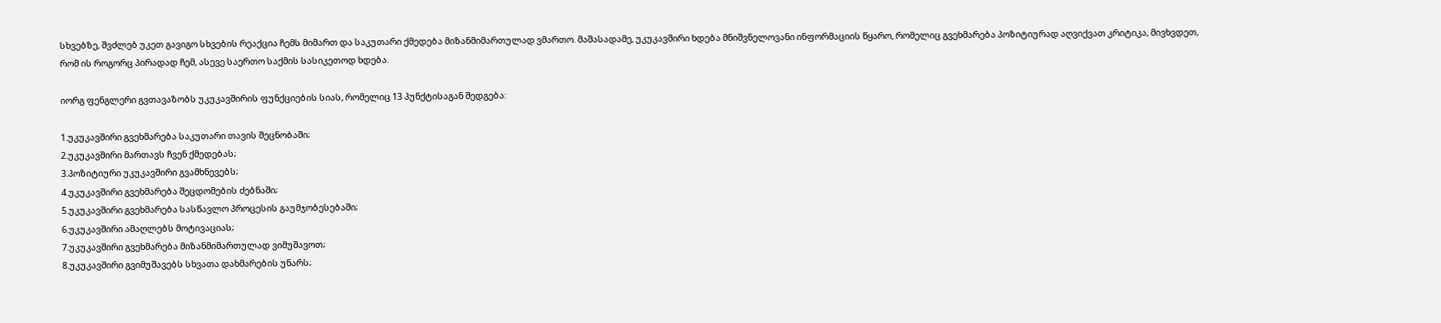სხვებზე, შვძლებ უკეთ გავიგო სხვების რეაქცია ჩემს მიმართ და საკუთარი ქმედება მიზანმიმართულად ვმართო. მაშასადამე, უკუკავშირი ხდება მნიშვნელოვანი ინფორმაციის წყარო, რომელიც გვეხმარება პოზიტიურად აღვიქვათ კრიტიკა, მივხვდეთ, რომ ის როგორც პირადად ჩემ, ასევე საერთო საქმის სასიკეთოდ ხდება.

იორგ ფენგლერი გვთავაზობს უკუკავშირის ფუნქციების სიას, რომელიც 13 პუნქტისაგან შედგება:

1.უკუკავშირი გვეხმარება საკუთარი თავის შეცნობაში;
2.უკუკავშირი მართავს ჩვენ ქმედებას;
3.პოზიტიური უკუკავშირი გვამხნევებს;
4.უკუკავშირი გვეხმარება შეცდომების ძებნაში;
5.უკუკავშირი გვეხმარება სასწავლო პროცესის გაუმჯობესებაში;
6.უკუკავშირი ამაღლებს მოტივაციას;
7.უკუკავშირი გვეხმარება მიზანმიმართულად ვიმუშავოთ;
8.უკუკავშირი გვიმუშავებს სხვათა დახმარების უნარს;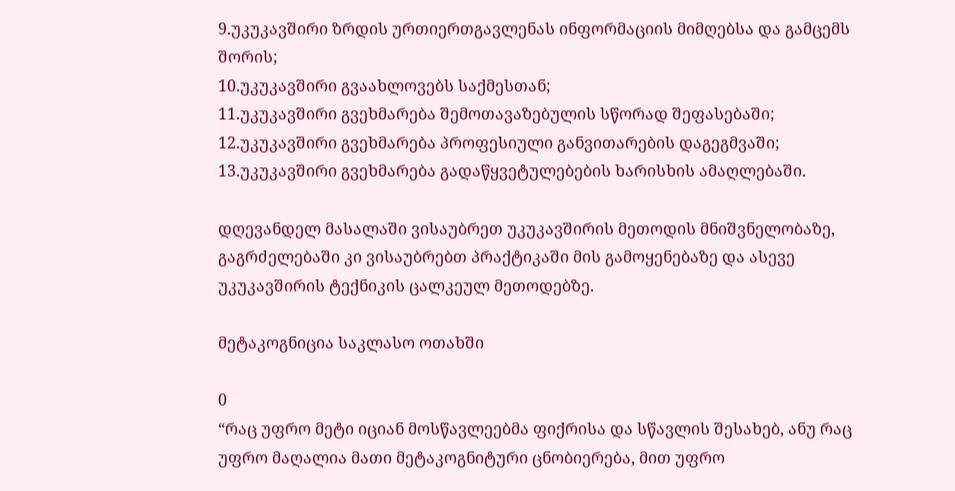9.უკუკავშირი ზრდის ურთიერთგავლენას ინფორმაციის მიმღებსა და გამცემს შორის;
10.უკუკავშირი გვაახლოვებს საქმესთან;
11.უკუკავშირი გვეხმარება შემოთავაზებულის სწორად შეფასებაში;
12.უკუკავშირი გვეხმარება პროფესიული განვითარების დაგეგმვაში;
13.უკუკავშირი გვეხმარება გადაწყვეტულებების ხარისხის ამაღლებაში.

დღევანდელ მასალაში ვისაუბრეთ უკუკავშირის მეთოდის მნიშვნელობაზე, გაგრძელებაში კი ვისაუბრებთ პრაქტიკაში მის გამოყენებაზე და ასევე უკუკავშირის ტექნიკის ცალკეულ მეთოდებზე.

მეტაკოგნიცია საკლასო ოთახში

0
“რაც უფრო მეტი იციან მოსწავლეებმა ფიქრისა და სწავლის შესახებ, ანუ რაც უფრო მაღალია მათი მეტაკოგნიტური ცნობიერება, მით უფრო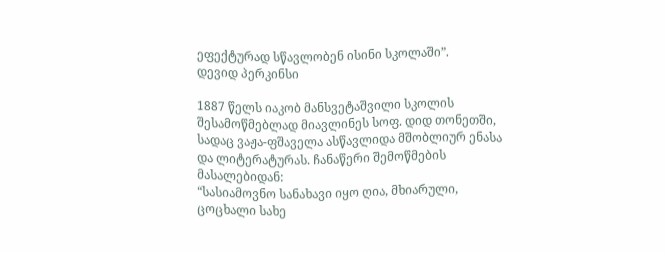ეფექტურად სწავლობენ ისინი სკოლაში”.
დევიდ პერკინსი

1887 წელს იაკობ მანსვეტაშვილი სკოლის შესამოწმებლად მიავლინეს სოფ. დიდ თონეთში, სადაც ვაჟა-ფშაველა ასწავლიდა მშობლიურ ენასა და ლიტერატურას. ჩანაწერი შემოწმების მასალებიდან:
“სასიამოვნო სანახავი იყო ღია, მხიარული, ცოცხალი სახე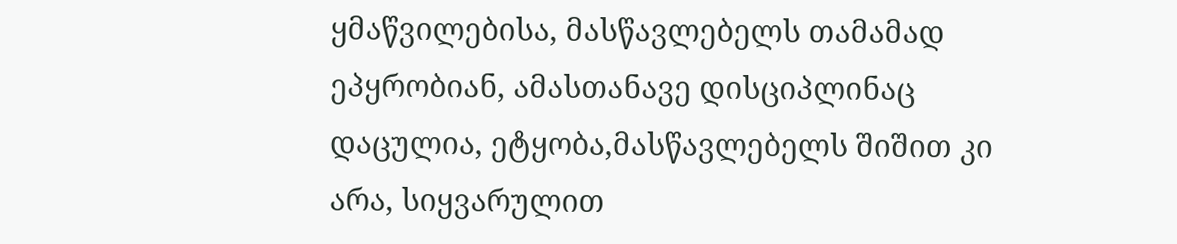ყმაწვილებისა, მასწავლებელს თამამად ეპყრობიან, ამასთანავე დისციპლინაც დაცულია, ეტყობა,მასწავლებელს შიშით კი არა, სიყვარულით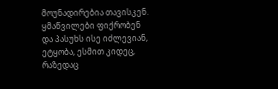მოუნადირებია თავისკენ. ყმაწვილები ფიქრობენ და პასუხს ისე იძლევიან, ეტყობა, ესმით კიდეც, რაზედაც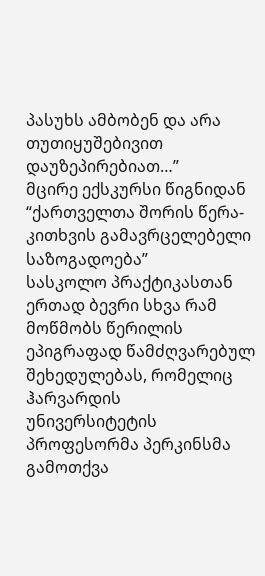პასუხს ამბობენ და არა თუთიყუშებივით დაუზეპირებიათ…”
მცირე ექსკურსი წიგნიდან
“ქართველთა შორის წერა-კითხვის გამავრცელებელი საზოგადოება”
სასკოლო პრაქტიკასთან ერთად ბევრი სხვა რამ მოწმობს წერილის ეპიგრაფად წამძღვარებულ შეხედულებას, რომელიც ჰარვარდის უნივერსიტეტის პროფესორმა პერკინსმა გამოთქვა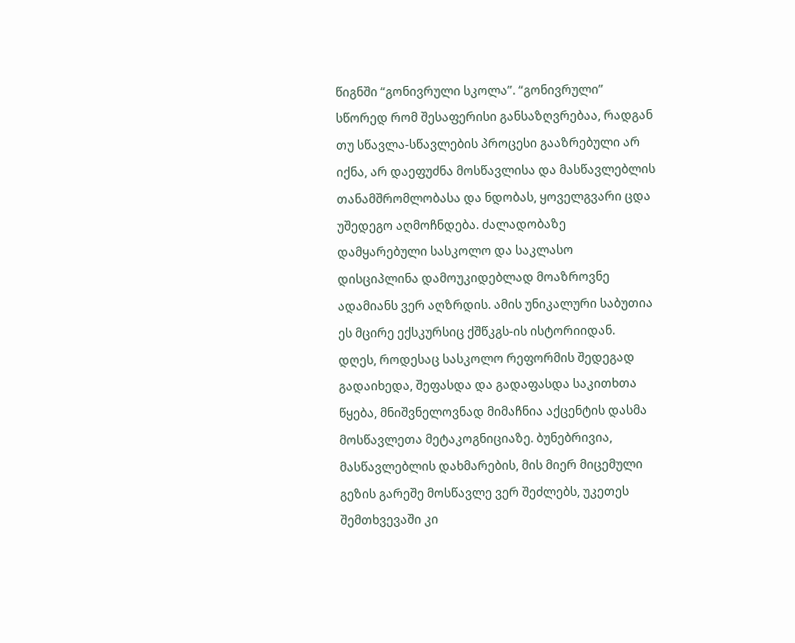წიგნში “გონივრული სკოლა”. “გონივრული” სწორედ რომ შესაფერისი განსაზღვრებაა, რადგან თუ სწავლა-სწავლების პროცესი გააზრებული არ იქნა, არ დაეფუძნა მოსწავლისა და მასწავლებლის თანამშრომლობასა და ნდობას, ყოველგვარი ცდა უშედეგო აღმოჩნდება. ძალადობაზე დამყარებული სასკოლო და საკლასო დისციპლინა დამოუკიდებლად მოაზროვნე ადამიანს ვერ აღზრდის. ამის უნიკალური საბუთია ეს მცირე ექსკურსიც ქშწკგს-ის ისტორიიდან.
დღეს, როდესაც სასკოლო რეფორმის შედეგად გადაიხედა, შეფასდა და გადაფასდა საკითხთა წყება, მნიშვნელოვნად მიმაჩნია აქცენტის დასმა მოსწავლეთა მეტაკოგნიციაზე. ბუნებრივია, მასწავლებლის დახმარების, მის მიერ მიცემული გეზის გარეშე მოსწავლე ვერ შეძლებს, უკეთეს შემთხვევაში კი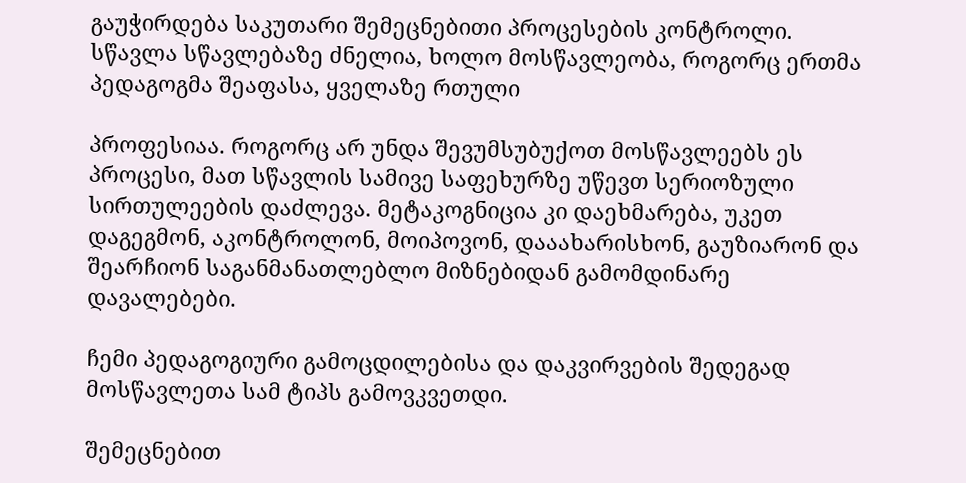გაუჭირდება საკუთარი შემეცნებითი პროცესების კონტროლი.
სწავლა სწავლებაზე ძნელია, ხოლო მოსწავლეობა, როგორც ერთმა პედაგოგმა შეაფასა, ყველაზე რთული

პროფესიაა. როგორც არ უნდა შევუმსუბუქოთ მოსწავლეებს ეს პროცესი, მათ სწავლის სამივე საფეხურზე უწევთ სერიოზული სირთულეების დაძლევა. მეტაკოგნიცია კი დაეხმარება, უკეთ დაგეგმონ, აკონტროლონ, მოიპოვონ, დააახარისხონ, გაუზიარონ და შეარჩიონ საგანმანათლებლო მიზნებიდან გამომდინარე დავალებები.

ჩემი პედაგოგიური გამოცდილებისა და დაკვირვების შედეგად მოსწავლეთა სამ ტიპს გამოვკვეთდი.

შემეცნებით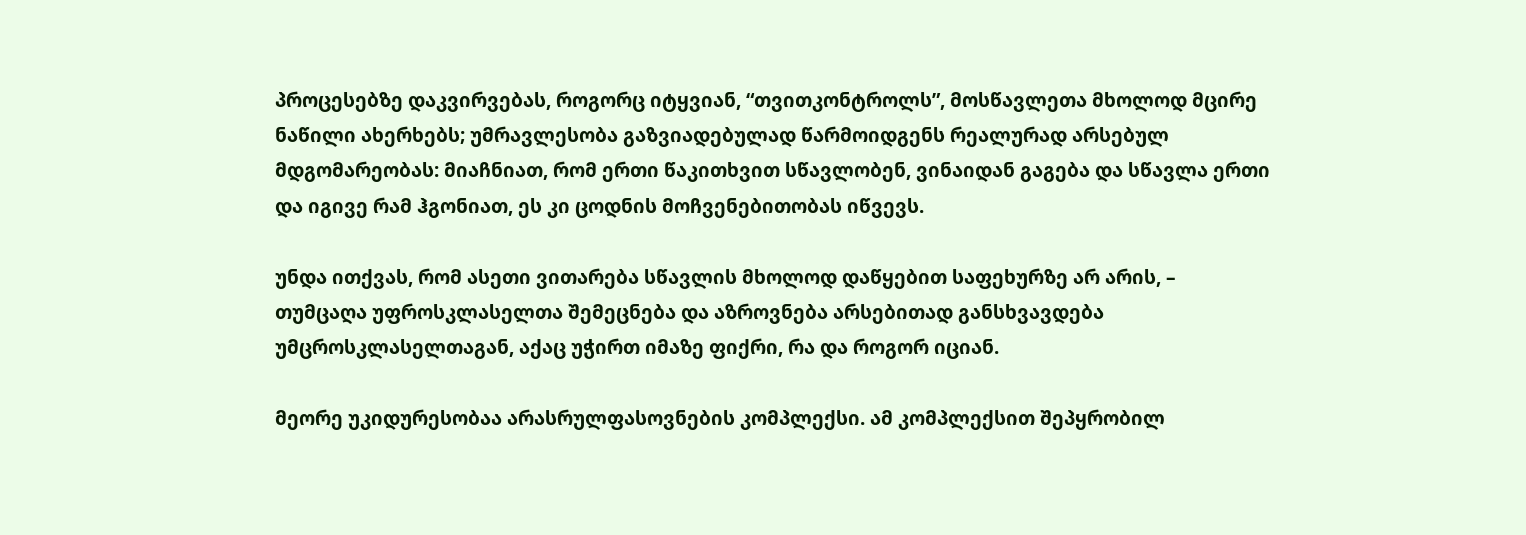პროცესებზე დაკვირვებას, როგორც იტყვიან, “თვითკონტროლს”, მოსწავლეთა მხოლოდ მცირე ნაწილი ახერხებს; უმრავლესობა გაზვიადებულად წარმოიდგენს რეალურად არსებულ მდგომარეობას: მიაჩნიათ, რომ ერთი წაკითხვით სწავლობენ, ვინაიდან გაგება და სწავლა ერთი და იგივე რამ ჰგონიათ, ეს კი ცოდნის მოჩვენებითობას იწვევს.

უნდა ითქვას, რომ ასეთი ვითარება სწავლის მხოლოდ დაწყებით საფეხურზე არ არის, – თუმცაღა უფროსკლასელთა შემეცნება და აზროვნება არსებითად განსხვავდება უმცროსკლასელთაგან, აქაც უჭირთ იმაზე ფიქრი, რა და როგორ იციან.

მეორე უკიდურესობაა არასრულფასოვნების კომპლექსი. ამ კომპლექსით შეპყრობილ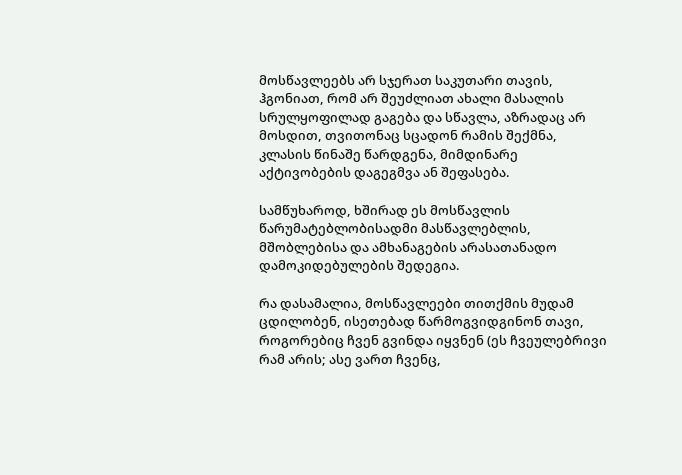მოსწავლეებს არ სჯერათ საკუთარი თავის, ჰგონიათ, რომ არ შეუძლიათ ახალი მასალის სრულყოფილად გაგება და სწავლა, აზრადაც არ   მოსდით, თვითონაც სცადონ რამის შექმნა, კლასის წინაშე წარდგენა, მიმდინარე აქტივობების დაგეგმვა ან შეფასება.

სამწუხაროდ, ხშირად ეს მოსწავლის წარუმატებლობისადმი მასწავლებლის, მშობლებისა და ამხანაგების არასათანადო დამოკიდებულების შედეგია.

რა დასამალია, მოსწავლეები თითქმის მუდამ ცდილობენ, ისეთებად წარმოგვიდგინონ თავი, როგორებიც ჩვენ გვინდა იყვნენ (ეს ჩვეულებრივი რამ არის; ასე ვართ ჩვენც,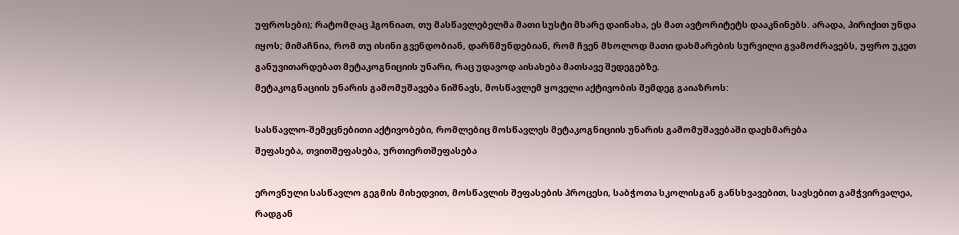უფროსები); რატომღაც ჰგონიათ, თუ მასწავლებელმა მათი სუსტი მხარე დაინახა, ეს მათ ავტორიტეტს დააკნინებს. არადა, პირიქით უნდა იყოს; მიმაჩნია, რომ თუ ისინი გვენდობიან, დარწმუნდებიან, რომ ჩვენ მხოლოდ მათი დახმარების სურვილი გვამოძრავებს, უფრო უკეთ განუვითარდებათ მეტაკოგნიციის უნარი, რაც უდავოდ აისახება მათსავე შედეგებზე.
მეტაკოგნაციის უნარის გამომუშავება ნიშნავს, მოსწავლემ ყოველი აქტივობის შემდეგ გაიაზროს:

სასწავლო-შემეცნებითი აქტივობები, რომლებიც მოსწავლეს მეტაკოგნიციის უნარის გამომუშავებაში დაეხმარება
შეფასება, თვითშეფასება, ურთიერთშეფასება

ეროვნული სასწავლო გეგმის მიხედვით, მოსწავლის შეფასების პროცესი, საბჭოთა სკოლისგან განსხვავებით, სავსებით გამჭვირვალეა, რადგან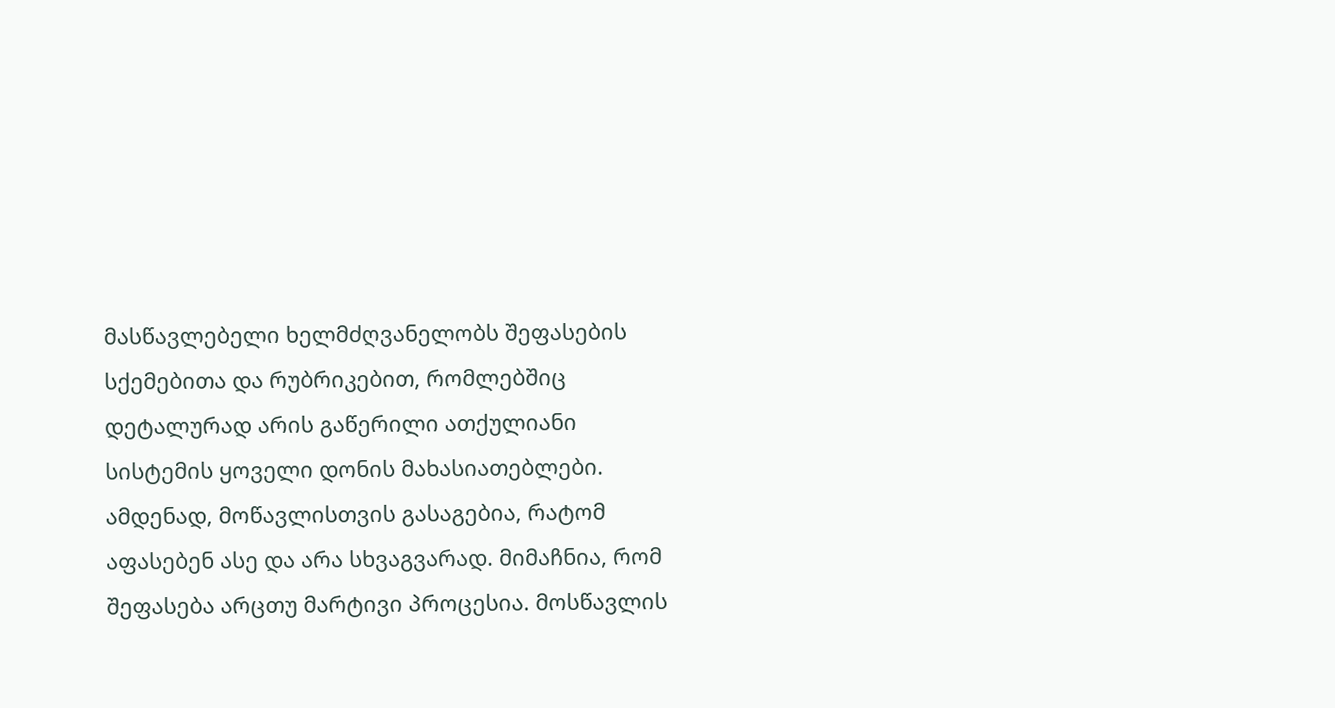მასწავლებელი ხელმძღვანელობს შეფასების სქემებითა და რუბრიკებით, რომლებშიც დეტალურად არის გაწერილი ათქულიანი სისტემის ყოველი დონის მახასიათებლები. ამდენად, მოწავლისთვის გასაგებია, რატომ აფასებენ ასე და არა სხვაგვარად. მიმაჩნია, რომ შეფასება არცთუ მარტივი პროცესია. მოსწავლის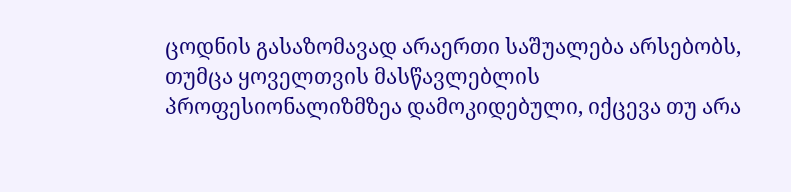ცოდნის გასაზომავად არაერთი საშუალება არსებობს, თუმცა ყოველთვის მასწავლებლის პროფესიონალიზმზეა დამოკიდებული, იქცევა თუ არა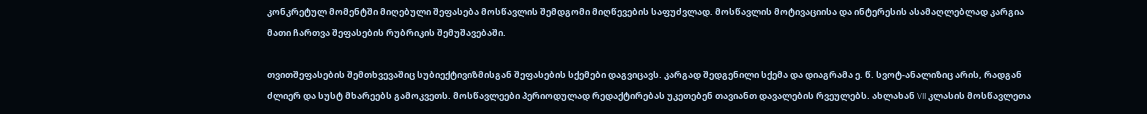კონკრეტულ მომენტში მიღებული შეფასება მოსწავლის შემდგომი მიღწევების საფუძვლად. მოსწავლის მოტივაციისა და ინტერესის ასამაღლებლად კარგია მათი ჩართვა შეფასების რუბრიკის შემუშავებაში.

თვითშეფასების შემთხვევაშიც სუბიექტივიზმისგან შეფასების სქემები დაგვიცავს. კარგად შედგენილი სქემა და დიაგრამა ე. წ. სვოტ-ანალიზიც არის, რადგან ძლიერ და სუსტ მხარეებს გამოკვეთს. მოსწავლეები პერიოდულად რედაქტირებას უკეთებენ თავიანთ დავალების რვეულებს. ახლახან VII კლასის მოსწავლეთა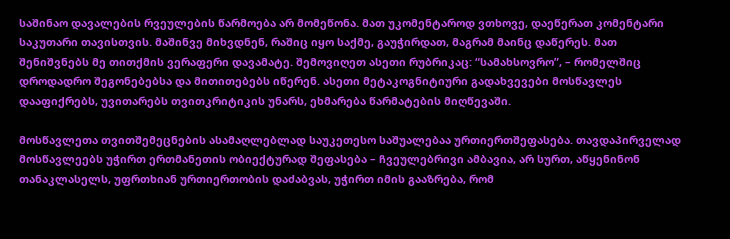საშინაო დავალების რვეულების წარმოება არ მომეწონა. მათ უკომენტაროდ ვთხოვე, დაეწერათ კომენტარი საკუთარი თავისთვის. მაშინვე მიხვდნენ, რაშიც იყო საქმე, გაუჭირდათ, მაგრამ მაინც დაწერეს. მათ შენიშვნებს მე თითქმის ვერაფერი დავამატე. შემოვიღეთ ასეთი რუბრიკაც: “სამახსოვრო”, – რომელშიც დროდადრო შეგონებებსა და მითითებებს იწერენ. ასეთი მეტაკოგნიტიური გადახვევები მოსწავლეს დააფიქრებს, უვითარებს თვითკრიტიკის უნარს, ეხმარება წარმატების მიღწევაში.

მოსწავლეთა თვითშემეცნების ასამაღლებლად საუკეთესო საშუალებაა ურთიერთშეფასება. თავდაპირველად მოსწავლეებს უჭირთ ერთმანეთის ობიექტურად შეფასება – ჩვეულებრივი ამბავია, არ სურთ, აწყენინონ თანაკლასელს, უფრთხიან ურთიერთობის დაძაბვას, უჭირთ იმის გააზრება, რომ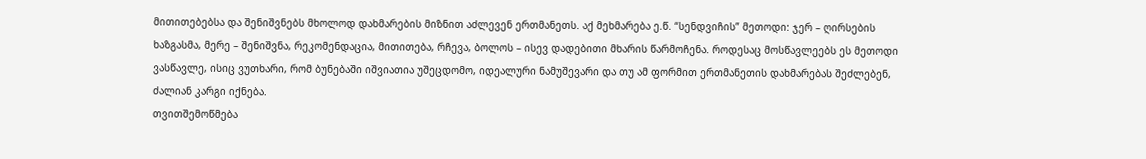მითითებებსა და შენიშვნებს მხოლოდ დახმარების მიზნით აძლევენ ერთმანეთს. აქ მეხმარება ე.წ. “სენდვიჩის” მეთოდი: ჯერ – ღირსების ხაზგასმა, მერე – შენიშვნა, რეკომენდაცია, მითითება, რჩევა, ბოლოს – ისევ დადებითი მხარის წარმოჩენა. როდესაც მოსწავლეებს ეს მეთოდი ვასწავლე, ისიც ვუთხარი, რომ ბუნებაში იშვიათია უშეცდომო, იდეალური ნამუშევარი და თუ ამ ფორმით ერთმანეთის დახმარებას შეძლებენ, ძალიან კარგი იქნება.
თვითშემოწმება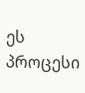ეს პროცესი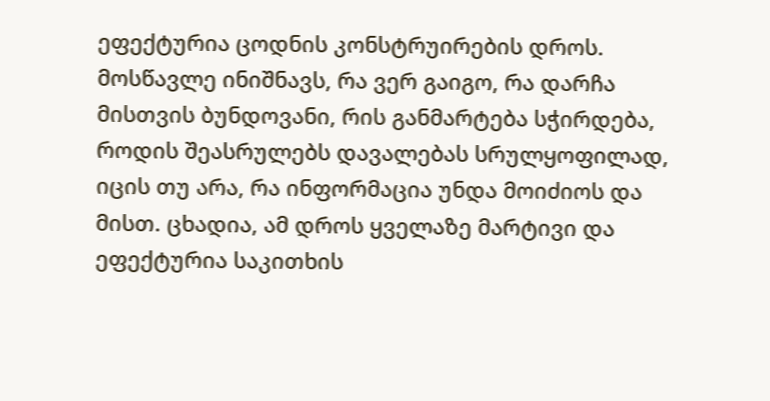ეფექტურია ცოდნის კონსტრუირების დროს. მოსწავლე ინიშნავს, რა ვერ გაიგო, რა დარჩა მისთვის ბუნდოვანი, რის განმარტება სჭირდება, როდის შეასრულებს დავალებას სრულყოფილად, იცის თუ არა, რა ინფორმაცია უნდა მოიძიოს და მისთ. ცხადია, ამ დროს ყველაზე მარტივი და ეფექტურია საკითხის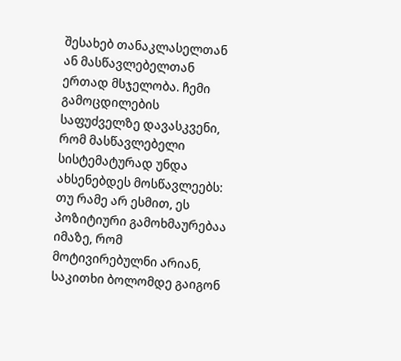შესახებ თანაკლასელთან ან მასწავლებელთან ერთად მსჯელობა. ჩემი გამოცდილების საფუძველზე დავასკვენი, რომ მასწავლებელი სისტემატურად უნდა ახსენებდეს მოსწავლეებს: თუ რამე არ ესმით, ეს პოზიტიური გამოხმაურებაა იმაზე, რომ მოტივირებულნი არიან, საკითხი ბოლომდე გაიგონ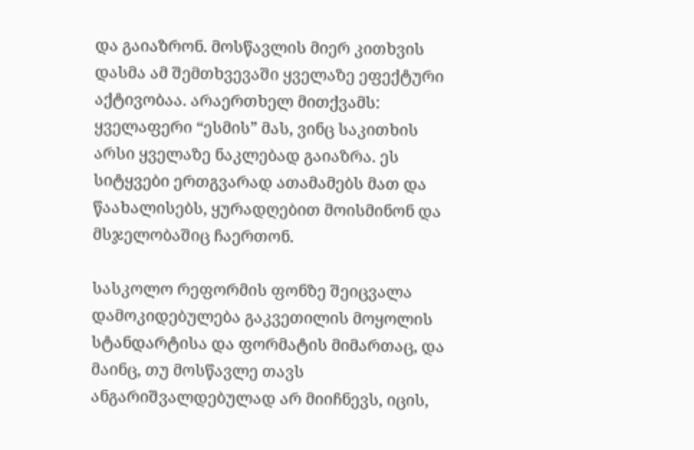და გაიაზრონ. მოსწავლის მიერ კითხვის დასმა ამ შემთხვევაში ყველაზე ეფექტური აქტივობაა. არაერთხელ მითქვამს: ყველაფერი “ესმის” მას, ვინც საკითხის არსი ყველაზე ნაკლებად გაიაზრა. ეს სიტყვები ერთგვარად ათამამებს მათ და წაახალისებს, ყურადღებით მოისმინონ და მსჯელობაშიც ჩაერთონ.

სასკოლო რეფორმის ფონზე შეიცვალა დამოკიდებულება გაკვეთილის მოყოლის სტანდარტისა და ფორმატის მიმართაც, და მაინც, თუ მოსწავლე თავს ანგარიშვალდებულად არ მიიჩნევს, იცის,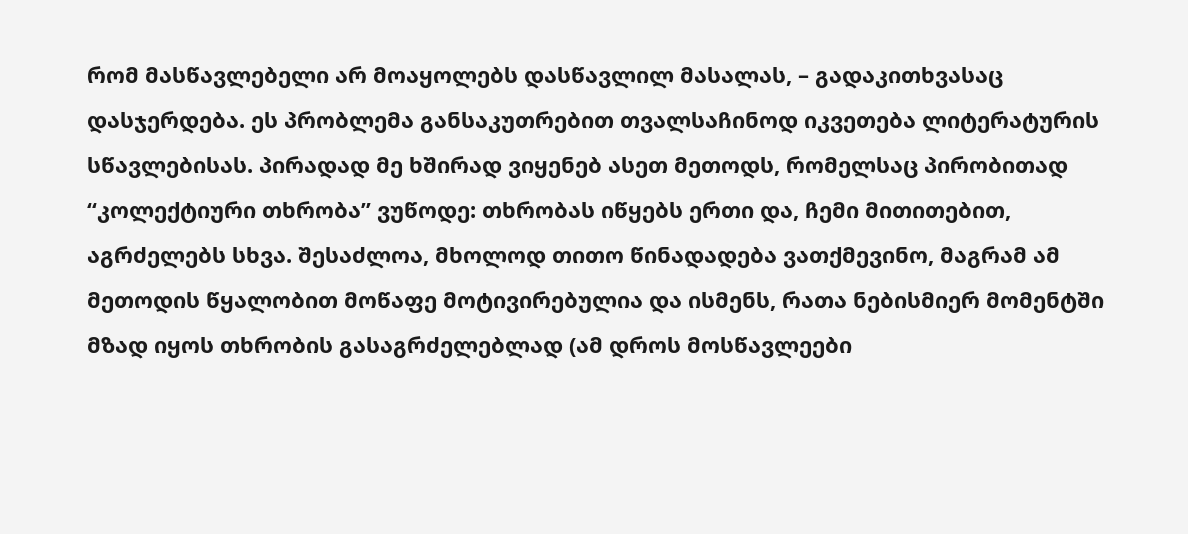რომ მასწავლებელი არ მოაყოლებს დასწავლილ მასალას, – გადაკითხვასაც დასჯერდება. ეს პრობლემა განსაკუთრებით თვალსაჩინოდ იკვეთება ლიტერატურის სწავლებისას. პირადად მე ხშირად ვიყენებ ასეთ მეთოდს, რომელსაც პირობითად “კოლექტიური თხრობა” ვუწოდე: თხრობას იწყებს ერთი და, ჩემი მითითებით, აგრძელებს სხვა. შესაძლოა, მხოლოდ თითო წინადადება ვათქმევინო, მაგრამ ამ მეთოდის წყალობით მოწაფე მოტივირებულია და ისმენს, რათა ნებისმიერ მომენტში მზად იყოს თხრობის გასაგრძელებლად (ამ დროს მოსწავლეები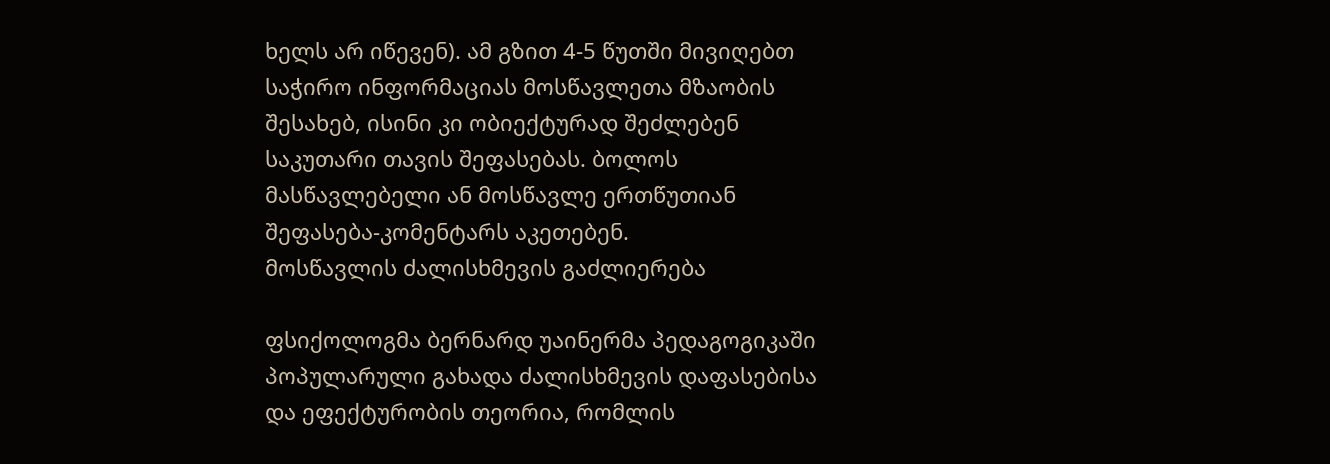ხელს არ იწევენ). ამ გზით 4-5 წუთში მივიღებთ საჭირო ინფორმაციას მოსწავლეთა მზაობის შესახებ, ისინი კი ობიექტურად შეძლებენ საკუთარი თავის შეფასებას. ბოლოს მასწავლებელი ან მოსწავლე ერთწუთიან შეფასება-კომენტარს აკეთებენ.
მოსწავლის ძალისხმევის გაძლიერება

ფსიქოლოგმა ბერნარდ უაინერმა პედაგოგიკაში პოპულარული გახადა ძალისხმევის დაფასებისა და ეფექტურობის თეორია, რომლის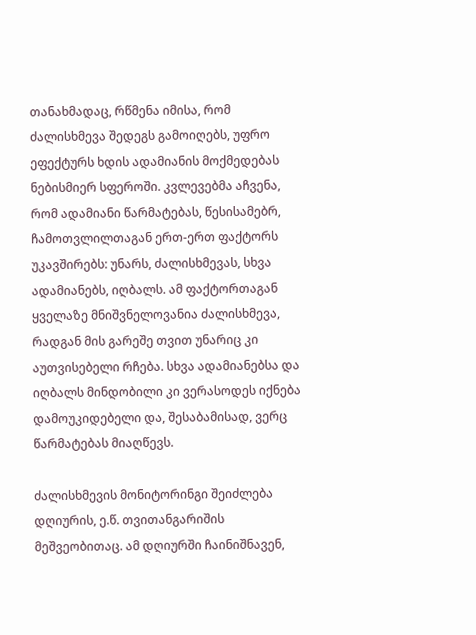თანახმადაც, რწმენა იმისა, რომ ძალისხმევა შედეგს გამოიღებს, უფრო ეფექტურს ხდის ადამიანის მოქმედებას ნებისმიერ სფეროში. კვლევებმა აჩვენა, რომ ადამიანი წარმატებას, წესისამებრ, ჩამოთვლილთაგან ერთ-ერთ ფაქტორს უკავშირებს: უნარს, ძალისხმევას, სხვა ადამიანებს, იღბალს. ამ ფაქტორთაგან ყველაზე მნიშვნელოვანია ძალისხმევა, რადგან მის გარეშე თვით უნარიც კი აუთვისებელი რჩება. სხვა ადამიანებსა და იღბალს მინდობილი კი ვერასოდეს იქნება დამოუკიდებელი და, შესაბამისად, ვერც წარმატებას მიაღწევს.

ძალისხმევის მონიტორინგი შეიძლება დღიურის, ე.წ. თვითანგარიშის მეშვეობითაც. ამ დღიურში ჩაინიშნავენ,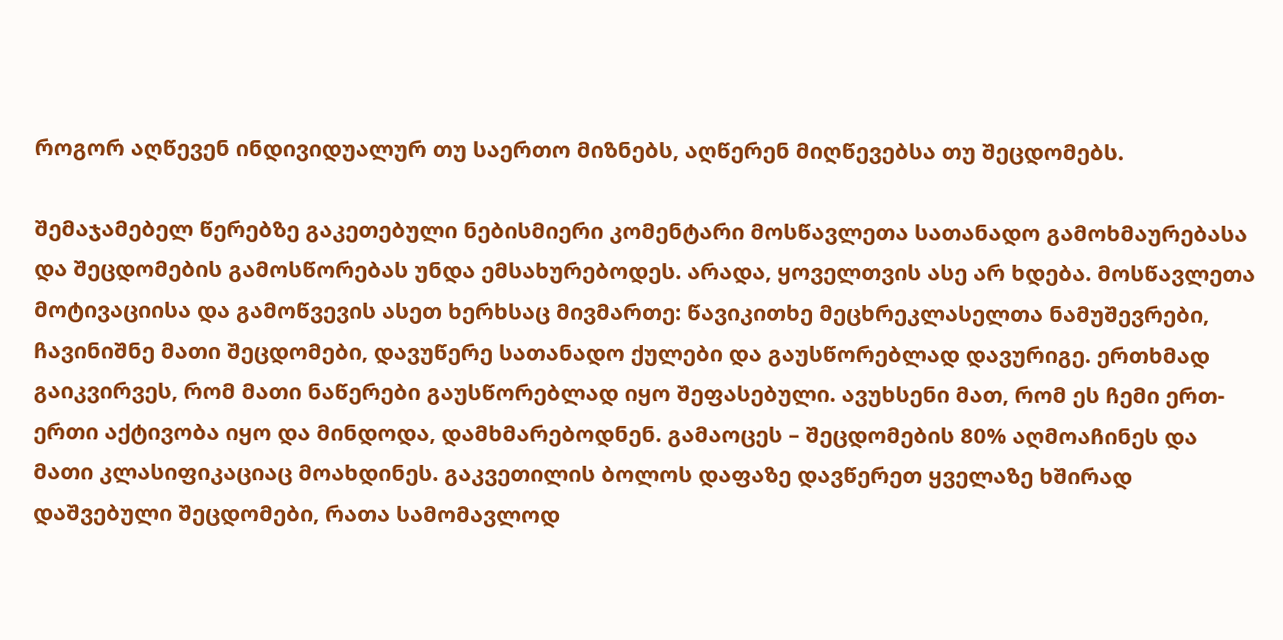როგორ აღწევენ ინდივიდუალურ თუ საერთო მიზნებს, აღწერენ მიღწევებსა თუ შეცდომებს.

შემაჯამებელ წერებზე გაკეთებული ნებისმიერი კომენტარი მოსწავლეთა სათანადო გამოხმაურებასა და შეცდომების გამოსწორებას უნდა ემსახურებოდეს. არადა, ყოველთვის ასე არ ხდება. მოსწავლეთა მოტივაციისა და გამოწვევის ასეთ ხერხსაც მივმართე: წავიკითხე მეცხრეკლასელთა ნამუშევრები, ჩავინიშნე მათი შეცდომები, დავუწერე სათანადო ქულები და გაუსწორებლად დავურიგე. ერთხმად გაიკვირვეს, რომ მათი ნაწერები გაუსწორებლად იყო შეფასებული. ავუხსენი მათ, რომ ეს ჩემი ერთ-ერთი აქტივობა იყო და მინდოდა, დამხმარებოდნენ. გამაოცეს – შეცდომების 80% აღმოაჩინეს და მათი კლასიფიკაციაც მოახდინეს. გაკვეთილის ბოლოს დაფაზე დავწერეთ ყველაზე ხშირად დაშვებული შეცდომები, რათა სამომავლოდ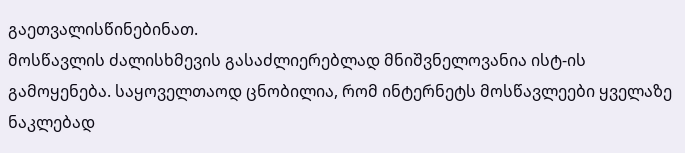გაეთვალისწინებინათ.
მოსწავლის ძალისხმევის გასაძლიერებლად მნიშვნელოვანია ისტ-ის გამოყენება. საყოველთაოდ ცნობილია, რომ ინტერნეტს მოსწავლეები ყველაზე ნაკლებად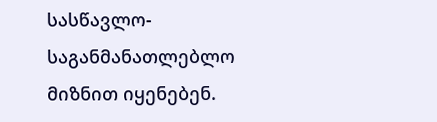სასწავლო-საგანმანათლებლო მიზნით იყენებენ.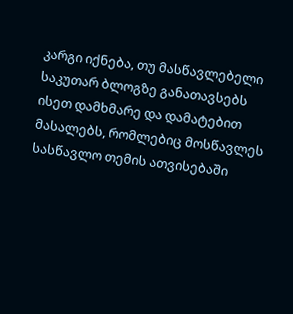კარგი იქნება, თუ მასწავლებელი საკუთარ ბლოგზე განათავსებს ისეთ დამხმარე და დამატებით მასალებს, რომლებიც მოსწავლეს სასწავლო თემის ათვისებაში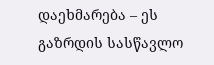დაეხმარება – ეს გაზრდის სასწავლო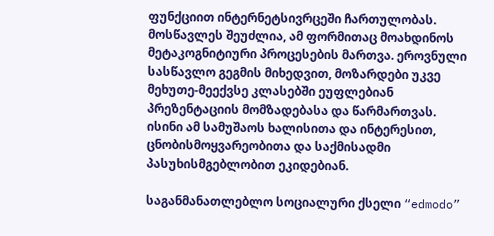ფუნქციით ინტერნეტსივრცეში ჩართულობას. მოსწავლეს შეუძლია, ამ ფორმითაც მოახდინოს მეტაკოგნიტიური პროცესების მართვა. ეროვნული სასწავლო გეგმის მიხედვით, მოზარდები უკვე მეხუთე-მეექვსე კლასებში ეუფლებიან პრეზენტაციის მომზადებასა და წარმართვას. ისინი ამ სამუშაოს ხალისითა და ინტერესით, ცნობისმოყვარეობითა და საქმისადმი პასუხისმგებლობით ეკიდებიან.

საგანმანათლებლო სოციალური ქსელი “edmodo”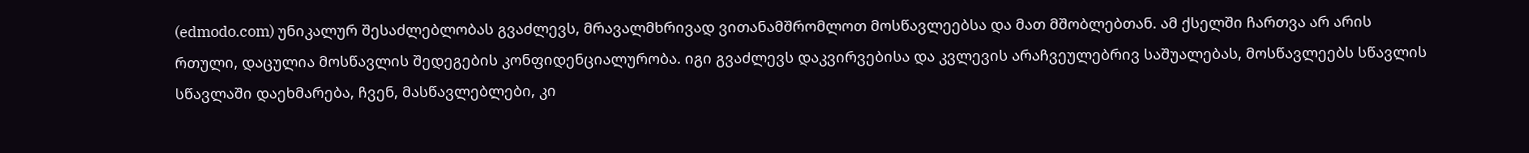(edmodo.com) უნიკალურ შესაძლებლობას გვაძლევს, მრავალმხრივად ვითანამშრომლოთ მოსწავლეებსა და მათ მშობლებთან. ამ ქსელში ჩართვა არ არის რთული, დაცულია მოსწავლის შედეგების კონფიდენციალურობა. იგი გვაძლევს დაკვირვებისა და კვლევის არაჩვეულებრივ საშუალებას, მოსწავლეებს სწავლის სწავლაში დაეხმარება, ჩვენ, მასწავლებლები, კი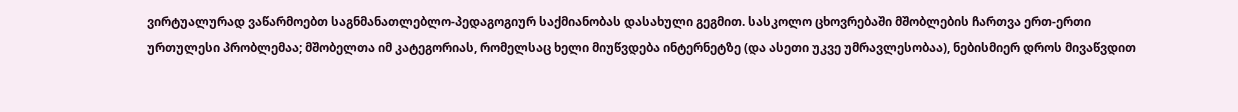ვირტუალურად ვაწარმოებთ საგნმანათლებლო-პედაგოგიურ საქმიანობას დასახული გეგმით. სასკოლო ცხოვრებაში მშობლების ჩართვა ერთ-ერთი ურთულესი პრობლემაა; მშობელთა იმ კატეგორიას, რომელსაც ხელი მიუწვდება ინტერნეტზე (და ასეთი უკვე უმრავლესობაა), ნებისმიერ დროს მივაწვდით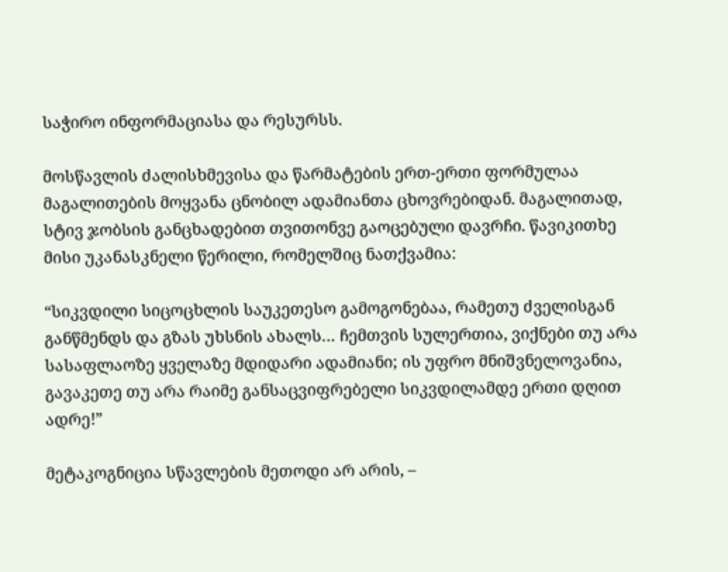საჭირო ინფორმაციასა და რესურსს.

მოსწავლის ძალისხმევისა და წარმატების ერთ-ერთი ფორმულაა მაგალითების მოყვანა ცნობილ ადამიანთა ცხოვრებიდან. მაგალითად, სტივ ჯობსის განცხადებით თვითონვე გაოცებული დავრჩი. წავიკითხე მისი უკანასკნელი წერილი, რომელშიც ნათქვამია:

“სიკვდილი სიცოცხლის საუკეთესო გამოგონებაა, რამეთუ ძველისგან განწმენდს და გზას უხსნის ახალს… ჩემთვის სულერთია, ვიქნები თუ არა სასაფლაოზე ყველაზე მდიდარი ადამიანი; ის უფრო მნიშვნელოვანია, გავაკეთე თუ არა რაიმე განსაცვიფრებელი სიკვდილამდე ერთი დღით ადრე!”

მეტაკოგნიცია სწავლების მეთოდი არ არის, –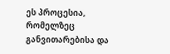ეს პროცესია, რომელზეც განვითარებისა და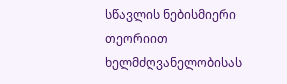სწავლის ნებისმიერი თეორიით ხელმძღვანელობისას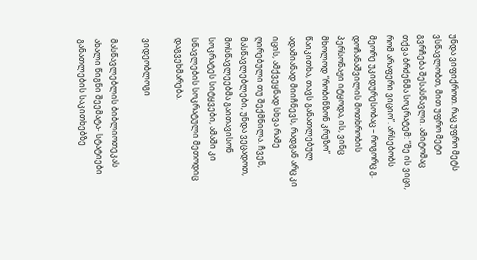უნდა ვიფიქროთ. რაც უფრო მეტს ვსწავლობთ, მით უფრო მეტი გვრჩება შესასწავლი. ამიტომაც თქვა ბრძენმა სოკრატემ: “მე ის ვიცი, რომ არაფერი ვიციო”. არსებობს მეორე უკიდურესობაც – როგორც გ. დოჩანაშვილის მოთხრობის პერსონაჟი იტყოდა, ის, ვინც მხოლოდ “რობინზონ კრუზო” წაიკითხა, თავს განათლებულ ადამიანად მიიჩნევს, რადგან არც კი იცის, ამქვეყნად სხვა რამე ღირებული თუ შექმნილა. ჩვენ, მასწავლებლები, უნდა ვეცადოთ, მოსწავლეებმა გაითავისონ სოკრატეს სიტყვები, ამაში კი სწავლების სოკრატული მეთოდიც დაგვეხმარება.

ვიდეობლოგი

მასწავლებლის ბიბლიოთეკას ახალი წიგნი შეემატა- სტატიები განათლების საკითხებზე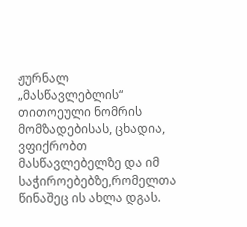ჟურნალ „მასწავლებლის“ თითოეული ნომრის მომზადებისას, ცხადია, ვფიქრობთ მასწავლებელზე და იმ საჭიროებებზე,რომელთა წინაშეც ის ახლა დგას.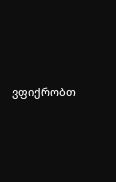ვფიქრობთ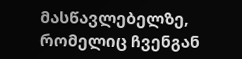მასწავლებელზე, რომელიც ჩვენგან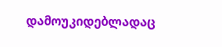დამოუკიდებლადაც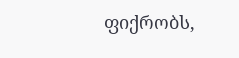ფიქრობს,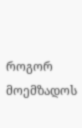როგორ მოემზადოს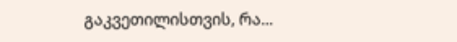გაკვეთილისთვის, რა...